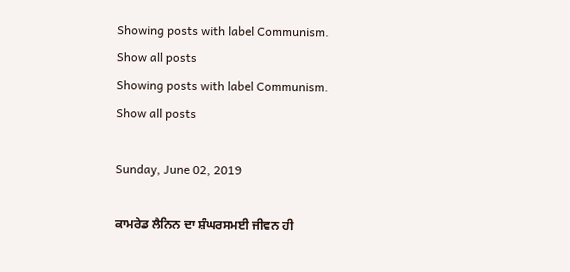Showing posts with label Communism. Show all posts
Showing posts with label Communism. Show all posts

Sunday, June 02, 2019

ਕਾਮਰੇਡ ਲੈਨਿਨ ਦਾ ਸ਼ੰਘਰਸਮਈ ਜੀਵਨ ਹੀ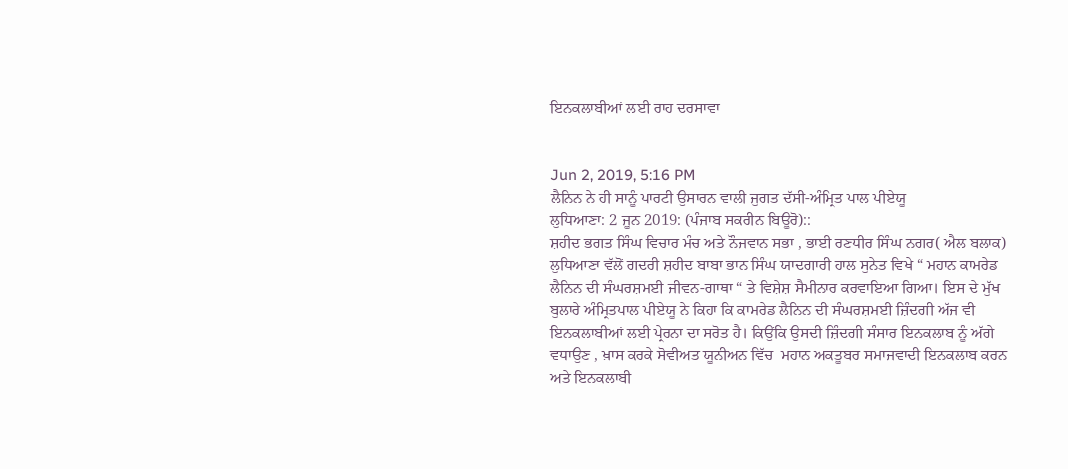ਇਨਕਲਾਬੀਆਂ ਲਈ ਰਾਹ ਦਰਸਾਵਾ


Jun 2, 2019, 5:16 PM
ਲੈਨਿਨ ਨੇ ਹੀ ਸਾਨੂੰ ਪਾਰਟੀ ਉਸਾਰਨ ਵਾਲੀ ਜੁਗਤ ਦੱਸੀ-ਅੰਮ੍ਰਿਤ ਪਾਲ ਪੀਏਯੂ
ਲੁਧਿਆਣਾ: 2 ਜੂਨ 2019: (ਪੰਜਾਬ ਸਕਰੀਨ ਬਿਊਰੋ)::
ਸ਼ਹੀਦ ਭਗਤ ਸਿੰਘ ਵਿਚਾਰ ਮੰਚ ਅਤੇ ਨੌਜਵਾਨ ਸਭਾ , ਭਾਈ ਰਣਧੀਰ ਸਿੰਘ ਨਗਰ( ਐਲ ਬਲਾਕ) ਲੁਧਿਆਣਾ ਵੱਲੋਂ ਗਦਰੀ ਸ਼ਹੀਦ ਬਾਬਾ ਭਾਨ ਸਿੰਘ ਯਾਦਗਾਰੀ ਹਾਲ ਸੁਨੇਤ ਵਿਖੇ “ ਮਹਾਨ ਕਾਮਰੇਡ ਲੈਨਿਨ ਦੀ ਸੰਘਰਸ਼ਮਈ ਜੀਵਨ-ਗਾਥਾ “ ਤੇ ਵਿਸ਼ੇਸ਼ ਸੈਮੀਨਾਰ ਕਰਵਾਇਆ ਗਿਆ। ਇਸ ਦੇ ਮੁੱਖ ਬੁਲਾਰੇ ਅੰਮ੍ਰਿਤਪਾਲ ਪੀਏਯੂ ਨੇ ਕਿਹਾ ਕਿ ਕਾਮਰੇਡ ਲੈਨਿਨ ਦੀ ਸੰਘਰਸ਼ਮਈ ਜ਼ਿੰਦਗੀ ਅੱਜ ਵੀ ਇਨਕਲਾਬੀਆਂ ਲਈ ਪ੍ਰੇਰਨਾ ਦਾ ਸਰੋਤ ਹੈ। ਕਿਉਂਕਿ ਉਸਦੀ ਜ਼ਿੰਦਗੀ ਸੰਸਾਰ ਇਨਕਲਾਬ ਨੂੰ ਅੱਗੇ ਵਧਾਉਣ , ਖ਼ਾਸ ਕਰਕੇ ਸੋਵੀਅਤ ਯੂਨੀਅਨ ਵਿੱਚ  ਮਹਾਨ ਅਕਤੂਬਰ ਸਮਾਜਵਾਦੀ ਇਨਕਲਾਬ ਕਰਨ ਅਤੇ ਇਨਕਲਾਬੀ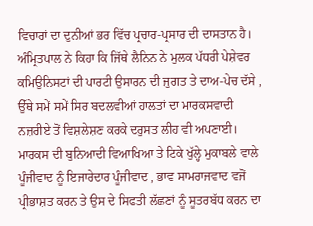ਵਿਚਾਰਾਂ ਦਾ ਦੁਨੀਆਂ ਭਰ ਵਿੱਚ ਪ੍ਰਚਾਰ-ਪ੍ਰਸਾਰ ਦੀ ਦਾਸਤਾਨ ਹੈ। ਅੰਮ੍ਰਿਤਪਾਲ ਨੇ ਕਿਹਾ ਕਿ ਜਿੱਥੇ ਲੈਨਿਨ ਨੇ ਮੁਲਕ ਪੱਧਰੀ ਪੇਸ਼ੇਵਰ ਕਮਿਉਨਿਸਟਾਂ ਦੀ ਪਾਰਟੀ ਉਸਾਰਨ ਦੀ ਜੁਗਤ ਤੇ ਦਾਅ-ਪੇਚ ਦੱਸੇ , ਉੱਥੇ ਸਮੇਂ ਸਮੇਂ ਸਿਰ ਬਦਲਵੀਆਂ ਹਾਲਤਾਂ ਦਾ ਮਾਰਕਸਵਾਦੀ ਨਜ਼ਰੀਏ ਤੋਂ ਵਿਸ਼ਲੇਸ਼ਣ ਕਰਕੇ ਦਰੁਸਤ ਲੀਹ ਵੀ ਅਪਣਾਈ। ਮਾਰਕਸ ਦੀ ਬੁਨਿਆਦੀ ਵਿਆਖਿਆ ਤੇ ਟਿਕੇ ਖੁੱਲ੍ਹੇ ਮੁਕਾਬਲੇ ਵਾਲੇ ਪੂੰਜੀਵਾਦ ਨੂੰ ਇਜਾਰੇਦਾਰ ਪੂੰਜੀਵਾਦ , ਭਾਵ ਸਾਮਰਾਜਵਾਦ ਵਜੋਂ ਪ੍ਰੀਭਾਸ਼ਤ ਕਰਨ ਤੇ ਉਸ ਦੇ ਸਿਫਤੀ ਲੱਛਣਾਂ ਨੂੰ ਸੂਤਰਬੱਧ ਕਰਨ ਦਾ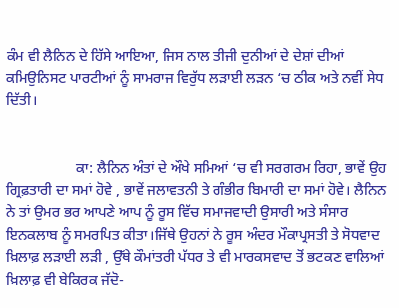ਕੰਮ ਵੀ ਲੈਨਿਨ ਦੇ ਹਿੱਸੇ ਆਇਆ, ਜਿਸ ਨਾਲ ਤੀਜੀ ਦੁਨੀਆਂ ਦੇ ਦੇਸ਼ਾਂ ਦੀਆਂ ਕਮਿਉਨਿਸਟ ਪਾਰਟੀਆਂ ਨੂੰ ਸਾਮਰਾਜ ਵਿਰੁੱਧ ਲੜਾਈ ਲੜਨ ‘ਚ ਠੀਕ ਅਤੇ ਨਵੀਂ ਸੇਧ ਦਿੱਤੀ।


                   ਕਾ: ਲੈਨਿਨ ਅੰਤਾਂ ਦੇ ਔਖੇ ਸਮਿਆਂ ‘ਚ ਵੀ ਸਰਗਰਮ ਰਿਹਾ, ਭਾਵੇਂ ਉਹ ਗ੍ਰਿਫ਼ਤਾਰੀ ਦਾ ਸਮਾਂ ਹੋਵੇ , ਭਾਵੇਂ ਜਲਾਵਤਨੀ ਤੇ ਗੰਭੀਰ ਬਿਮਾਰੀ ਦਾ ਸਮਾਂ ਹੋਵੇ। ਲੈਨਿਨ ਨੇ ਤਾਂ ਉਮਰ ਭਰ ਆਪਣੇ ਆਪ ਨੂੰ ਰੂਸ ਵਿੱਚ ਸਮਾਜਵਾਦੀ ਉਸਾਰੀ ਅਤੇ ਸੰਸਾਰ  ਇਨਕਲਾਬ ਨੂੰ ਸਮਰਪਿਤ ਕੀਤਾ।ਜਿੱਥੇ ਉਹਨਾਂ ਨੇ ਰੂਸ ਅੰਦਰ ਮੌਕਾਪ੍ਰਸਤੀ ਤੇ ਸੋਧਵਾਦ ਖ਼ਿਲਾਫ਼ ਲੜਾਈ ਲੜੀ , ਉੱਥੇ ਕੌਮਾਂਤਰੀ ਪੱਧਰ ਤੇ ਵੀ ਮਾਰਕਸਵਾਦ ਤੋਂ ਭਟਕਣ ਵਾਲਿਆਂ ਖ਼ਿਲਾਫ਼ ਵੀ ਬੇਕਿਰਕ ਜੱਦੋ-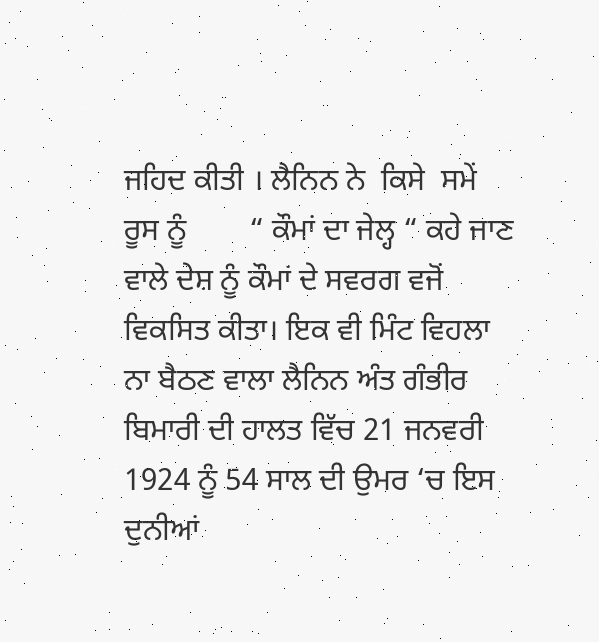ਜਹਿਦ ਕੀਤੀ । ਲੈਨਿਨ ਨੇ  ਕਿਸੇ  ਸਮੇਂ  ਰੂਸ ਨੂੰ        “ ਕੌਮਾਂ ਦਾ ਜੇਲ੍ਹ “ ਕਹੇ ਜਾਣ ਵਾਲੇ ਦੇਸ਼ ਨੂੰ ਕੌਮਾਂ ਦੇ ਸਵਰਗ ਵਜੋਂ ਵਿਕਸਿਤ ਕੀਤਾ। ਇਕ ਵੀ ਮਿੰਟ ਵਿਹਲਾ ਨਾ ਬੈਠਣ ਵਾਲਾ ਲੈਨਿਨ ਅੰਤ ਗੰਭੀਰ ਬਿਮਾਰੀ ਦੀ ਹਾਲਤ ਵਿੱਚ 21 ਜਨਵਰੀ 1924 ਨੂੰ 54 ਸਾਲ ਦੀ ਉਮਰ ‘ਚ ਇਸ ਦੁਨੀਆਂ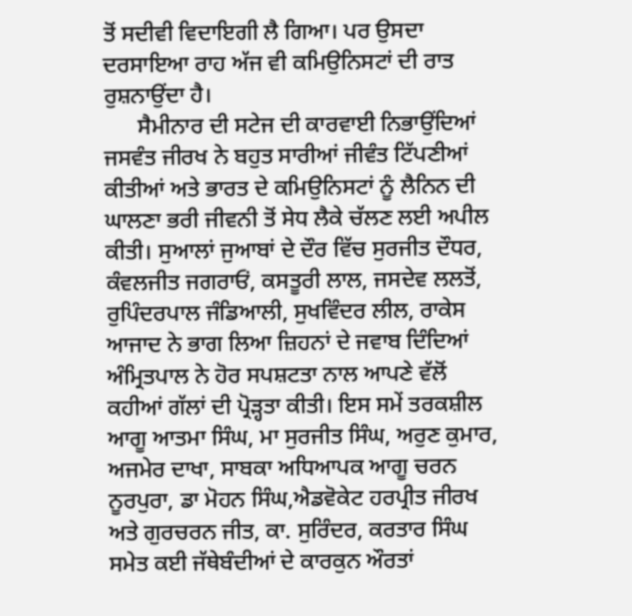ਤੋਂ ਸਦੀਵੀ ਵਿਦਾਇਗੀ ਲੈ ਗਿਆ। ਪਰ ਉਸਦਾ ਦਰਸਾਇਆ ਰਾਹ ਅੱਜ ਵੀ ਕਮਿਉਨਿਸਟਾਂ ਦੀ ਰਾਤ ਰੁਸ਼ਨਾਉਂਦਾ ਹੈ।
      ਸੈਮੀਨਾਰ ਦੀ ਸਟੇਜ ਦੀ ਕਾਰਵਾਈ ਨਿਭਾਉਂਦਿਆਂ ਜਸਵੰਤ ਜੀਰਖ ਨੇ ਬਹੁਤ ਸਾਰੀਆਂ ਜੀਵੰਤ ਟਿੱਪਣੀਆਂ ਕੀਤੀਆਂ ਅਤੇ ਭਾਰਤ ਦੇ ਕਮਿਉਨਿਸਟਾਂ ਨੂੰ ਲੈਨਿਨ ਦੀ ਘਾਲਣਾ ਭਰੀ ਜੀਵਨੀ ਤੋਂ ਸੇਧ ਲੈਕੇ ਚੱਲਣ ਲਈ ਅਪੀਲ ਕੀਤੀ। ਸੁਆਲਾਂ ਜੁਆਬਾਂ ਦੇ ਦੌਰ ਵਿੱਚ ਸੁਰਜੀਤ ਦੌਧਰ, ਕੰਵਲਜੀਤ ਜਗਰਾਓਂ, ਕਸਤੂਰੀ ਲਾਲ, ਜਸਦੇਵ ਲਲਤੋਂ, ਰੁਪਿੰਦਰਪਾਲ ਜੰਡਿਆਲੀ, ਸੁਖਵਿੰਦਰ ਲੀਲ, ਰਾਕੇਸ ਆਜਾਦ ਨੇ ਭਾਗ ਲਿਆ ਜ਼ਿਹਨਾਂ ਦੇ ਜਵਾਬ ਦਿੰਦਿਆਂ ਅੰਮ੍ਰਿਤਪਾਲ ਨੇ ਹੋਰ ਸਪਸ਼ਟਤਾ ਨਾਲ ਆਪਣੇ ਵੱਲੋਂ ਕਹੀਆਂ ਗੱਲਾਂ ਦੀ ਪ੍ਰੋੜ੍ਹਤਾ ਕੀਤੀ। ਇਸ ਸਮੇਂ ਤਰਕਸ਼ੀਲ ਆਗੂ ਆਤਮਾ ਸਿੰਘ, ਮਾ ਸੁਰਜੀਤ ਸਿੰਘ, ਅਰੁਣ ਕੁਮਾਰ, ਅਜਮੇਰ ਦਾਖਾ, ਸਾਬਕਾ ਅਧਿਆਪਕ ਆਗੂ ਚਰਨ ਨੂਰਪੁਰਾ, ਡਾ ਮੋਹਨ ਸਿੰਘ,ਐਡਵੋਕੇਟ ਹਰਪ੍ਰੀਤ ਜੀਰਖ ਅਤੇ ਗੁਰਚਰਨ ਜੀਤ, ਕਾ. ਸੁਰਿੰਦਰ, ਕਰਤਾਰ ਸਿੰਘ ਸਮੇਤ ਕਈ ਜੱਥੇਬੰਦੀਆਂ ਦੇ ਕਾਰਕੁਨ ਔਰਤਾਂ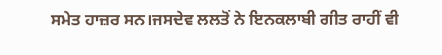ਸਮੇਤ ਹਾਜ਼ਰ ਸਨ।ਜਸਦੇਵ ਲਲਤੋਂ ਨੇ ਇਨਕਲਾਬੀ ਗੀਤ ਰਾਹੀਂ ਵੀ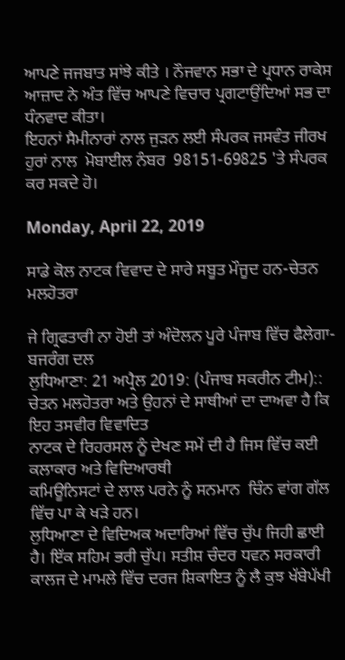ਆਪਣੇ ਜਜਬਾਤ ਸਾਂਝੇ ਕੀਤੇ । ਨੌਜਵਾਨ ਸਭਾ ਦੇ ਪ੍ਰਧਾਨ ਰਾਕੇਸ ਆਜ਼ਾਦ ਨੇ ਅੰਤ ਵਿੱਚ ਆਪਣੇ ਵਿਚਾਰ ਪ੍ਰਗਟਾਉਂਦਿਆਂ ਸਭ ਦਾ ਧੰਨਵਾਦ ਕੀਤਾ।
ਇਹਨਾਂ ਸੈਮੀਨਾਰਾਂ ਨਾਲ ਜੁੜਨ ਲਈ ਸੰਪਰਕ ਜਸਵੰਤ ਜੀਰਖ ਹੁਰਾਂ ਨਾਲ  ਮੋਬਾਈਲ ਨੰਬਰ  98151-69825 'ਤੇ ਸੰਪਰਕ ਕਰ ਸਕਦੇ ਹੋ।

Monday, April 22, 2019

ਸਾਡੇ ਕੋਲ ਨਾਟਕ ਵਿਵਾਦ ਦੇ ਸਾਰੇ ਸਬੂਤ ਮੌਜੂਦ ਹਨ-ਚੇਤਨ ਮਲਹੋਤਰਾ

ਜੇ ਗ੍ਰਿਫਤਾਰੀ ਨਾ ਹੋਈ ਤਾਂ ਅੰਦੋਲਨ ਪੂਰੇ ਪੰਜਾਬ ਵਿੱਚ ਫੈਲੇਗਾ-ਬਜਰੰਗ ਦਲ
ਲੁਧਿਆਣਾ: 21 ਅਪ੍ਰੈਲ 2019: (ਪੰਜਾਬ ਸਕਰੀਨ ਟੀਮ)::
ਚੇਤਨ ਮਲਹੋਤਰਾ ਅਤੇ ਉਹਨਾਂ ਦੇ ਸਾਥੀਆਂ ਦਾ ਦਾਅਵਾ ਹੈ ਕਿ ਇਹ ਤਸਵੀਰ ਵਿਵਾਦਿਤ
ਨਾਟਕ ਦੇ ਰਿਹਰਸਲ ਨੂੰ ਦੇਖਣ ਸਮੇਂ ਦੀ ਹੈ ਜਿਸ ਵਿੱਚ ਕਈ ਕਲਾਕਾਰ ਅਤੇ ਵਿਦਿਆਰਥੀ
ਕਮਿਊਨਿਸਟਾਂ ਦੇ ਲਾਲ ਪਰਨੇ ਨੂੰ ਸਨਮਾਨ  ਚਿੰਨ ਵਾਂਗ ਗੱਲ ਵਿੱਚ ਪਾ ਕੇ ਖੜੇ ਹਨ।
ਲੁਧਿਆਣਾ ਦੇ ਵਿਦਿਅਕ ਅਦਾਰਿਆਂ ਵਿੱਚ ਚੁੱਪ ਜਿਹੀ ਛਾਈ ਹੈ। ਇੱਕ ਸਹਿਮ ਭਰੀ ਚੁੱਪ। ਸਤੀਸ਼ ਚੰਦਰ ਧਵਨ ਸਰਕਾਰੀ ਕਾਲਜ ਦੇ ਮਾਮਲੇ ਵਿੱਚ ਦਰਜ ਸ਼ਿਕਾਇਤ ਨੂੰ ਲੈ ਕੁਝ ਖੱਬੇਪੱਖੀ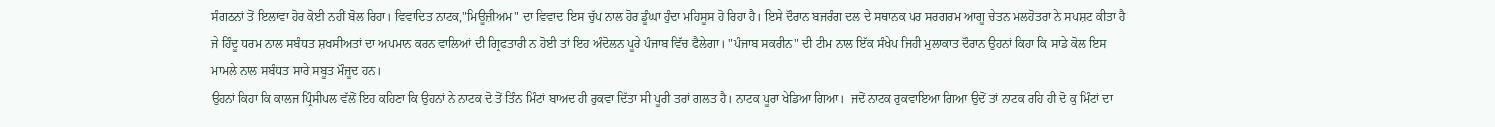ਸੰਗਠਨਾਂ ਤੋਂ ਇਲਾਵਾ ਹੋਰ ਕੋਈ ਨਹੀਂ ਬੋਲ ਰਿਹਾ। ਵਿਵਾਦਿਤ ਨਾਟਕ,"ਮਿਊਜ਼ੀਅਮ" ਦਾ ਵਿਵਾਦ ਇਸ ਚੁੱਪ ਨਾਲ ਹੋਰ ਡੂੰਘਾ ਹੁੰਦਾ ਮਹਿਸੂਸ ਹੋ ਰਿਹਾ ਹੈ। ਇਸੇ ਦੌਰਾਨ ਬਜਰੰਗ ਦਲ ਦੇ ਸਥਾਨਕ ਪਰ ਸਰਗਰਮ ਆਗੂ ਚੇਤਨ ਮਲਹੋਤਰਾ ਨੇ ਸਪਸ਼ਟ ਕੀਤਾ ਹੈ ਜੇ ਹਿੰਦੂ ਧਰਮ ਨਾਲ ਸਬੰਧਤ ਸ਼ਖਸੀਅਤਾਂ ਦਾ ਅਪਮਾਨ ਕਰਨ ਵਾਲਿਆਂ ਦੀ ਗ੍ਰਿਫਤਾਰੀ ਨ ਹੋਈ ਤਾਂ ਇਹ ਅੰਦੋਲਨ ਪੂਰੇ ਪੰਜਾਬ ਵਿੱਚ ਫੈਲੇਗਾ। "ਪੰਜਾਬ ਸਕਰੀਨ" ਦੀ ਟੀਮ ਨਾਲ ਇੱਕ ਸੰਖੇਪ ਜਿਹੀ ਮੁਲਾਕਾਤ ਦੌਰਾਨ ਉਹਨਾਂ ਕਿਹਾ ਕਿ ਸਾਡੇ ਕੋਲ ਇਸ ਮਾਮਲੇ ਨਾਲ ਸਬੰਧਤ ਸਾਰੇ ਸਬੂਤ ਮੌਜੂਦ ਹਨ।
ਉਹਨਾਂ ਕਿਹਾ ਕਿ ਕਾਲਜ ਪ੍ਰਿੰਸੀਪਲ ਵੱਲੋਂ ਇਹ ਕਹਿਣਾ ਕਿ ਉਹਨਾਂ ਨੇ ਨਾਟਕ ਦੋ ਤੋਂ ਤਿੰਨ ਮਿੰਟਾਂ ਬਾਅਦ ਹੀ ਰੁਕਵਾ ਦਿੱਤਾ ਸੀ ਪੂਰੀ ਤਰਾਂ ਗਲਤ ਹੈ। ਨਾਟਕ ਪੂਰਾ ਖੇਡਿਆ ਗਿਆ।  ਜਦੋਂ ਨਾਟਕ ਰੁਕਵਾਇਆ ਗਿਆ ਉਦੋਂ ਤਾਂ ਨਾਟਕ ਰਹਿ ਹੀ ਦੋ ਕੁ ਮਿੰਟਾਂ ਦਾ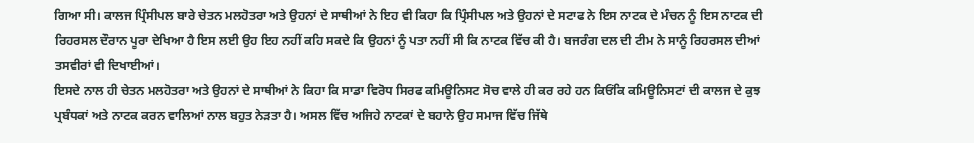ਗਿਆ ਸੀ। ਕਾਲਜ ਪ੍ਰਿੰਸੀਪਲ ਬਾਰੇ ਚੇਤਨ ਮਲਹੋਤਰਾ ਅਤੇ ਉਹਨਾਂ ਦੇ ਸਾਥੀਆਂ ਨੇ ਇਹ ਵੀ ਕਿਹਾ ਕਿ ਪ੍ਰਿੰਸੀਪਲ ਅਤੇ ਉਹਨਾਂ ਦੇ ਸਟਾਫ ਨੇ ਇਸ ਨਾਟਕ ਦੇ ਮੰਚਨ ਨੂੰ ਇਸ ਨਾਟਕ ਦੀ ਰਿਹਰਸਲ ਦੌਰਾਨ ਪੂਰਾ ਦੇਖਿਆ ਹੈ ਇਸ ਲਈ ਉਹ ਇਹ ਨਹੀਂ ਕਹਿ ਸਕਦੇ ਕਿ ਉਹਨਾਂ ਨੂੰ ਪਤਾ ਨਹੀਂ ਸੀ ਕਿ ਨਾਟਕ ਵਿੱਚ ਕੀ ਹੈ। ਬਜਰੰਗ ਦਲ ਦੀ ਟੀਮ ਨੇ ਸਾਨੂੰ ਰਿਹਰਸਲ ਦੀਆਂ ਤਸਵੀਰਾਂ ਵੀ ਦਿਖਾਈਆਂ।
ਇਸਦੇ ਨਾਲ ਹੀ ਚੇਤਨ ਮਲਹੋਤਰਾ ਅਤੇ ਉਹਨਾਂ ਦੇ ਸਾਥੀਆਂ ਨੇ ਕਿਹਾ ਕਿ ਸਾਡਾ ਵਿਰੋਧ ਸਿਰਫ ਕਮਿਊਨਿਸਟ ਸੋਚ ਵਾਲੇ ਹੀ ਕਰ ਰਹੇ ਹਨ ਕਿਓਂਕਿ ਕਮਿਊਨਿਸਟਾਂ ਦੀ ਕਾਲਜ ਦੇ ਕੁਝ ਪ੍ਰਬੰਧਕਾਂ ਅਤੇ ਨਾਟਕ ਕਰਨ ਵਾਲਿਆਂ ਨਾਲ ਬਹੁਤ ਨੇੜਤਾ ਹੈ। ਅਸਲ ਵਿੱਚ ਅਜਿਹੇ ਨਾਟਕਾਂ ਦੇ ਬਹਾਨੇ ਉਹ ਸਮਾਜ ਵਿੱਚ ਜਿੱਥੇ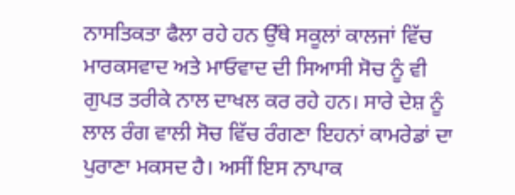ਨਾਸਤਿਕਤਾ ਫੈਲਾ ਰਹੇ ਹਨ ਉੱਥੇ ਸਕੂਲਾਂ ਕਾਲਜਾਂ ਵਿੱਚ ਮਾਰਕਸਵਾਦ ਅਤੇ ਮਾਓਵਾਦ ਦੀ ਸਿਆਸੀ ਸੋਚ ਨੂੰ ਵੀ ਗੁਪਤ ਤਰੀਕੇ ਨਾਲ ਦਾਖਲ ਕਰ ਰਹੇ ਹਨ। ਸਾਰੇ ਦੇਸ਼ ਨੂੰ ਲਾਲ ਰੰਗ ਵਾਲੀ ਸੋਚ ਵਿੱਚ ਰੰਗਣਾ ਇਹਨਾਂ ਕਾਮਰੇਡਾਂ ਦਾ ਪੁਰਾਣਾ ਮਕਸਦ ਹੈ। ਅਸੀਂ ਇਸ ਨਾਪਾਕ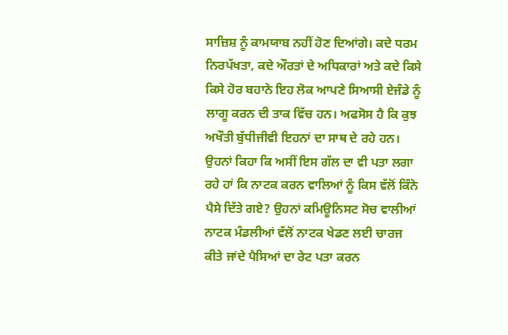ਸਾਜ਼ਿਸ਼ ਨੂੰ ਕਾਮਯਾਬ ਨਹੀਂ ਹੋਣ ਦਿਆਂਗੇ। ਕਦੇ ਧਰਮ ਨਿਰਪੱਖਤਾ, ਕਦੇ ਔਰਤਾਂ ਦੇ ਅਧਿਕਾਰਾਂ ਅਤੇ ਕਦੇ ਕਿਸੇ ਕਿਸੇ ਹੋਰ ਬਹਾਨੇ ਇਹ ਲੋਕ ਆਪਣੇ ਸਿਆਸੀ ਏਜੰਡੇ ਨੂੰ ਲਾਗੂ ਕਰਨ ਦੀ ਤਾਕ ਵਿੱਚ ਹਨ। ਅਫਸੋਸ ਹੈ ਕਿ ਕੁਝ ਅਖੌਤੀ ਬੁੱਧੀਜੀਵੀ ਇਹਨਾਂ ਦਾ ਸਾਥ ਦੇ ਰਹੇ ਹਨ।
ਉਹਨਾਂ ਕਿਹਾ ਕਿ ਅਸੀਂ ਇਸ ਗੱਲ ਦਾ ਵੀ ਪਤਾ ਲਗਾ ਰਹੇ ਹਾਂ ਕਿ ਨਾਟਕ ਕਰਨ ਵਾਲਿਆਂ ਨੂੰ ਕਿਸ ਵੱਲੋਂ ਕਿੰਨੇ ਪੈਸੇ ਦਿੱਤੇ ਗਏ? ਉਹਨਾਂ ਕਮਿਊਨਿਸਟ ਸੋਚ ਵਾਲੀਆਂ ਨਾਟਕ ਮੰਡਲੀਆਂ ਵੱਲੋਂ ਨਾਟਕ ਖੇਡਣ ਲਈ ਚਾਰਜ ਕੀਤੇ ਜਾਂਦੇ ਪੈਸਿਆਂ ਦਾ ਰੇਟ ਪਤਾ ਕਰਨ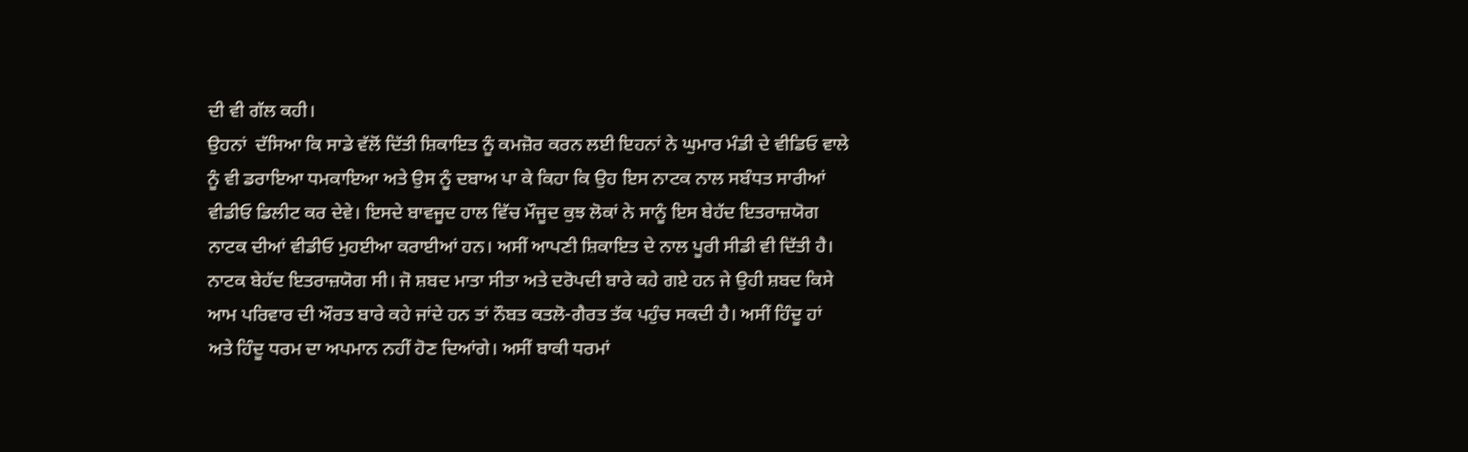ਦੀ ਵੀ ਗੱਲ ਕਹੀ।
ਉਹਨਾਂ  ਦੱਸਿਆ ਕਿ ਸਾਡੇ ਵੱਲੋਂ ਦਿੱਤੀ ਸ਼ਿਕਾਇਤ ਨੂੰ ਕਮਜ਼ੋਰ ਕਰਨ ਲਈ ਇਹਨਾਂ ਨੇ ਘੁਮਾਰ ਮੰਡੀ ਦੇ ਵੀਡਿਓ ਵਾਲੇ ਨੂੰ ਵੀ ਡਰਾਇਆ ਧਮਕਾਇਆ ਅਤੇ ਉਸ ਨੂੰ ਦਬਾਅ ਪਾ ਕੇ ਕਿਹਾ ਕਿ ਉਹ ਇਸ ਨਾਟਕ ਨਾਲ ਸਬੰਧਤ ਸਾਰੀਆਂ ਵੀਡੀਓ ਡਿਲੀਟ ਕਰ ਦੇਵੇ। ਇਸਦੇ ਬਾਵਜੂਦ ਹਾਲ ਵਿੱਚ ਮੌਜੂਦ ਕੁਝ ਲੋਕਾਂ ਨੇ ਸਾਨੂੰ ਇਸ ਬੇਹੱਦ ਇਤਰਾਜ਼ਯੋਗ ਨਾਟਕ ਦੀਆਂ ਵੀਡੀਓ ਮੁਹਈਆ ਕਰਾਈਆਂ ਹਨ। ਅਸੀਂ ਆਪਣੀ ਸ਼ਿਕਾਇਤ ਦੇ ਨਾਲ ਪੂਰੀ ਸੀਡੀ ਵੀ ਦਿੱਤੀ ਹੈ। ਨਾਟਕ ਬੇਹੱਦ ਇਤਰਾਜ਼ਯੋਗ ਸੀ। ਜੋ ਸ਼ਬਦ ਮਾਤਾ ਸੀਤਾ ਅਤੇ ਦਰੋਪਦੀ ਬਾਰੇ ਕਹੇ ਗਏ ਹਨ ਜੇ ਉਹੀ ਸ਼ਬਦ ਕਿਸੇ ਆਮ ਪਰਿਵਾਰ ਦੀ ਔਰਤ ਬਾਰੇ ਕਹੇ ਜਾਂਦੇ ਹਨ ਤਾਂ ਨੌਬਤ ਕਤਲੋ-ਗੈਰਤ ਤੱਕ ਪਹੁੰਚ ਸਕਦੀ ਹੈ। ਅਸੀਂ ਹਿੰਦੂ ਹਾਂ ਅਤੇ ਹਿੰਦੂ ਧਰਮ ਦਾ ਅਪਮਾਨ ਨਹੀਂ ਹੋਣ ਦਿਆਂਗੇ। ਅਸੀਂ ਬਾਕੀ ਧਰਮਾਂ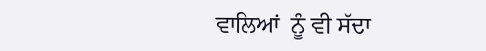ਵਾਲਿਆਂ  ਨੂੰ ਵੀ ਸੱਦਾ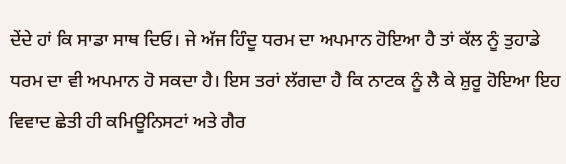ਦੇਂਦੇ ਹਾਂ ਕਿ ਸਾਡਾ ਸਾਥ ਦਿਓ। ਜੇ ਅੱਜ ਹਿੰਦੂ ਧਰਮ ਦਾ ਅਪਮਾਨ ਹੋਇਆ ਹੈ ਤਾਂ ਕੱਲ ਨੂੰ ਤੁਹਾਡੇ ਧਰਮ ਦਾ ਵੀ ਅਪਮਾਨ ਹੋ ਸਕਦਾ ਹੈ। ਇਸ ਤਰਾਂ ਲੱਗਦਾ ਹੈ ਕਿ ਨਾਟਕ ਨੂੰ ਲੈ ਕੇ ਸ਼ੁਰੂ ਹੋਇਆ ਇਹ ਵਿਵਾਦ ਛੇਤੀ ਹੀ ਕਮਿਊਨਿਸਟਾਂ ਅਤੇ ਗੈਰ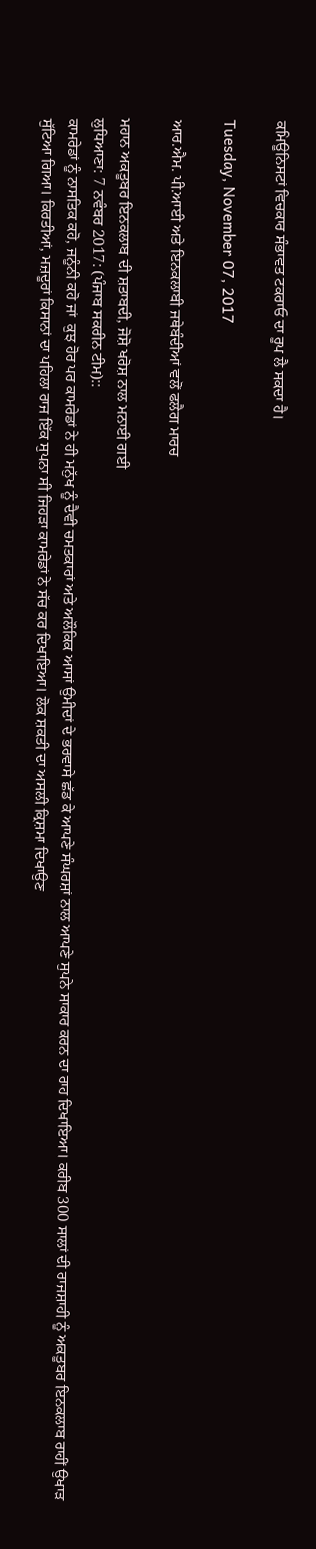ਕਮਿਊਨਿਸਟਾਂ ਵਿਚਕਾਰ ਸੰਭਾਵਤ ਟਕਰਾਓ ਦਾ ਰੂਪ ਲੈ ਸਕਦਾ ਹੈ।

Tuesday, November 07, 2017

ਆਰ.ਐਮ. ਪੀ.ਆਈ ਅਤੇ ਇਨਕਲਾਬੀ ਜਥੇਬੰਦੀਆਂ ਵਲੋਂ ਫਲੈਗ ਮਾਰਚ

ਮਹਾਨ ਅਕਤੂਬਰ ਇਨਕਲਾਬ ਦੀ ਸ਼ਤਾਬਦੀ, ਜੋਸ਼ੋ ਖਰੋਸ਼ ਨਾਲ ਮਨਾਈ ਗਈ
ਲੁਧਿਆਣਾ: 7 ਨਵੰਬਰ 2017: (ਪੰਜਾਬ ਸਕਰੀਨ ਟੀਮ)::
ਕਾਮਰੇਡਾਂ ਨੂੰ ਨਾਸਤਿਕ ਕਹੋ, ਜਨੂੰਨੀ ਕਹੋ ਜਾਂ  ਕੁਝ ਹੋਰ ਪਰ ਕਾਮਰੇਡਾਂ ਨੇ ਹੀ ਮਨੁੱਖ ਨੂੰ ਦੈਵੀ ਚਮਤਕਾਰਾਂ ਅਤੇ ਅਲੌਕਿਕ ਆਸਾਂ ਉਮੀਦਾਂ ਦੇ ਭਰਵਾਸੇ ਛੱਡ ਕੇ ਆਪਣੇ ਸੰਘਰਸ਼ਾਂ ਨਾਲ ਆਪਣੇ ਸੁਪਨੇ ਸਾਕਾਰ ਕਰਨ ਦਾ ਰਾਹ ਦਿਖਾਇਆ। ਕਰੀਬ 300 ਸਾਲਾਂ ਦੀ ਰਾਜਸ਼ਾਹੀ ਨੂੰ ਅਕਤੂਬਰ ਇਨਕਲਾਬ ਰਾਹੀਂ ਉਖਾੜ ਸੁੱਟਿਆ ਗਿਆ। ਕਿਰਤੀਆਂ, ਮਜ਼ਦੂਰਾਂ ਕਿਸਾਨਾਂ ਦਾ ਪਹਿਲਾ ਰਾਜ ਇੱਕ ਸੁਪਨਾ ਸੀ ਜਿਹੜਾ ਕਾਮਰੇਡਾਂ ਨੇ ਸੱਚ ਕਰ ਦਿਖਾਇਆ। ਲੋਕ ਸ਼ਕਤੀ ਦਾ ਅਸਲੀ ਕ੍ਰਿਸ਼ਮਾ ਦਿਖਾਉਣ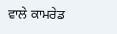ਵਾਲੇ ਕਾਮਰੇਡ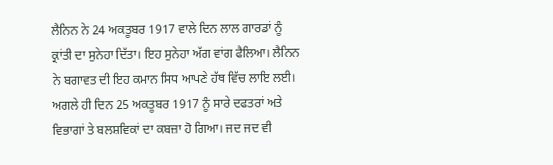ਲੈਨਿਨ ਨੇ 24 ਅਕਤੂਬਰ 1917 ਵਾਲੇ ਦਿਨ ਲਾਲ ਗਾਰਡਾਂ ਨੂੰ ਕ੍ਰਾਂਤੀ ਦਾ ਸੁਨੇਹਾ ਦਿੱਤਾ। ਇਹ ਸੁਨੇਹਾ ਅੱਗ ਵਾਂਗ ਫੈਲਿਆ। ਲੈਨਿਨ ਨੇ ਬਗਾਵਤ ਦੀ ਇਹ ਕਮਾਨ ਸਿਧ ਆਪਣੇ ਹੱਥ ਵਿੱਚ ਲਾਇ ਲਈ। ਅਗਲੇ ਹੀ ਦਿਨ 25 ਅਕਤੂਬਰ 1917 ਨੂੰ ਸਾਰੇ ਦਫਤਰਾਂ ਅਤੇ ਵਿਭਾਗਾਂ ਤੇ ਬਲਸ਼ਵਿਕਾਂ ਦਾ ਕਬਜ਼ਾ ਹੋ ਗਿਆ। ਜਦ ਜਦ ਵੀ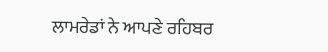ਲਾਮਰੇਡਾਂ ਨੇ ਆਪਣੇ ਰਹਿਬਰ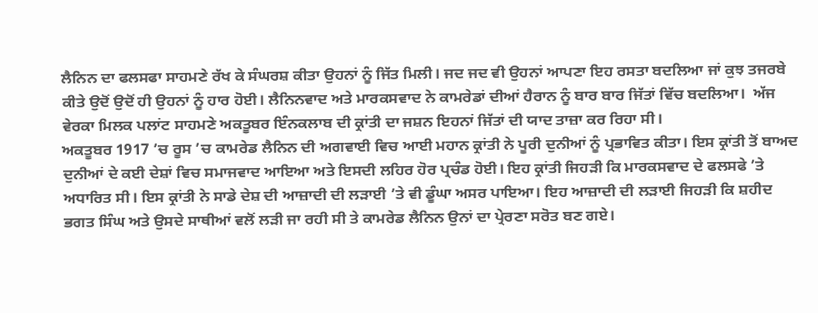ਲੈਨਿਨ ਦਾ ਫਲਸਫਾ ਸਾਹਮਣੇ ਰੱਖ ਕੇ ਸੰਘਰਸ਼ ਕੀਤਾ ਉਹਨਾਂ ਨੂੰ ਜਿੱਤ ਮਿਲੀ। ਜਦ ਜਦ ਵੀ ਉਹਨਾਂ ਆਪਣਾ ਇਹ ਰਸਤਾ ਬਦਲਿਆ ਜਾਂ ਕੁਝ ਤਜਰਬੇ ਕੀਤੇ ਉਦੋਂ ਉਦੋਂ ਹੀ ਉਹਨਾਂ ਨੂੰ ਹਾਰ ਹੋਈ। ਲੈਨਿਨਵਾਦ ਅਤੇ ਮਾਰਕਸਵਾਦ ਨੇ ਕਾਮਰੇਡਾਂ ਦੀਆਂ ਹੈਰਾਨ ਨੂੰ ਬਾਰ ਬਾਰ ਜਿੱਤਾਂ ਵਿੱਚ ਬਦਲਿਆ।  ਅੱਜ ਵੇਰਕਾ ਮਿਲਕ ਪਲਾਂਟ ਸਾਹਮਣੇ ਅਕਤੂਬਰ ਇੰਨਕਲਾਬ ਦੀ ਕ੍ਰਾਂਤੀ ਦਾ ਜਸ਼ਨ ਇਹਨਾਂ ਜਿੱਤਾਂ ਦੀ ਯਾਦ ਤਾਜ਼ਾ ਕਰ ਰਿਹਾ ਸੀ।
ਅਕਤੂਬਰ 1917 ’ਚ ਰੂਸ ’ਚ ਕਾਮਰੇਡ ਲੈਨਿਨ ਦੀ ਅਗਵਾਈ ਵਿਚ ਆਈ ਮਹਾਨ ਕ੍ਰਾਂਤੀ ਨੇ ਪੂਰੀ ਦੁਨੀਆਂ ਨੂੰ ਪ੍ਰਭਾਵਿਤ ਕੀਤਾ। ਇਸ ਕ੍ਰਾਂਤੀ ਤੋਂ ਬਾਅਦ ਦੁਨੀਆਂ ਦੇ ਕਈ ਦੇਸ਼ਾਂ ਵਿਚ ਸਮਾਜਵਾਦ ਆਇਆ ਅਤੇ ਇਸਦੀ ਲਹਿਰ ਹੋਰ ਪ੍ਰਚੰਡ ਹੋਈ। ਇਹ ਕ੍ਰਾਂਤੀ ਜਿਹੜੀ ਕਿ ਮਾਰਕਸਵਾਦ ਦੇ ਫਲਸਫੇ ’ਤੇ ਅਧਾਰਿਤ ਸੀ। ਇਸ ਕ੍ਰਾਂਤੀ ਨੇ ਸਾਡੇ ਦੇਸ਼ ਦੀ ਆਜ਼ਾਦੀ ਦੀ ਲੜਾਈ ’ਤੇ ਵੀ ਡੂੰਘਾ ਅਸਰ ਪਾਇਆ। ਇਹ ਆਜ਼ਾਦੀ ਦੀ ਲੜਾਈ ਜਿਹੜੀ ਕਿ ਸ਼ਹੀਦ ਭਗਤ ਸਿੰਘ ਅਤੇ ਉਸਦੇ ਸਾਥੀਆਂ ਵਲੋਂ ਲੜੀ ਜਾ ਰਹੀ ਸੀ ਤੇ ਕਾਮਰੇਡ ਲੈਨਿਨ ਉਨਾਂ ਦਾ ਪ੍ਰੇਰਣਾ ਸਰੋਤ ਬਣ ਗਏ।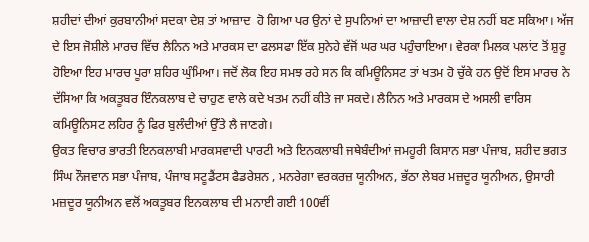ਸ਼ਹੀਦਾਂ ਦੀਆਂ ਕੁਰਬਾਨੀਆਂ ਸਦਕਾ ਦੇਸ਼ ਤਾਂ ਆਜ਼ਾਦ  ਹੋ ਗਿਆ ਪਰ ਉਨਾਂ ਦੇ ਸੁਪਨਿਆਂ ਦਾ ਆਜ਼ਾਦੀ ਵਾਲਾ ਦੇਸ਼ ਨਹੀਂ ਬਣ ਸਕਿਆ। ਅੱਜ ਦੇ ਇਸ ਜੋਸ਼ੀਲੇ ਮਾਰਚ ਵਿੱਚ ਲੈਨਿਨ ਅਤੇ ਮਾਰਕਸ ਦਾ ਫਲਸਫਾ ਇੱਕ ਸੁਨੇਹੇ ਵੱਜੋਂ ਘਰ ਘਰ ਪਹੁੰਚਾਇਆ। ਵੇਰਕਾ ਮਿਲਕ ਪਲਾਂਟ ਤੋਂ ਸ਼ੁਰੂ ਹੋਇਆ ਇਹ ਮਾਰਚ ਪੂਰਾ ਸ਼ਹਿਰ ਘੁੰਮਿਆ। ਜਦੋਂ ਲੋਕ ਇਹ ਸਮਝ ਰਹੇ ਸਨ ਕਿ ਕਮਿਊਨਿਸਟ ਤਾਂ ਖਤਮ ਹੋ ਚੁੱਕੇ ਹਨ ਉਦੋਂ ਇਸ ਮਾਰਚ ਨੇ ਦੱਸਿਆ ਕਿ ਅਕਤੂਬਰ ਇੰਨਕਲਾਬ ਦੇ ਚਾਹੁਣ ਵਾਲੇ ਕਦੇ ਖਤਮ ਨਹੀਂ ਕੀਤੇ ਜਾ ਸਕਦੇ। ਲੈਨਿਨ ਅਤੇ ਮਾਰਕਸ ਦੇ ਅਸਲੀ ਵਾਰਿਸ ਕਮਿਊਨਿਸਟ ਲਹਿਰ ਨੂੰ ਫਿਰ ਬੁਲੰਦੀਆਂ ਉੱਤੇ ਲੈ ਜਾਣਗੇ।
ਉਕਤ ਵਿਚਾਰ ਭਾਰਤੀ ਇਨਕਲਾਬੀ ਮਾਰਕਸਵਾਦੀ ਪਾਰਟੀ ਅਤੇ ਇਨਕਲਾਬੀ ਜਥੇਬੰਦੀਆਂ ਜਮਹੂਰੀ ਕਿਸਾਨ ਸਭਾ ਪੰਜਾਬ, ਸ਼ਹੀਦ ਭਗਤ ਸਿੰਘ ਨੌਜਵਾਨ ਸਭਾ ਪੰਜਾਬ, ਪੰਜਾਬ ਸਟੂਡੈਂਟਸ ਫੈਡਰੇਸ਼ਨ , ਮਨਰੇਗਾ ਵਰਕਰਜ਼ ਯੂਨੀਅਨ, ਭੱਠਾ ਲੇਬਰ ਮਜ਼ਦੂਰ ਯੂਨੀਅਨ, ਉਸਾਰੀ ਮਜ਼ਦੂਰ ਯੂਨੀਅਨ ਵਲੋਂ ਅਕਤੂਬਰ ਇਨਕਲਾਬ ਦੀ ਮਨਾਈ ਗਈ 100ਵੀਂ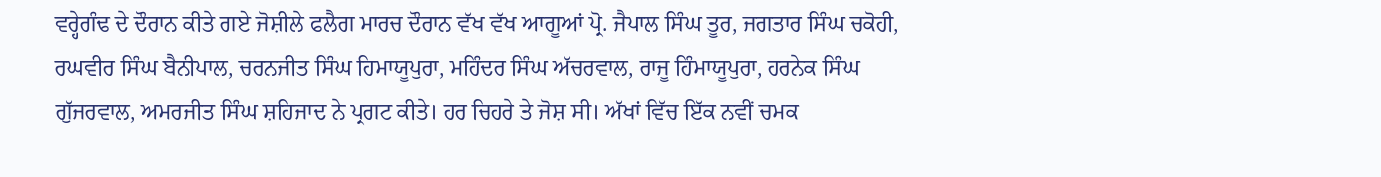ਵਰ੍ਹੇਗੰਢ ਦੇ ਦੌਰਾਨ ਕੀਤੇ ਗਏ ਜੋਸ਼ੀਲੇ ਫਲੈਗ ਮਾਰਚ ਦੌਰਾਨ ਵੱਖ ਵੱਖ ਆਗੂਆਂ ਪ੍ਰੋ. ਜੈਪਾਲ ਸਿੰਘ ਤੂਰ, ਜਗਤਾਰ ਸਿੰਘ ਚਕੋਹੀ, ਰਘਵੀਰ ਸਿੰਘ ਬੈਨੀਪਾਲ, ਚਰਨਜੀਤ ਸਿੰਘ ਹਿਮਾਯੂਪੁਰਾ, ਮਹਿੰਦਰ ਸਿੰਘ ਅੱਚਰਵਾਲ, ਰਾਜੂ ਹਿੰਮਾਯੂਪੁਰਾ, ਹਰਨੇਕ ਸਿੰਘ ਗੁੱਜਰਵਾਲ, ਅਮਰਜੀਤ ਸਿੰਘ ਸ਼ਹਿਜਾਦ ਨੇ ਪ੍ਰਗਟ ਕੀਤੇ। ਹਰ ਚਿਹਰੇ ਤੇ ਜੋਸ਼ ਸੀ। ਅੱਖਾਂ ਵਿੱਚ ਇੱਕ ਨਵੀਂ ਚਮਕ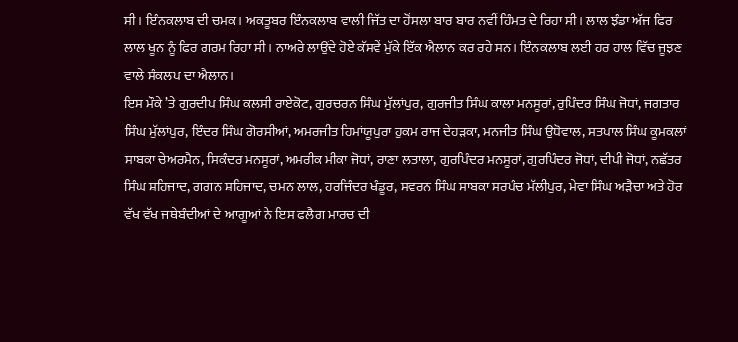ਸੀ। ਇੰਨਕਲਾਬ ਦੀ ਚਮਕ। ਅਕਤੂਬਰ ਇੰਨਕਲਾਬ ਵਾਲੀ ਜਿੱਤ ਦਾ ਹੋਂਸਲਾ ਬਾਰ ਬਾਰ ਨਵੀਂ ਹਿੰਮਤ ਦੇ ਰਿਹਾ ਸੀ। ਲਾਲ ਝੰਡਾ ਅੱਜ ਫਿਰ ਲਾਲ ਖੂਨ ਨੂੰ ਫਿਰ ਗਰਮ ਰਿਹਾ ਸੀ। ਨਾਅਰੇ ਲਾਉਂਦੇ ਹੋਏ ਕੱਸਵੇਂ ਮੁੱਕੇ ਇੱਕ ਐਲਾਨ ਕਰ ਰਹੇ ਸਨ। ਇੰਨਕਲਾਬ ਲਈ ਹਰ ਹਾਲ ਵਿੱਚ ਜੂਝਣ ਵਾਲੇ ਸੰਕਲਪ ਦਾ ਐਲਾਨ।
ਇਸ ਮੌਕੇ ’ਤੇ ਗੁਰਦੀਪ ਸਿੰਘ ਕਲਸੀ ਰਾਏਕੋਟ, ਗੁਰਚਰਨ ਸਿੰਘ ਮੁੱਲਾਂਪੁਰ, ਗੁਰਜੀਤ ਸਿੰਘ ਕਾਲਾ ਮਨਸੂਰਾਂ, ਰੁਪਿੰਦਰ ਸਿੰਘ ਜੋਧਾਂ, ਜਗਤਾਰ ਸਿੰਘ ਮੁੱਲਾਂਪੁਰ, ਇੰਦਰ ਸਿੰਘ ਗੋਰਸੀਆਂ, ਅਮਰਜੀਤ ਹਿਮਾਂਯੂਪੁਰਾ ਹੁਕਮ ਰਾਜ ਦੇਹੜਕਾ, ਮਨਜੀਤ ਸਿੰਘ ਉਧੋਵਾਲ, ਸਤਪਾਲ ਸਿੰਘ ਕੂਮਕਲਾਂ ਸਾਬਕਾ ਚੇਅਰਮੈਨ, ਸਿਕੰਦਰ ਮਨਸੂਰਾਂ, ਅਮਰੀਕ ਮੀਕਾ ਜੋਧਾਂ, ਰਾਣਾ ਲਤਾਲਾ, ਗੁਰਪਿੰਦਰ ਮਨਸੂਰਾਂ, ਗੁਰਪਿੰਦਰ ਜੋਧਾਂ, ਦੀਪੀ ਜੋਧਾਂ, ਨਛੱਤਰ ਸਿੰਘ ਸ਼ਹਿਜਾਦ, ਗਗਨ ਸ਼ਹਿਜਾਦ, ਚਮਨ ਲਾਲ, ਹਰਜਿੰਦਰ ਖੰਡੂਰ, ਸਵਰਨ ਸਿੰਘ ਸਾਬਕਾ ਸਰਪੰਚ ਮੱਲੀਪੁਰ, ਮੇਵਾ ਸਿੰਘ ਅੜੈਚਾ ਅਤੇ ਹੋਰ ਵੱਖ ਵੱਖ ਜਥੇਬੰਦੀਆਂ ਦੇ ਆਗੂਆਂ ਨੇ ਇਸ ਫਲੈਗ ਮਾਰਚ ਦੀ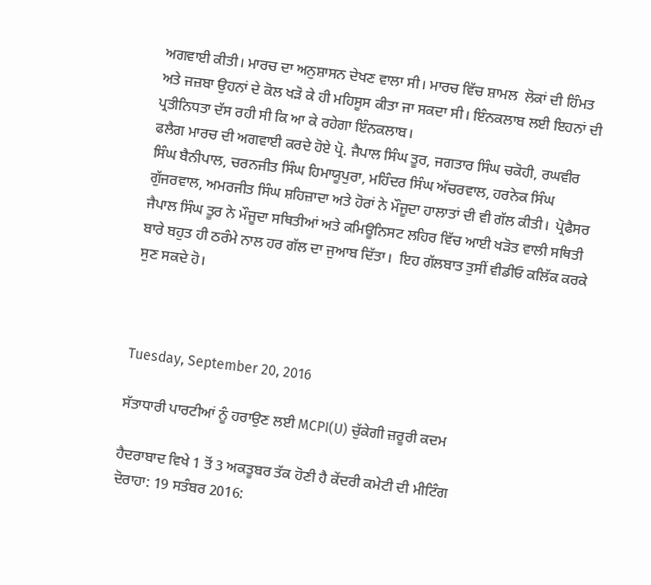ਅਗਵਾਈ ਕੀਤੀ। ਮਾਰਚ ਦਾ ਅਨੁਸ਼ਾਸਨ ਦੇਖਣ ਵਾਲਾ ਸੀ। ਮਾਰਚ ਵਿੱਚ ਸ਼ਾਮਲ  ਲੋਕਾਂ ਦੀ ਹਿੰਮਤ ਅਤੇ ਜਜ਼ਬਾ ਉਹਨਾਂ ਦੇ ਕੋਲ ਖੜੋ ਕੇ ਹੀ ਮਹਿਸੂਸ ਕੀਤਾ ਜਾ ਸਕਦਾ ਸੀ। ਇੰਨਕਲਾਬ ਲਈ ਇਹਨਾਂ ਦੀ ਪ੍ਰਤੀਨਿਧਤਾ ਦੱਸ ਰਹੀ ਸੀ ਕਿ ਆ ਕੇ ਰਹੇਗਾ ਇੰਨਕਲਾਬ।
ਫਲੈਗ ਮਾਰਚ ਦੀ ਅਗਵਾਈ ਕਰਦੇ ਹੋਏ ਪ੍ਰੋ. ਜੈਪਾਲ ਸਿੰਘ ਤੂਰ, ਜਗਤਾਰ ਸਿੰਘ ਚਕੋਹੀ, ਰਘਵੀਰ ਸਿੰਘ ਬੈਨੀਪਾਲ, ਚਰਨਜੀਤ ਸਿੰਘ ਹਿਮਾਯੂਪੁਰਾ, ਮਹਿੰਦਰ ਸਿੰਘ ਅੱਚਰਵਾਲ, ਹਰਨੇਕ ਸਿੰਘ ਗੁੱਜਰਵਾਲ, ਅਮਰਜੀਤ ਸਿੰਘ ਸ਼ਹਿਜ਼ਾਦਾ ਅਤੇ ਹੋਰਾਂ ਨੇ ਮੌਜੂਦਾ ਹਾਲਾਤਾਂ ਦੀ ਵੀ ਗੱਲ ਕੀਤੀ।  ਪ੍ਰੋਫੈਸਰ ਜੈਪਾਲ ਸਿੰਘ ਤੂਰ ਨੇ ਮੌਜੂਦਾ ਸਥਿਤੀਆਂ ਅਤੇ ਕਮਿਊਨਿਸਟ ਲਹਿਰ ਵਿੱਚ ਆਈ ਖੜੋਤ ਵਾਲੀ ਸਥਿਤੀ ਬਾਰੇ ਬਹੁਤ ਹੀ ਠਰੰਮੇ ਨਾਲ ਹਰ ਗੱਲ ਦਾ ਜੁਆਬ ਦਿੱਤਾ।  ਇਹ ਗੱਲਬਾਤ ਤੁਸੀਂ ਵੀਡੀਓ ਕਲਿੱਕ ਕਰਕੇ ਸੁਣ ਸਕਦੇ ਹੋ।



Tuesday, September 20, 2016

ਸੱਤਾਧਾਰੀ ਪਾਰਟੀਆਂ ਨੂੰ ਹਰਾਉਣ ਲਈ MCPI(U) ਚੁੱਕੇਗੀ ਜ਼ਰੂਰੀ ਕਦਮ

ਹੈਦਰਾਬਾਦ ਵਿਖੇ 1 ਤੋਂ 3 ਅਕਤੂਬਰ ਤੱਕ ਹੋਣੀ ਹੈ ਕੇਂਦਰੀ ਕਮੇਟੀ ਦੀ ਮੀਟਿੰਗ
ਦੋਰਾਹਾ: 19 ਸਤੰਬਰ 2016: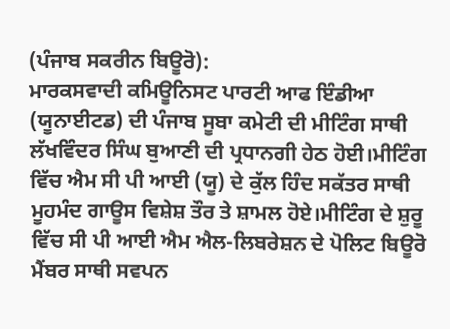(ਪੰਜਾਬ ਸਕਰੀਨ ਬਿਊਰੋ):
ਮਾਰਕਸਵਾਦੀ ਕਮਿਊਨਿਸਟ ਪਾਰਟੀ ਆਫ ਇੰਡੀਆ (ਯੂਨਾਈਟਡ) ਦੀ ਪੰਜਾਬ ਸੂਬਾ ਕਮੇਟੀ ਦੀ ਮੀਟਿੰਗ ਸਾਥੀ ਲੱਖਵਿੰਦਰ ਸਿੰਘ ਬੁਆਣੀ ਦੀ ਪ੍ਰਧਾਨਗੀ ਹੇਠ ਹੋਈ।ਮੀਟਿੰਗ ਵਿੱਚ ਐਮ ਸੀ ਪੀ ਆਈ (ਯੂ) ਦੇ ਕੁੱਲ ਹਿੰਦ ਸਕੱਤਰ ਸਾਥੀ ਮੂਹਮੰਦ ਗਾਊਸ ਵਿਸ਼ੇਸ਼ ਤੌਰ ਤੇ ਸ਼ਾਮਲ ਹੋਏ।ਮੀਟਿੰਗ ਦੇ ਸ਼ੁਰੂ ਵਿੱਚ ਸੀ ਪੀ ਆਈ ਐਮ ਐਲ-ਲਿਬਰੇਸ਼ਨ ਦੇ ਪੋਲਿਟ ਬਿਊਰੋ ਮੈਂਬਰ ਸਾਥੀ ਸਵਪਨ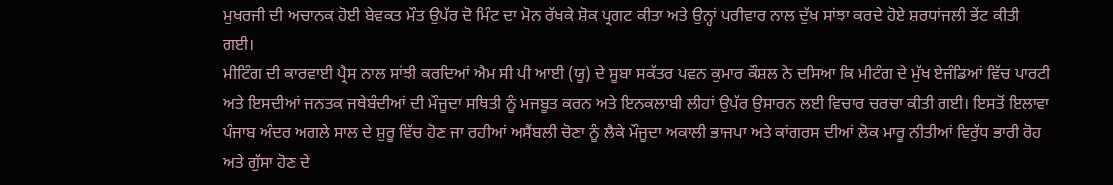ਮੁਖਰਜੀ ਦੀ ਅਚਾਨਕ ਹੋਈ ਬੇਵਕਤ ਮੌਤ ਉਪੱਰ ਦੋ ਮਿੰਟ ਦਾ ਮੋਨ ਰੱਖਕੇ ਸ਼ੋਕ ਪ੍ਰਗਟ ਕੀਤਾ ਅਤੇ ਉਨ੍ਹਾਂ ਪਰੀਵਾਰ ਨਾਲ ਦੁੱਖ ਸਾਂਝਾ ਕਰਦੇ ਹੋਏ ਸ਼ਰਧਾਂਜਲੀ ਭੇਂਟ ਕੀਤੀ ਗਈ।
ਮੀਟਿੰਗ ਦੀ ਕਾਰਵਾਈ ਪ੍ਰੈਸ ਨਾਲ ਸਾਂਝੀ ਕਰਦਿਆਂ ਐਮ ਸੀ ਪੀ ਆਈ (ਯੂ) ਦੇ ਸੂਬਾ ਸਕੱਤਰ ਪਵਨ ਕੁਮਾਰ ਕੌਸ਼ਲ ਨੇ ਦਸਿਆ ਕਿ ਮੀਟੰਗ ਦੇ ਮੁੱਖ ਏਜੰਡਿਆਂ ਵਿੱਚ ਪਾਰਟੀ ਅਤੇ ਇਸਦੀਆਂ ਜਨਤਕ ਜਥੇਬੰਦੀਆਂ ਦੀ ਮੌਜੂਦਾ ਸਥਿਤੀ ਨੂੰ ਮਜਬੂਤ ਕਰਨ ਅਤੇ ਇਨਕਲਾਬੀ ਲੀਹਾਂ ਉਪੱਰ ਉਸਾਰਨ ਲਈ ਵਿਚਾਰ ਚਰਚਾ ਕੀਤੀ ਗਈ। ਇਸਤੋਂ ਇਲਾਵਾ ਪੰਜਾਬ ਅੰਦਰ ਅਗਲੇ ਸਾਲ ਦੇ ਸ਼ੁਰੂ ਵਿੱਚ ਹੋਣ ਜਾ ਰਹੀਆਂ ਅਸੈਂਬਲੀ ਚੋਣਾ ਨੂੰ ਲੈਕੇ ਮੌਜੂਦਾ ਅਕਾਲੀ ਭਾਜਪਾ ਅਤੇ ਕਾਂਗਰਸ ਦੀਆਂ ਲੋਕ ਮਾਰੂ ਨੀਤੀਆਂ ਵਿਰੁੱਧ ਭਾਰੀ ਰੋਹ ਅਤੇ ਗੁੱਸਾ ਹੋਣ ਦੇ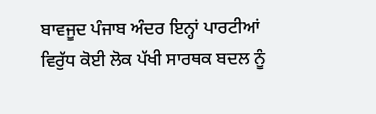ਬਾਵਜੂਦ ਪੰਜਾਬ ਅੰਦਰ ਇਨ੍ਹਾਂ ਪਾਰਟੀਆਂ ਵਿਰੁੱਧ ਕੋਈ ਲੋਕ ਪੱਖੀ ਸਾਰਥਕ ਬਦਲ ਨੂੰ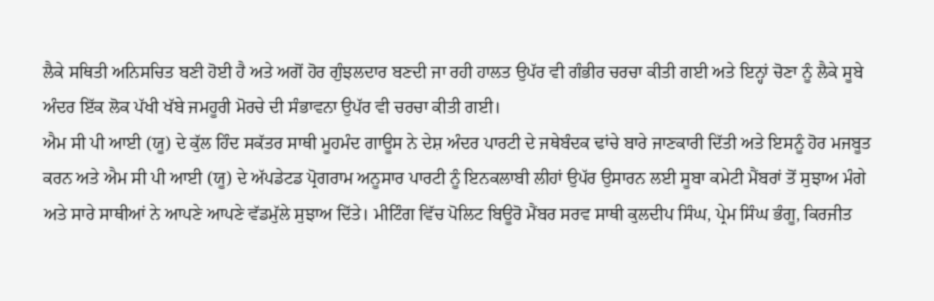ਲੈਕੇ ਸਥਿਤੀ ਅਨਿਸਚਿਤ ਬਣੀ ਹੋਈ ਹੈ ਅਤੇ ਅਗੋਂ ਹੋਰ ਗੁੰਝਲਦਾਰ ਬਣਦੀ ਜਾ ਰਹੀ ਹਾਲਤ ਉਪੱਰ ਵੀ ਗੰਭੀਰ ਚਰਚਾ ਕੀਤੀ ਗਈ ਅਤੇ ਇਨ੍ਹਾਂ ਚੋਣਾ ਨੂੰ ਲੈਕੇ ਸੂਬੇ ਅੰਦਰ ਇੱਕ ਲੋਕ ਪੱਖੀ ਖੱਬੇ ਜਮਹੂਰੀ ਮੋਰਚੇ ਦੀ ਸੰਭਾਵਨਾ ਉਪੱਰ ਵੀ ਚਰਚਾ ਕੀਤੀ ਗਈ।
ਐਮ ਸੀ ਪੀ ਆਈ (ਯੂ) ਦੇ ਕੁੱਲ ਹਿੰਦ ਸਕੱਤਰ ਸਾਥੀ ਮੂਹਮੰਦ ਗਾਊਸ ਨੇ ਦੇਸ਼ ਅੰਦਰ ਪਾਰਟੀ ਦੇ ਜਥੇਬੰਦਕ ਢਾਂਚੇ ਬਾਰੇ ਜਾਣਕਾਰੀ ਦਿੱਤੀ ਅਤੇ ਇਸਨੂੰ ਹੋਰ ਮਜਬੂਤ ਕਰਨ ਅਤੇ ਐਮ ਸੀ ਪੀ ਆਈ (ਯੂ) ਦੇ ਅੱਪਡੇਟਡ ਪ੍ਰੋਗਰਾਮ ਅਨੂਸਾਰ ਪਾਰਟੀ ਨੂੰ ਇਨਕਲਾਬੀ ਲੀਹਾਂ ਉਪੱਰ ਉਸਾਰਨ ਲਈ ਸੂਬਾ ਕਮੇਟੀ ਮੈਂਬਰਾਂ ਤੋਂ ਸੁਝਾਅ ਮੰਗੇ ਅਤੇ ਸਾਰੇ ਸਾਥੀਆਂ ਨੇ ਆਪਣੇ ਆਪਣੇ ਵੱਡਮੁੱਲੇ ਸੁਝਾਅ ਦਿੱਤੇ। ਮੀਟਿੰਗ ਵਿੱਚ ਪੋਲਿਟ ਬਿਊਰੋ ਮੈਂਬਰ ਸਰਵ ਸਾਥੀ ਕੁਲਦੀਪ ਸਿੰਘ, ਪ੍ਰੇਮ ਸਿੰਘ ਭੰਗੂ, ਕਿਰਜੀਤ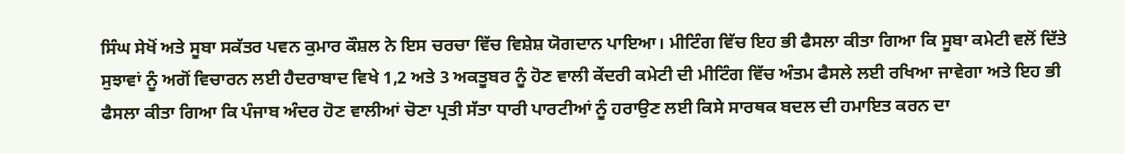ਸਿੰਘ ਸੇਖੋਂ ਅਤੇ ਸੂਬਾ ਸਕੱਤਰ ਪਵਨ ਕੁਮਾਰ ਕੌਸ਼ਲ ਨੇ ਇਸ ਚਰਚਾ ਵਿੱਚ ਵਿਸ਼ੇਸ਼ ਯੋਗਦਾਨ ਪਾਇਆ। ਮੀਟਿੰਗ ਵਿੱਚ ਇਹ ਭੀ ਫੈਸਲਾ ਕੀਤਾ ਗਿਆ ਕਿ ਸੂਬਾ ਕਮੇਟੀ ਵਲੋਂ ਦਿੱਤੇ ਸੁਝਾਵਾਂ ਨੂੰ ਅਗੋਂ ਵਿਚਾਰਨ ਲਈ ਹੈਦਰਾਬਾਦ ਵਿਖੇ 1,2 ਅਤੇ 3 ਅਕਤੂਬਰ ਨੂੰ ਹੋਣ ਵਾਲੀ ਕੇਂਦਰੀ ਕਮੇਟੀ ਦੀ ਮੀਟਿੰਗ ਵਿੱਚ ਅੰਤਮ ਫੈਸਲੇ ਲਈ ਰਖਿਆ ਜਾਵੇਗਾ ਅਤੇ ਇਹ ਭੀ ਫੈਸਲਾ ਕੀਤਾ ਗਿਆ ਕਿ ਪੰਜਾਬ ਅੰਦਰ ਹੋਣ ਵਾਲੀਆਂ ਚੋਣਾ ਪ੍ਰਤੀ ਸੱਤਾ ਧਾਰੀ ਪਾਰਟੀਆਂ ਨੂੰ ਹਰਾਉਣ ਲਈ ਕਿਸੇ ਸਾਰਥਕ ਬਦਲ ਦੀ ਹਮਾਇਤ ਕਰਨ ਦਾ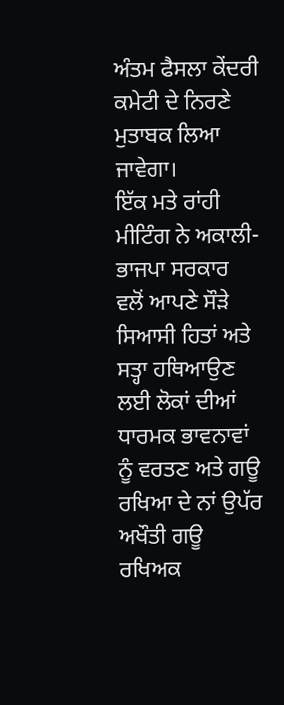ਅੰਤਮ ਫੈਸਲਾ ਕੇਂਦਰੀ ਕਮੇਟੀ ਦੇ ਨਿਰਣੇ ਮੁਤਾਬਕ ਲਿਆ ਜਾਵੇਗਾ।
ਇੱਕ ਮਤੇ ਰਾਂਹੀ ਮੀਟਿੰਗ ਨੇ ਅਕਾਲੀ- ਭਾਜਪਾ ਸਰਕਾਰ ਵਲੋਂ ਆਪਣੇ ਸੌੜੇ ਸਿਆਸੀ ਹਿਤਾਂ ਅਤੇ ਸਤ੍ਹਾ ਹਥਿਆਉਣ ਲਈ ਲੋਕਾਂ ਦੀਆਂ ਧਾਰਮਕ ਭਾਵਨਾਵਾਂ ਨੂੰ ਵਰਤਣ ਅਤੇ ਗਊ ਰਖਿਆ ਦੇ ਨਾਂ ਉਪੱਰ ਅਖੌਤੀ ਗਊ ਰਖਿਅਕ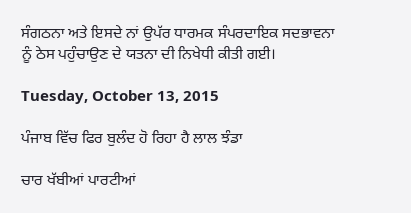ਸੰਗਠਨਾ ਅਤੇ ਇਸਦੇ ਨਾਂ ਉਪੱਰ ਧਾਰਮਕ ਸੰਪਰਦਾਇਕ ਸਦਭਾਵਨਾ ਨੂੰ ਠੇਸ ਪਹੁੰਚਾਉਣ ਦੇ ਯਤਨਾ ਦੀ ਨਿਖੇਧੀ ਕੀਤੀ ਗਈ।

Tuesday, October 13, 2015

ਪੰਜਾਬ ਵਿੱਚ ਫਿਰ ਬੁਲੰਦ ਹੋ ਰਿਹਾ ਹੈ ਲਾਲ ਝੰਡਾ

ਚਾਰ ਖੱਬੀਆਂ ਪਾਰਟੀਆਂ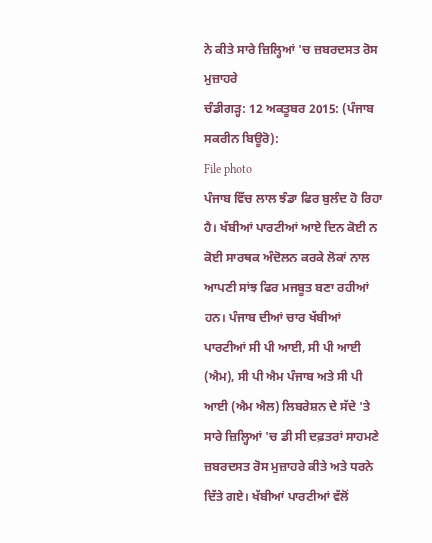ਨੇ ਕੀਤੇ ਸਾਰੇ ਜ਼ਿਲ੍ਹਿਆਂ 'ਚ ਜ਼ਬਰਦਸਤ ਰੋਸ ਮੁਜ਼ਾਹਰੇ
ਚੰਡੀਗੜ੍ਹ: 12 ਅਕਤੂਬਰ 2015: (ਪੰਜਾਬ ਸਕਰੀਨ ਬਿਊਰੋ):
File photo
ਪੰਜਾਬ ਵਿੱਚ ਲਾਲ ਝੰਡਾ ਫਿਰ ਬੁਲੰਦ ਹੋ ਰਿਹਾ ਹੈ। ਖੱਬੀਆਂ ਪਾਰਟੀਆਂ ਆਏ ਦਿਨ ਕੋਈ ਨ ਕੋਈ ਸਾਰਥਕ ਅੰਦੋਲਨ ਕਰਕੇ ਲੋਕਾਂ ਨਾਲ ਆਪਣੀ ਸਾਂਝ ਫਿਰ ਮਜਬੂਤ ਬਣਾ ਰਹੀਆਂ ਹਨ। ਪੰਜਾਬ ਦੀਆਂ ਚਾਰ ਖੱਬੀਆਂ ਪਾਰਟੀਆਂ ਸੀ ਪੀ ਆਈ, ਸੀ ਪੀ ਆਈ (ਐਮ), ਸੀ ਪੀ ਐਮ ਪੰਜਾਬ ਅਤੇ ਸੀ ਪੀ ਆਈ (ਐਮ ਐਲ) ਲਿਬਰੇਸ਼ਨ ਦੇ ਸੱਦੇ 'ਤੇ ਸਾਰੇ ਜ਼ਿਲ੍ਹਿਆਂ 'ਚ ਡੀ ਸੀ ਦਫ਼ਤਰਾਂ ਸਾਹਮਣੇ ਜ਼ਬਰਦਸਤ ਰੋਸ ਮੁਜ਼ਾਹਰੇ ਕੀਤੇ ਅਤੇ ਧਰਨੇ ਦਿੱਤੇ ਗਏ। ਖੱਬੀਆਂ ਪਾਰਟੀਆਂ ਵੱਲੋਂ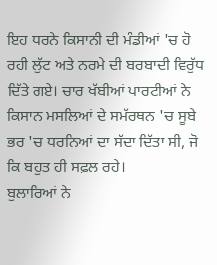ਇਹ ਧਰਨੇ ਕਿਸਾਨੀ ਦੀ ਮੰਡੀਆਂ 'ਚ ਹੋ ਰਹੀ ਲੁੱਟ ਅਤੇ ਨਰਮੇ ਦੀ ਬਰਬਾਦੀ ਵਿਰੁੱਧ ਦਿੱਤੇ ਗਏ। ਚਾਰ ਖੱਬੀਆਂ ਪਾਰਟੀਆਂ ਨੇ ਕਿਸਾਨ ਮਸਲਿਆਂ ਦੇ ਸਮੱਰਥਨ 'ਚ ਸੂਬੇ ਭਰ 'ਚ ਧਰਨਿਆਂ ਦਾ ਸੱਦਾ ਦਿੱਤਾ ਸੀ, ਜੋ ਕਿ ਬਹੁਤ ਹੀ ਸਫ਼ਲ ਰਹੇ।
ਬੁਲਾਰਿਆਂ ਨੇ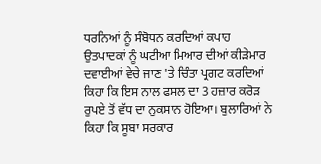ਧਰਨਿਆਂ ਨੂੰ ਸੰਬੋਧਨ ਕਰਦਿਆਂ ਕਪਾਹ ਉਤਪਾਦਕਾਂ ਨੂੰ ਘਟੀਆ ਮਿਆਰ ਦੀਆਂ ਕੀੜੇਮਾਰ ਦਵਾਈਆਂ ਵੇਚੇ ਜਾਣ 'ਤੇ ਚਿੰਤਾ ਪ੍ਰਗਟ ਕਰਦਿਆਂ ਕਿਹਾ ਕਿ ਇਸ ਨਾਲ ਫਸਲ ਦਾ 3 ਹਜ਼ਾਰ ਕਰੋੜ ਰੁਪਏ ਤੋਂ ਵੱਧ ਦਾ ਨੁਕਸਾਨ ਹੋਇਆ। ਬੁਲਾਰਿਆਂ ਨੇ ਕਿਹਾ ਕਿ ਸੂਬਾ ਸਰਕਾਰ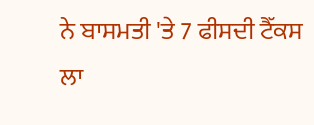ਨੇ ਬਾਸਮਤੀ 'ਤੇ 7 ਫੀਸਦੀ ਟੈੱਕਸ ਲਾ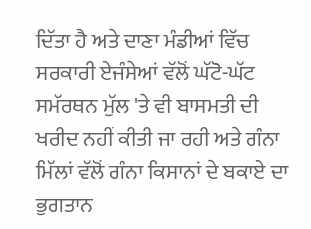ਦਿੱਤਾ ਹੈ ਅਤੇ ਦਾਣਾ ਮੰਡੀਆਂ ਵਿੱਚ ਸਰਕਾਰੀ ਏਜੰਸੇਆਂ ਵੱਲੋਂ ਘੱਟੋ-ਘੱਟ ਸਮੱਰਥਨ ਮੁੱਲ 'ਤੇ ਵੀ ਬਾਸਮਤੀ ਦੀ ਖਰੀਦ ਨਹੀਂ ਕੀਤੀ ਜਾ ਰਹੀ ਅਤੇ ਗੰਨਾ ਮਿੱਲਾਂ ਵੱਲੋਂ ਗੰਨਾ ਕਿਸਾਨਾਂ ਦੇ ਬਕਾਏ ਦਾ ਭੁਗਤਾਨ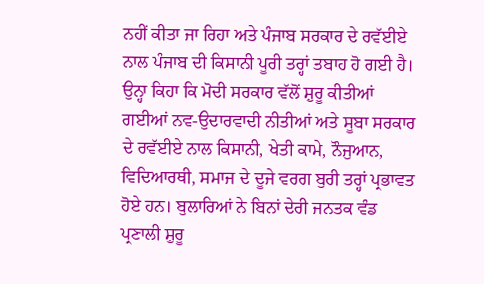ਨਹੀਂ ਕੀਤਾ ਜਾ ਰਿਹਾ ਅਤੇ ਪੰਜਾਬ ਸਰਕਾਰ ਦੇ ਰਵੱਈਏ ਨਾਲ ਪੰਜਾਬ ਦੀ ਕਿਸਾਨੀ ਪੂਰੀ ਤਰ੍ਹਾਂ ਤਬਾਹ ਹੋ ਗਈ ਹੈ। ਉਨ੍ਹਾ ਕਿਹਾ ਕਿ ਮੋਦੀ ਸਰਕਾਰ ਵੱਲੋਂ ਸ਼ੁਰੂ ਕੀਤੀਆਂ ਗਈਆਂ ਨਵ-ਉਦਾਰਵਾਦੀ ਨੀਤੀਆਂ ਅਤੇ ਸੂਬਾ ਸਰਕਾਰ ਦੇ ਰਵੱਈਏ ਨਾਲ ਕਿਸਾਨੀ, ਖੇਤੀ ਕਾਮੇ, ਨੌਜੁਆਨ, ਵਿਦਿਆਰਥੀ, ਸਮਾਜ ਦੇ ਦੂਜੇ ਵਰਗ ਬੁਰੀ ਤਰ੍ਹਾਂ ਪ੍ਰਭਾਵਤ ਹੋਏ ਹਨ। ਬੁਲਾਰਿਆਂ ਨੇ ਬਿਨਾਂ ਦੇਰੀ ਜਨਤਕ ਵੰਡ ਪ੍ਰਣਾਲੀ ਸ਼ੁਰੂ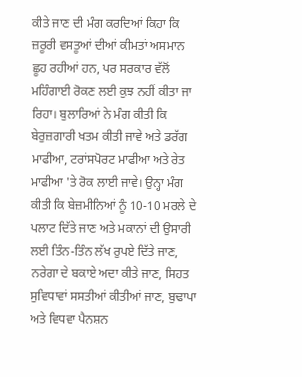ਕੀਤੇ ਜਾਣ ਦੀ ਮੰਗ ਕਰਦਿਆਂ ਕਿਹਾ ਕਿ ਜ਼ਰੂਰੀ ਵਸਤੂਆਂ ਦੀਆਂ ਕੀਮਤਾਂ ਅਸਮਾਨ ਛੂਹ ਰਹੀਆਂ ਹਨ, ਪਰ ਸਰਕਾਰ ਵੱਲੋਂ ਮਹਿੰਗਾਈ ਰੋਕਣ ਲਈ ਕੁਝ ਨਹੀਂ ਕੀਤਾ ਜਾ ਰਿਹਾ। ਬੁਲਾਰਿਆਂ ਨੇ ਮੰਗ ਕੀਤੀ ਕਿ ਬੇਰੁਜ਼ਗਾਰੀ ਖਤਮ ਕੀਤੀ ਜਾਵੇ ਅਤੇ ਡਰੱਗ ਮਾਫੀਆ, ਟਰਾਂਸਪੋਰਟ ਮਾਫੀਆ ਅਤੇ ਰੇਤ ਮਾਫੀਆ 'ਤੇ ਰੋਕ ਲਾਈ ਜਾਵੇ। ਉਨ੍ਹਾ ਮੰਗ ਕੀਤੀ ਕਿ ਬੇਜ਼ਮੀਨਿਆਂ ਨੂੰ 10-10 ਮਰਲੇ ਦੇ ਪਲਾਟ ਦਿੱਤੇ ਜਾਣ ਅਤੇ ਮਕਾਨਾਂ ਦੀ ਉਸਾਰੀ ਲਈ ਤਿੰਨ-ਤਿੰਨ ਲੱਖ ਰੁਪਏ ਦਿੱਤੇ ਜਾਣ, ਨਰੇਗਾ ਦੇ ਬਕਾਏ ਅਦਾ ਕੀਤੇ ਜਾਣ, ਸਿਹਤ ਸੁਵਿਧਾਵਾਂ ਸਸਤੀਆਂ ਕੀਤੀਆਂ ਜਾਣ, ਬੁਢਾਪਾ ਅਤੇ ਵਿਧਵਾ ਪੈਨਸ਼ਨ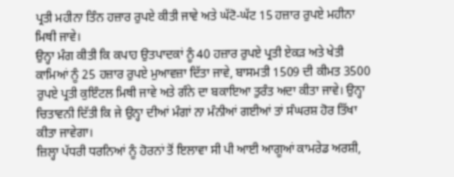ਪ੍ਰਤੀ ਮਹੀਨਾ ਤਿੰਨ ਹਜ਼ਾਰ ਰੁਪਏ ਕੀਤੀ ਜਾਵੇ ਅਤੇ ਘੱਟੋ-ਘੱਟ 15 ਹਜ਼ਾਰ ਰੁਪਏ ਮਹੀਨਾ ਮਿਥੀ ਜਾਵੇ।
ਉਨ੍ਹਾ ਮੰਗ ਕੀਤੀ ਕਿ ਕਪਾਹ ਉਤਪਾਦਕਾਂ ਨੂੰ 40 ਹਜ਼ਾਰ ਰੁਪਏ ਪ੍ਰਤੀ ਏਕੜ ਅਤੇ ਖੇਤੀ ਕਾਮਿਆਂ ਨੂੰ 25 ਹਜ਼ਾਰ ਰੁਪਏ ਮੁਆਵਜ਼ਾ ਦਿੱਤਾ ਜਾਵੇ, ਬਾਸਮਤੀ 1509 ਦੀ ਕੀਮਤ 3500 ਰੁਪਏ ਪ੍ਰਤੀ ਕੁਇੰਟਲ ਮਿਥੀ ਜਾਵੇ ਅਤੇ ਗੰਨੇ ਦਾ ਬਕਾਇਆ ਤੁਰੰਤ ਅਦਾ ਕੀਤਾ ਜਾਵੇ। ਉਨ੍ਹਾ ਚਿਤਾਵਨੀ ਦਿੱਤੀ ਕਿ ਜੇ ਉਨ੍ਹਾ ਦੀਆਂ ਮੰਗਾਂ ਨਾ ਮੰਨੀਆਂ ਗਈਆਂ ਤਾਂ ਸੰਘਰਸ਼ ਹੋਰ ਤਿੱਖਾ ਕੀਤਾ ਜਾਵੇਗਾ।
ਜ਼ਿਲ੍ਹਾ ਪੱਧਰੀ ਧਰਨਿਆਂ ਨੂੰ ਹੋਰਨਾਂ ਤੋਂ ਇਲਾਵਾ ਸੀ ਪੀ ਆਈ ਆਗੂਆਂ ਕਾਮਰੇਡ ਅਰਸ਼ੀ,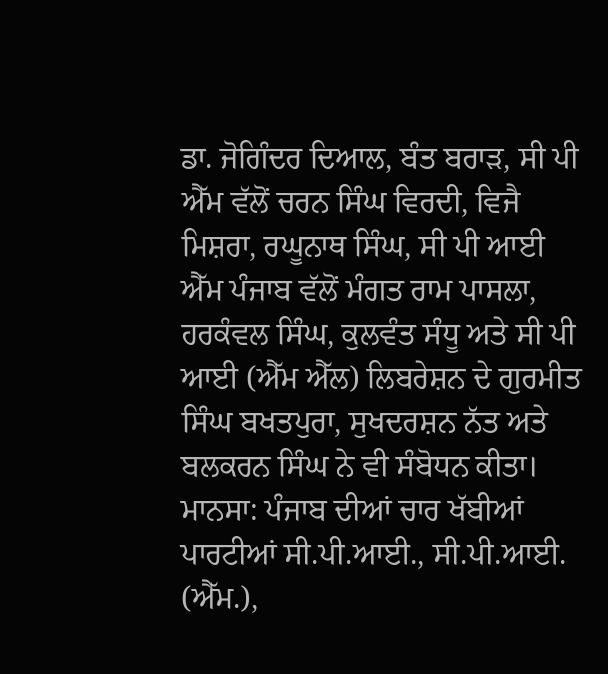ਡਾ. ਜੋਗਿੰਦਰ ਦਿਆਲ, ਬੰਤ ਬਰਾੜ, ਸੀ ਪੀ ਐੱਮ ਵੱਲੋਂ ਚਰਨ ਸਿੰਘ ਵਿਰਦੀ, ਵਿਜੈ ਮਿਸ਼ਰਾ, ਰਘੂਨਾਥ ਸਿੰਘ, ਸੀ ਪੀ ਆਈ ਐੱਮ ਪੰਜਾਬ ਵੱਲੋਂ ਮੰਗਤ ਰਾਮ ਪਾਸਲਾ, ਹਰਕੰਵਲ ਸਿੰਘ, ਕੁਲਵੰਤ ਸੰਧੂ ਅਤੇ ਸੀ ਪੀ ਆਈ (ਐੱਮ ਐੱਲ) ਲਿਬਰੇਸ਼ਨ ਦੇ ਗੁਰਮੀਤ ਸਿੰਘ ਬਖਤਪੁਰਾ, ਸੁਖਦਰਸ਼ਨ ਨੱਤ ਅਤੇ ਬਲਕਰਨ ਸਿੰਘ ਨੇ ਵੀ ਸੰਬੋਧਨ ਕੀਤਾ।
ਮਾਨਸਾ: ਪੰਜਾਬ ਦੀਆਂ ਚਾਰ ਖੱਬੀਆਂ ਪਾਰਟੀਆਂ ਸੀ.ਪੀ.ਆਈ., ਸੀ.ਪੀ.ਆਈ. (ਐੱਮ.),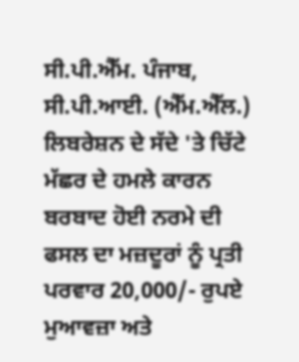ਸੀ.ਪੀ.ਐੱਮ. ਪੰਜਾਬ, ਸੀ.ਪੀ.ਆਈ. (ਐੱਮ.ਐੱਲ.) ਲਿਬਰੇਸ਼ਨ ਦੇ ਸੱਦੇ 'ਤੇ ਚਿੱਟੇ ਮੱਛਰ ਦੇ ਹਮਲੇ ਕਾਰਨ ਬਰਬਾਦ ਹੋਈ ਨਰਮੇ ਦੀ ਫਸਲ ਦਾ ਮਜ਼ਦੂਰਾਂ ਨੂੰ ਪ੍ਰਤੀ ਪਰਵਾਰ 20,000/- ਰੁਪਏ ਮੁਆਵਜ਼ਾ ਅਤੇ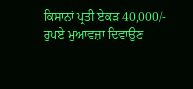ਕਿਸਾਨਾਂ ਪ੍ਰਤੀ ਏਕੜ 40,000/- ਰੁਪਏ ਮੁਆਵਜ਼ਾ ਦਿਵਾਉਣ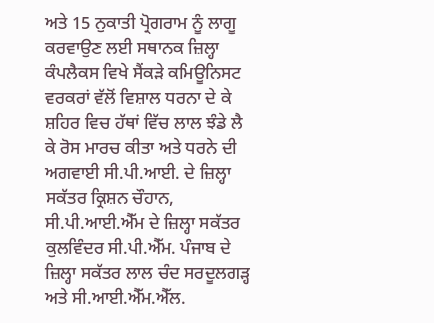ਅਤੇ 15 ਨੁਕਾਤੀ ਪ੍ਰੋਗਰਾਮ ਨੂੰ ਲਾਗੂ ਕਰਵਾਉਣ ਲਈ ਸਥਾਨਕ ਜ਼ਿਲ੍ਹਾ ਕੰਪਲੈਕਸ ਵਿਖੇ ਸੈਂਕੜੇ ਕਮਿਊਨਿਸਟ ਵਰਕਰਾਂ ਵੱਲੋਂ ਵਿਸ਼ਾਲ ਧਰਨਾ ਦੇ ਕੇ ਸ਼ਹਿਰ ਵਿਚ ਹੱਥਾਂ ਵਿੱਚ ਲਾਲ ਝੰਡੇ ਲੈ ਕੇ ਰੋਸ ਮਾਰਚ ਕੀਤਾ ਅਤੇ ਧਰਨੇ ਦੀ ਅਗਵਾਈ ਸੀ.ਪੀ.ਆਈ. ਦੇ ਜ਼ਿਲ੍ਹਾ ਸਕੱਤਰ ਕ੍ਰਿਸ਼ਨ ਚੌਹਾਨ, ਸੀ.ਪੀ.ਆਈ.ਐੱਮ ਦੇ ਜ਼ਿਲ੍ਹਾ ਸਕੱਤਰ ਕੁਲਵਿੰਦਰ ਸੀ.ਪੀ.ਐੱਮ. ਪੰਜਾਬ ਦੇ ਜ਼ਿਲ੍ਹਾ ਸਕੱਤਰ ਲਾਲ ਚੰਦ ਸਰਦੂਲਗੜ੍ਹ ਅਤੇ ਸੀ.ਆਈ.ਐੱਮ.ਐੱਲ.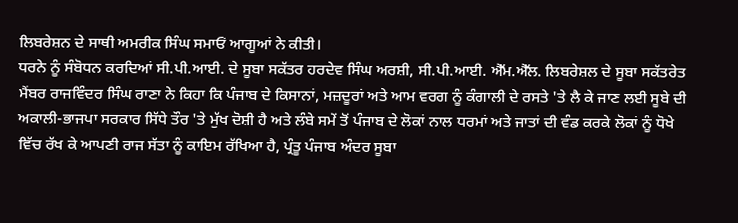ਲਿਬਰੇਸ਼ਨ ਦੇ ਸਾਥੀ ਅਮਰੀਕ ਸਿੰਘ ਸਮਾਓਂ ਆਗੂਆਂ ਨੇ ਕੀਤੀ।
ਧਰਨੇ ਨੂੰ ਸੰਬੋਧਨ ਕਰਦਿਆਂ ਸੀ.ਪੀ.ਆਈ. ਦੇ ਸੂਬਾ ਸਕੱਤਰ ਹਰਦੇਵ ਸਿੰਘ ਅਰਸ਼ੀ, ਸੀ.ਪੀ.ਆਈ. ਐੱਮ.ਐੱਲ. ਲਿਬਰੇਸ਼ਲ ਦੇ ਸੂਬਾ ਸਕੱਤਰੇਤ ਮੈਂਬਰ ਰਾਜਵਿੰਦਰ ਸਿੰਘ ਰਾਣਾ ਨੇ ਕਿਹਾ ਕਿ ਪੰਜਾਬ ਦੇ ਕਿਸਾਨਾਂ, ਮਜ਼ਦੂਰਾਂ ਅਤੇ ਆਮ ਵਰਗ ਨੂੰ ਕੰਗਾਲੀ ਦੇ ਰਸਤੇ 'ਤੇ ਲੈ ਕੇ ਜਾਣ ਲਈ ਸੂਬੇ ਦੀ ਅਕਾਲੀ-ਭਾਜਪਾ ਸਰਕਾਰ ਸਿੱਧੇ ਤੌਰ 'ਤੇ ਮੁੱਖ ਦੋਸ਼ੀ ਹੈ ਅਤੇ ਲੰਬੇ ਸਮੇਂ ਤੋਂ ਪੰਜਾਬ ਦੇ ਲੋਕਾਂ ਨਾਲ ਧਰਮਾਂ ਅਤੇ ਜਾਤਾਂ ਦੀ ਵੰਡ ਕਰਕੇ ਲੋਕਾਂ ਨੂੰ ਧੋਖੇ ਵਿੱਚ ਰੱਖ ਕੇ ਆਪਣੀ ਰਾਜ ਸੱਤਾ ਨੂੰ ਕਾਇਮ ਰੱਖਿਆ ਹੈ, ਪ੍ਰੰਤੂ ਪੰਜਾਬ ਅੰਦਰ ਸੂਬਾ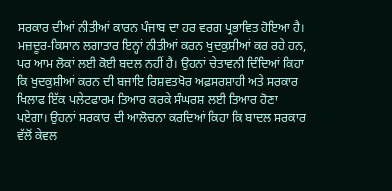ਸਰਕਾਰ ਦੀਆਂ ਨੀਤੀਆਂ ਕਾਰਨ ਪੰਜਾਬ ਦਾ ਹਰ ਵਰਗ ਪ੍ਰਭਾਵਿਤ ਹੋਇਆ ਹੈ। ਮਜ਼ਦੂਰ-ਕਿਸਾਨ ਲਗਾਤਾਰ ਇਨ੍ਹਾਂ ਨੀਤੀਆਂ ਕਰਨ ਖੁਦਕੁਸ਼ੀਆਂ ਕਰ ਰਹੇ ਹਨ, ਪਰ ਆਮ ਲੋਕਾਂ ਲਈ ਕੋਈ ਬਦਲ ਨਹੀਂ ਹੈ। ਉਹਨਾਂ ਚੇਤਾਵਨੀ ਦਿੰਦਿਆਂ ਕਿਹਾ ਕਿ ਖੁਦਕੁਸ਼ੀਆਂ ਕਰਨ ਦੀ ਬਜਾਇ ਰਿਸ਼ਵਤਖੋਰ ਅਫ਼ਸਰਸ਼ਾਹੀ ਅਤੇ ਸਰਕਾਰ ਖਿਲਾਫ ਇੱਕ ਪਲੇਟਫਾਰਮ ਤਿਆਰ ਕਰਕੇ ਸੰਘਰਸ਼ ਲਈ ਤਿਆਰ ਹੋਣਾ ਪਏਗਾ। ਉਹਨਾਂ ਸਰਕਾਰ ਦੀ ਆਲੋਚਨਾ ਕਰਦਿਆਂ ਕਿਹਾ ਕਿ ਬਾਦਲ ਸਰਕਾਰ ਵੱਲੋਂ ਕੇਵਲ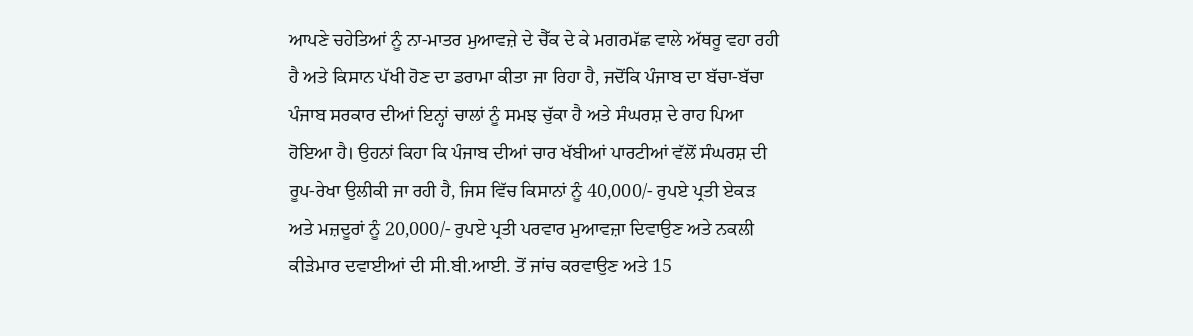ਆਪਣੇ ਚਹੇਤਿਆਂ ਨੂੰ ਨਾ-ਮਾਤਰ ਮੁਆਵਜ਼ੇ ਦੇ ਚੈੱਕ ਦੇ ਕੇ ਮਗਰਮੱਛ ਵਾਲੇ ਅੱਥਰੂ ਵਹਾ ਰਹੀ ਹੈ ਅਤੇ ਕਿਸਾਨ ਪੱਖੀ ਹੋਣ ਦਾ ਡਰਾਮਾ ਕੀਤਾ ਜਾ ਰਿਹਾ ਹੈ, ਜਦੋਂਕਿ ਪੰਜਾਬ ਦਾ ਬੱਚਾ-ਬੱਚਾ ਪੰਜਾਬ ਸਰਕਾਰ ਦੀਆਂ ਇਨ੍ਹਾਂ ਚਾਲਾਂ ਨੂੰ ਸਮਝ ਚੁੱਕਾ ਹੈ ਅਤੇ ਸੰਘਰਸ਼ ਦੇ ਰਾਹ ਪਿਆ ਹੋਇਆ ਹੈ। ਉਹਨਾਂ ਕਿਹਾ ਕਿ ਪੰਜਾਬ ਦੀਆਂ ਚਾਰ ਖੱਬੀਆਂ ਪਾਰਟੀਆਂ ਵੱਲੋਂ ਸੰਘਰਸ਼ ਦੀ ਰੂਪ-ਰੇਖਾ ਉਲੀਕੀ ਜਾ ਰਹੀ ਹੈ, ਜਿਸ ਵਿੱਚ ਕਿਸਾਨਾਂ ਨੂੰ 40,000/- ਰੁਪਏ ਪ੍ਰਤੀ ਏਕੜ ਅਤੇ ਮਜ਼ਦੂਰਾਂ ਨੂੰ 20,000/- ਰੁਪਏ ਪ੍ਰਤੀ ਪਰਵਾਰ ਮੁਆਵਜ਼ਾ ਦਿਵਾਉਣ ਅਤੇ ਨਕਲੀ ਕੀੜੇਮਾਰ ਦਵਾਈਆਂ ਦੀ ਸੀ.ਬੀ.ਆਈ. ਤੋਂ ਜਾਂਚ ਕਰਵਾਉਣ ਅਤੇ 15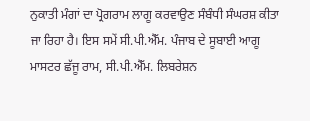ਨੁਕਾਤੀ ਮੰਗਾਂ ਦਾ ਪ੍ਰੋਗਰਾਮ ਲਾਗੂ ਕਰਵਾਉਣ ਸੰਬੰਧੀ ਸੰਘਰਸ਼ ਕੀਤਾ ਜਾ ਰਿਹਾ ਹੈ। ਇਸ ਸਮੇਂ ਸੀ.ਪੀ.ਐੱਮ. ਪੰਜਾਬ ਦੇ ਸੂਬਾਈ ਆਗੂ ਮਾਸਟਰ ਛੱਜੂ ਰਾਮ, ਸੀ.ਪੀ.ਐੱਮ. ਲਿਬਰੇਸ਼ਨ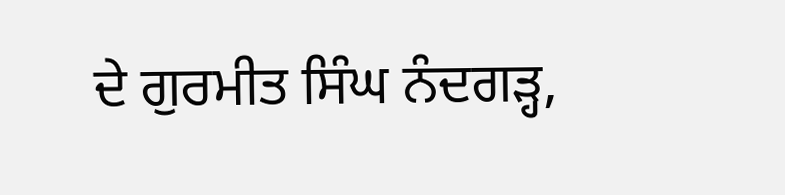ਦੇ ਗੁਰਮੀਤ ਸਿੰਘ ਨੰਦਗੜ੍ਹ,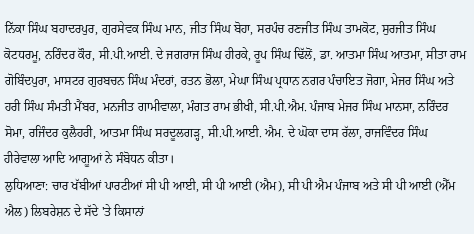ਨਿੱਕਾ ਸਿੰਘ ਬਹਾਦਰਪੁਰ, ਗੁਰਸੇਵਕ ਸਿੰਘ ਮਾਨ, ਜੀਤ ਸਿੰਘ ਬੋਹਾ, ਸਰਪੰਚ ਰਣਜੀਤ ਸਿੰਘ ਤਾਮਕੋਟ, ਸੁਰਜੀਤ ਸਿੰਘ ਕੋਟਧਰਮੂ, ਨਰਿੰਦਰ ਕੌਰ, ਸੀ.ਪੀ.ਆਈ. ਦੇ ਜਗਰਾਜ ਸਿੰਘ ਹੀਰਕੇ, ਰੂਪ ਸਿੰਘ ਢਿੱਲੋਂ, ਡਾ. ਆਤਮਾ ਸਿੰਘ ਆਤਮਾ, ਸੀਤਾ ਰਾਮ ਗੋਬਿੰਦਪੁਰਾ, ਮਾਸਟਰ ਗੁਰਬਚਨ ਸਿੰਘ ਮੰਦਰਾਂ, ਰਤਨ ਭੋਲਾ, ਮੇਘਾ ਸਿੰਘ ਪ੍ਰਧਾਨ ਨਗਰ ਪੰਚਾਇਤ ਜੋਗਾ, ਮੇਜਰ ਸਿੰਘ ਅਤੇ ਹਰੀ ਸਿੰਘ ਸੰਮਤੀ ਮੈਂਬਰ, ਮਨਜੀਤ ਗਾਮੀਵਾਲਾ, ਮੰਗਤ ਰਾਮ ਭੀਖੀ, ਸੀ.ਪੀ.ਐਮ. ਪੰਜਾਬ ਮੇਜਰ ਸਿੰਘ ਮਾਨਸਾ, ਨਰਿੰਦਰ ਸੋਮਾ, ਰਜਿੰਦਰ ਕੁਲੈਹਰੀ, ਆਤਮਾ ਸਿੰਘ ਸਰਦੂਲਗੜ੍ਹ, ਸੀ.ਪੀ.ਆਈ. ਐਮ. ਦੇ ਘੋਕਾ ਦਾਸ ਰੱਲਾ, ਰਾਜਵਿੰਦਰ ਸਿੰਘ ਹੀਰੇਵਾਲਾ ਆਦਿ ਆਗੂਆਂ ਨੇ ਸੰਬੋਧਨ ਕੀਤਾ।
ਲੁਧਿਆਣਾ: ਚਾਰ ਖੱਬੀਆਂ ਪਾਰਟੀਆਂ ਸੀ ਪੀ ਆਈ, ਸੀ ਪੀ ਆਈ (ਐਮ), ਸੀ ਪੀ ਐਮ ਪੰਜਾਬ ਅਤੇ ਸੀ ਪੀ ਆਈ (ਐੱਮ ਐਲ) ਲਿਬਰੇਸ਼ਨ ਦੇ ਸੱਦੇ 'ਤੇ ਕਿਸਾਨਾਂ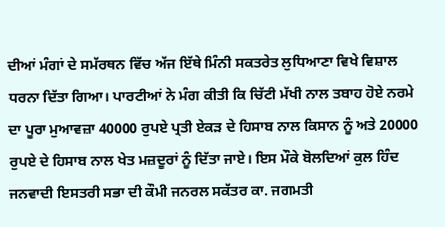ਦੀਆਂ ਮੰਗਾਂ ਦੇ ਸਮੱਰਥਨ ਵਿੱਚ ਅੱਜ ਇੱਥੇ ਮਿੰਨੀ ਸਕਤਰੇਤ ਲੁਧਿਆਣਾ ਵਿਖੇ ਵਿਸ਼ਾਲ ਧਰਨਾ ਦਿੱਤਾ ਗਿਆ। ਪਾਰਟੀਆਂ ਨੇ ਮੰਗ ਕੀਤੀ ਕਿ ਚਿੱਟੀ ਮੱਖੀ ਨਾਲ ਤਬਾਹ ਹੋਏ ਨਰਮੇ ਦਾ ਪੂਰਾ ਮੁਆਵਜ਼ਾ 40000 ਰੁਪਏ ਪ੍ਰਤੀ ਏਕੜ ਦੇ ਹਿਸਾਬ ਨਾਲ ਕਿਸਾਨ ਨੂੰ ਅਤੇ 20000 ਰੁਪਏ ਦੇ ਹਿਸਾਬ ਨਾਲ ਖੇਤ ਮਜ਼ਦੂਰਾਂ ਨੂੰ ਦਿੱਤਾ ਜਾਏ। ਇਸ ਮੌਕੇ ਬੋਲਦਿਆਂ ਕੁਲ ਹਿੰਦ ਜਨਵਾਦੀ ਇਸਤਰੀ ਸਭਾ ਦੀ ਕੌਮੀ ਜਨਰਲ ਸਕੱਤਰ ਕਾ. ਜਗਮਤੀ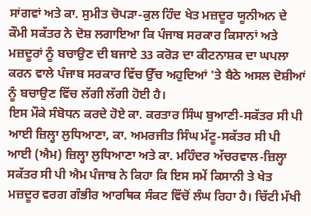ਸਾਂਗਵਾਂ ਅਤੇ ਕਾ. ਸੁਮੀਤ ਚੋਪੜਾ-ਕੁਲ ਹਿੰਦ ਖੇਤ ਮਜ਼ਦੂਰ ਯੂਨੀਅਨ ਦੇ ਕੌਮੀ ਸਕੱਤਰ ਨੇ ਦੋਸ਼ ਲਗਾਇਆ ਕਿ ਪੰਜਾਬ ਸਰਕਾਰ ਕਿਸਾਨਾਂ ਅਤੇ ਮਜ਼ਦੂਰਾਂ ਨੂੰ ਬਚਾਉਣ ਦੀ ਬਜਾਏ 33 ਕਰੋੜ ਦਾ ਕੀਟਨਾਸ਼ਕ ਦਾ ਘਪਲਾ ਕਰਨ ਵਾਲੇ ਪੰਜਾਬ ਸਰਕਾਰ ਵਿੱਚ ਉੱਚ ਅਹੁਦਿਆਂ 'ਤੇ ਬੈਠੇ ਅਸਲ ਦੋਸ਼ੀਆਂ ਨੂੰ ਬਚਾਉਣ ਵਿੱਚ ਲੱਗੀ ਲੱਗੀ ਹੋਈ ਹੈ।
ਇਸ ਮੌਕੇ ਸੰਬੋਧਨ ਕਰਦੇ ਹੋਏ ਕਾ. ਕਰਤਾਰ ਸਿੰਘ ਬੁਆਣੀ-ਸਕੱਤਰ ਸੀ ਪੀ ਆਈ ਜ਼ਿਲ੍ਹਾ ਲੁਧਿਆਣਾ, ਕਾ. ਅਮਰਜੀਤ ਸਿੰਘ ਮੱਟੂ-ਸਕੱਤਰ ਸੀ ਪੀ ਆਈ (ਐਮ) ਜ਼ਿਲ੍ਹਾ ਲੁਧਿਆਣਾ ਅਤੇ ਕਾ. ਮਹਿੰਦਰ ਅੱਚਰਵਾਲ-ਜ਼ਿਲ੍ਹਾ ਸਕੱਤਰ ਸੀ ਪੀ ਐਮ ਪੰਜਾਬ ਨੇ ਕਿਹਾ ਕਿ ਇਸ ਸਮੇਂ ਕਿਸਾਨੀ ਤੇ ਖੇਤ ਮਜ਼ਦੂਰ ਵਰਗ ਗੰਭੀਰ ਆਰਥਿਕ ਸੰਕਟ ਵਿੱਚੋਂ ਲੰਘ ਰਿਹਾ ਹੈ। ਚਿੱਟੀ ਮੱਖੀ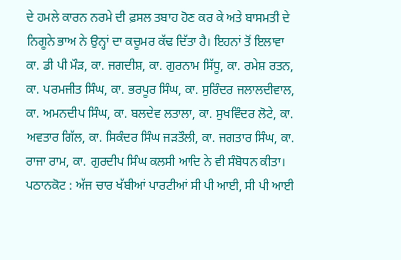ਦੇ ਹਮਲੇ ਕਾਰਨ ਨਰਮੇ ਦੀ ਫ਼ਸਲ ਤਬਾਹ ਹੋਣ ਕਰ ਕੇ ਅਤੇ ਬਾਸਮਤੀ ਦੇ ਨਿਗੂਨੇ ਭਾਅ ਨੇ ਉਨ੍ਹਾਂ ਦਾ ਕਚੂਮਰ ਕੱਢ ਦਿੱਤਾ ਹੈ। ਇਹਨਾਂ ਤੋਂ ਇਲਾਵਾ ਕਾ. ਡੀ ਪੀ ਮੌੜ, ਕਾ. ਜਗਦੀਸ਼, ਕਾ. ਗੁਰਨਾਮ ਸਿੱਧੂ, ਕਾ. ਰਮੇਸ਼ ਰਤਨ, ਕਾ. ਪਰਮਜੀਤ ਸਿੰਘ, ਕਾ. ਭਰਪੂਰ ਸਿੰਘ, ਕਾ. ਸੁਰਿੰਦਰ ਜਲਾਲਦੀਵਾਲ, ਕਾ. ਅਮਨਦੀਪ ਸਿੰਘ, ਕਾ. ਬਲਦੇਵ ਲਤਾਲਾ, ਕਾ. ਸੁਖਵਿੰਦਰ ਲੋਟੇ, ਕਾ. ਅਵਤਾਰ ਗਿੱਲ, ਕਾ. ਸਿਕੰਦਰ ਸਿੰਘ ਜੜਤੌਲੀ, ਕਾ. ਜਗਤਾਰ ਸਿੰਘ, ਕਾ. ਰਾਜਾ ਰਾਮ, ਕਾ. ਗੁਰਦੀਪ ਸਿੰਘ ਕਲਸੀ ਆਦਿ ਨੇ ਵੀ ਸੰਬੋਧਨ ਕੀਤਾ।
ਪਠਾਨਕੋਟ : ਅੱਜ ਚਾਰ ਖੱਬੀਆਂ ਪਾਰਟੀਆਂ ਸੀ ਪੀ ਆਈ, ਸੀ ਪੀ ਆਈ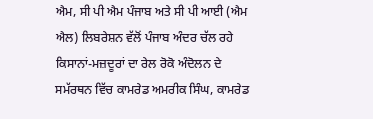ਐਮ, ਸੀ ਪੀ ਐਮ ਪੰਜਾਬ ਅਤੇ ਸੀ ਪੀ ਆਈ (ਐਮ ਐਲ) ਲਿਬਰੇਸ਼ਨ ਵੱਲੋਂ ਪੰਜਾਬ ਅੰਦਰ ਚੱਲ ਰਹੇ ਕਿਸਾਨਾਂ-ਮਜ਼ਦੂਰਾਂ ਦਾ ਰੇਲ ਰੋਕੋ ਅੰਦੋਲਨ ਦੇ ਸਮੱਰਥਨ ਵਿੱਚ ਕਾਮਰੇਡ ਅਮਰੀਕ ਸਿੰਘ, ਕਾਮਰੇਡ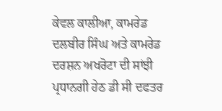ਕੇਵਲ ਕਾਲੀਆ, ਕਾਮਰੇਡ ਦਲਬੀਰ ਸਿੰਘ ਅਤੇ ਕਾਮਰੇਡ ਦਰਸ਼ਨ ਅਖਰੋਟਾ ਦੀ ਸਾਂਝੀ ਪ੍ਰਧਾਨਗੀ ਹੇਠ ਡੀ ਸੀ ਦਫਤਰ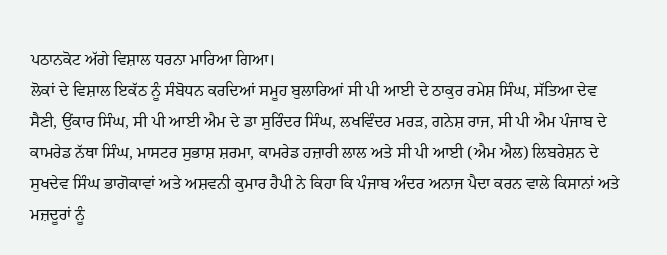ਪਠਾਨਕੋਟ ਅੱਗੇ ਵਿਸ਼ਾਲ ਧਰਨਾ ਮਾਰਿਆ ਗਿਆ।
ਲੋਕਾਂ ਦੇ ਵਿਸ਼ਾਲ ਇਕੱਠ ਨੂੰ ਸੰਬੋਧਨ ਕਰਦਿਆਂ ਸਮੂਹ ਬੁਲਾਰਿਆਂ ਸੀ ਪੀ ਆਈ ਦੇ ਠਾਕੁਰ ਰਮੇਸ਼ ਸਿੰਘ, ਸੱਤਿਆ ਦੇਵ ਸੈਣੀ, ਉਂਕਾਰ ਸਿੰਘ, ਸੀ ਪੀ ਆਈ ਐਮ ਦੇ ਡਾ ਸੁਰਿੰਦਰ ਸਿੰਘ, ਲਖਵਿੰਦਰ ਮਰੜ, ਗਨੇਸ਼ ਰਾਜ, ਸੀ ਪੀ ਐਮ ਪੰਜਾਬ ਦੇ ਕਾਮਰੇਡ ਨੱਥਾ ਸਿੰਘ, ਮਾਸਟਰ ਸੁਭਾਸ਼ ਸ਼ਰਮਾ, ਕਾਮਰੇਡ ਹਜ਼ਾਰੀ ਲਾਲ ਅਤੇ ਸੀ ਪੀ ਆਈ (ਐਮ ਐਲ) ਲਿਬਰੇਸ਼ਨ ਦੇ ਸੁਖਦੇਵ ਸਿੰਘ ਭਾਗੋਕਾਵਾਂ ਅਤੇ ਅਸ਼ਵਨੀ ਕੁਮਾਰ ਹੈਪੀ ਨੇ ਕਿਹਾ ਕਿ ਪੰਜਾਬ ਅੰਦਰ ਅਨਾਜ ਪੈਦਾ ਕਰਨ ਵਾਲੇ ਕਿਸਾਨਾਂ ਅਤੇ ਮਜ਼ਦੂਰਾਂ ਨੂੰ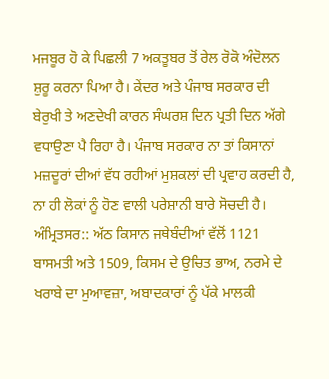ਮਜਬੂਰ ਹੋ ਕੇ ਪਿਛਲੀ 7 ਅਕਤੂਬਰ ਤੋਂ ਰੇਲ ਰੋਕੋ ਅੰਦੋਲਨ ਸ਼ੁਰੂ ਕਰਨਾ ਪਿਆ ਹੈ। ਕੇਂਦਰ ਅਤੇ ਪੰਜਾਬ ਸਰਕਾਰ ਦੀ ਬੇਰੁਖੀ ਤੇ ਅਣਦੇਖੀ ਕਾਰਨ ਸੰਘਰਸ਼ ਦਿਨ ਪ੍ਰਤੀ ਦਿਨ ਅੱਗੇ ਵਧਾਉਣਾ ਪੈ ਰਿਹਾ ਹੈ। ਪੰਜਾਬ ਸਰਕਾਰ ਨਾ ਤਾਂ ਕਿਸਾਨਾਂ ਮਜ਼ਦੂਰਾਂ ਦੀਆਂ ਵੱਧ ਰਹੀਆਂ ਮੁਸ਼ਕਲਾਂ ਦੀ ਪ੍ਰਵਾਹ ਕਰਦੀ ਹੈ, ਨਾ ਹੀ ਲੋਕਾਂ ਨੂੰ ਹੋਣ ਵਾਲੀ ਪਰੇਸ਼ਾਨੀ ਬਾਰੇ ਸੋਚਦੀ ਹੈ।
ਅੰਮ੍ਰਿਤਸਰ:: ਅੱਠ ਕਿਸਾਨ ਜਥੇਬੰਦੀਆਂ ਵੱਲੋਂ 1121 ਬਾਸਮਤੀ ਅਤੇ 1509, ਕਿਸਮ ਦੇ ਉਚਿਤ ਭਾਅ, ਨਰਮੇ ਦੇ ਖਰਾਬੇ ਦਾ ਮੁਆਵਜ਼ਾ, ਅਬਾਦਕਾਰਾਂ ਨੂੰ ਪੱਕੇ ਮਾਲਕੀ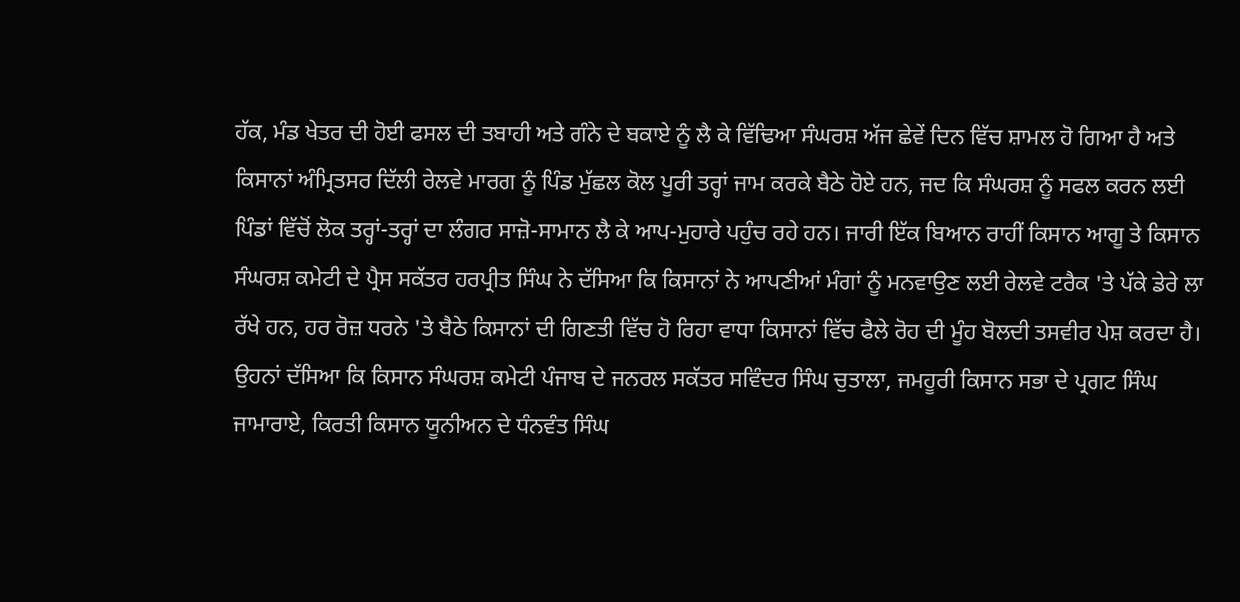ਹੱਕ, ਮੰਡ ਖੇਤਰ ਦੀ ਹੋਈ ਫਸਲ ਦੀ ਤਬਾਹੀ ਅਤੇ ਗੰਨੇ ਦੇ ਬਕਾਏ ਨੂੰ ਲੈ ਕੇ ਵਿੱਢਿਆ ਸੰਘਰਸ਼ ਅੱਜ ਛੇਵੇਂ ਦਿਨ ਵਿੱਚ ਸ਼ਾਮਲ ਹੋ ਗਿਆ ਹੈ ਅਤੇ ਕਿਸਾਨਾਂ ਅੰਮ੍ਰਿਤਸਰ ਦਿੱਲੀ ਰੇਲਵੇ ਮਾਰਗ ਨੂੰ ਪਿੰਡ ਮੁੱਛਲ ਕੋਲ ਪੂਰੀ ਤਰ੍ਹਾਂ ਜਾਮ ਕਰਕੇ ਬੈਠੇ ਹੋਏ ਹਨ, ਜਦ ਕਿ ਸੰਘਰਸ਼ ਨੂੰ ਸਫਲ ਕਰਨ ਲਈ ਪਿੰਡਾਂ ਵਿੱਚੋਂ ਲੋਕ ਤਰ੍ਹਾਂ-ਤਰ੍ਹਾਂ ਦਾ ਲੰਗਰ ਸਾਜ਼ੋ-ਸਾਮਾਨ ਲੈ ਕੇ ਆਪ-ਮੁਹਾਰੇ ਪਹੁੰਚ ਰਹੇ ਹਨ। ਜਾਰੀ ਇੱਕ ਬਿਆਨ ਰਾਹੀਂ ਕਿਸਾਨ ਆਗੂ ਤੇ ਕਿਸਾਨ ਸੰਘਰਸ਼ ਕਮੇਟੀ ਦੇ ਪ੍ਰੈਸ ਸਕੱਤਰ ਹਰਪ੍ਰੀਤ ਸਿੰਘ ਨੇ ਦੱਸਿਆ ਕਿ ਕਿਸਾਨਾਂ ਨੇ ਆਪਣੀਆਂ ਮੰਗਾਂ ਨੂੰ ਮਨਵਾਉਣ ਲਈ ਰੇਲਵੇ ਟਰੈਕ 'ਤੇ ਪੱਕੇ ਡੇਰੇ ਲਾ ਰੱਖੇ ਹਨ, ਹਰ ਰੋਜ਼ ਧਰਨੇ 'ਤੇ ਬੈਠੇ ਕਿਸਾਨਾਂ ਦੀ ਗਿਣਤੀ ਵਿੱਚ ਹੋ ਰਿਹਾ ਵਾਧਾ ਕਿਸਾਨਾਂ ਵਿੱਚ ਫੈਲੇ ਰੋਹ ਦੀ ਮੂੰਹ ਬੋਲਦੀ ਤਸਵੀਰ ਪੇਸ਼ ਕਰਦਾ ਹੈ। ਉਹਨਾਂ ਦੱਸਿਆ ਕਿ ਕਿਸਾਨ ਸੰਘਰਸ਼ ਕਮੇਟੀ ਪੰਜਾਬ ਦੇ ਜਨਰਲ ਸਕੱਤਰ ਸਵਿੰਦਰ ਸਿੰਘ ਚੁਤਾਲਾ, ਜਮਹੂਰੀ ਕਿਸਾਨ ਸਭਾ ਦੇ ਪ੍ਰਗਟ ਸਿੰਘ ਜਾਮਾਰਾਏ, ਕਿਰਤੀ ਕਿਸਾਨ ਯੂਨੀਅਨ ਦੇ ਧੰਨਵੰਤ ਸਿੰਘ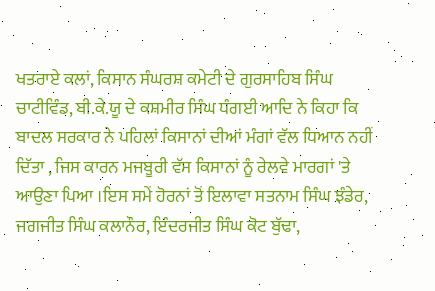ਖਤਰਾਏ ਕਲਾਂ, ਕਿਸਾਨ ਸੰਘਰਸ਼ ਕਮੇਟੀ ਦੇ ਗੁਰਸਾਹਿਬ ਸਿੰਘ ਚਾਟੀਵਿੰਡ, ਬੀ.ਕੇ.ਯੂ ਦੇ ਕਸ਼ਮੀਰ ਸਿੰਘ ਧੰਗਈ ਆਦਿ ਨੇ ਕਿਹਾ ਕਿ ਬਾਦਲ ਸਰਕਾਰ ਨੇ ਪਹਿਲਾਂ ਕਿਸਾਨਾਂ ਦੀਆਂ ਮੰਗਾਂ ਵੱਲ ਧਿਆਨ ਨਹੀਂ ਦਿੱਤਾ , ਜਿਸ ਕਾਰਨ ਮਜਬੂਰੀ ਵੱਸ ਕਿਸਾਨਾਂ ਨੂੰ ਰੇਲਵੇ ਮਾਰਗਾਂ 'ਤੇ ਆਉਣਾ ਪਿਆ ।ਇਸ ਸਮੇਂ ਹੋਰਨਾਂ ਤੋਂ ਇਲਾਵਾ ਸਤਨਾਮ ਸਿੰਘ ਝੰਡੇਰ, ਜਗਜੀਤ ਸਿੰਘ ਕਲਾਨੌਰ, ਇੰਦਰਜੀਤ ਸਿੰਘ ਕੋਟ ਬੁੱਢਾ,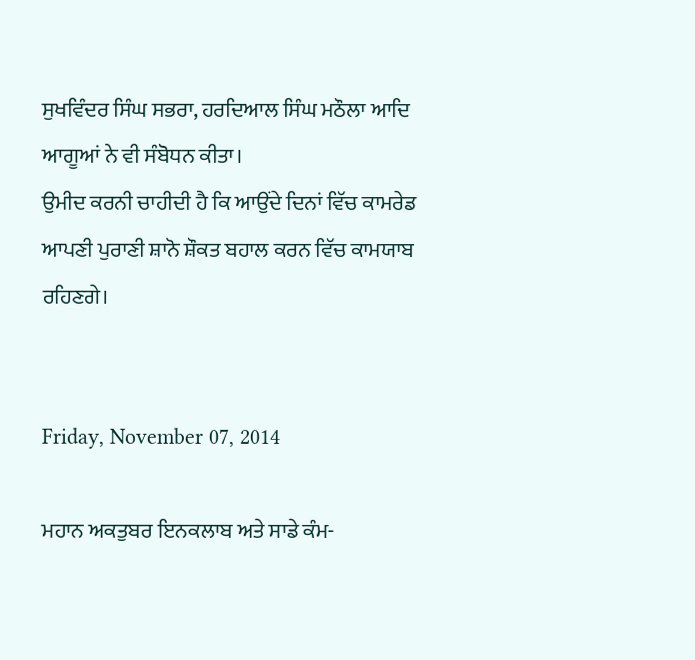ਸੁਖਵਿੰਦਰ ਸਿੰਘ ਸਭਰਾ, ਹਰਦਿਆਲ ਸਿੰਘ ਮਠੌਲਾ ਆਦਿ ਆਗੂਆਂ ਨੇ ਵੀ ਸੰਬੋਧਨ ਕੀਤਾ।
ਉਮੀਦ ਕਰਨੀ ਚਾਹੀਦੀ ਹੈ ਕਿ ਆਉਂਦੇ ਦਿਨਾਂ ਵਿੱਚ ਕਾਮਰੇਡ ਆਪਣੀ ਪੁਰਾਣੀ ਸ਼ਾਨੋ ਸ਼ੌਕਤ ਬਹਾਲ ਕਰਨ ਵਿੱਚ ਕਾਮਯਾਬ ਰਹਿਣਗੇ।


Friday, November 07, 2014

ਮਹਾਨ ਅਕਤੁਬਰ ਇਨਕਲਾਬ ਅਤੇ ਸਾਡੇ ਕੰਮ-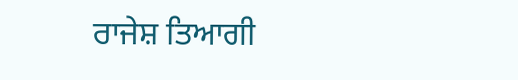ਰਾਜੇਸ਼ ਤਿਆਗੀ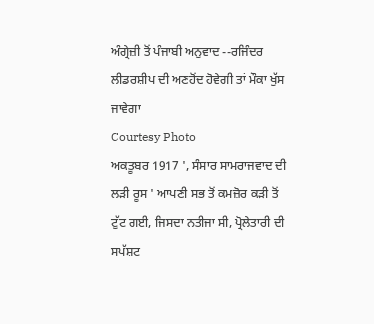ਅੰਗ੍ਰੇਜ਼ੀ ਤੋਂ ਪੰਜਾਬੀ ਅਨੁਵਾਦ --ਰਜਿੰਦਰ
ਲੀਡਰਸ਼ੀਪ ਦੀ ਅਣਹੋਂਦ ਹੋਵੇਗੀ ਤਾਂ ਮੌਕਾ ਖੁੱਸ ਜਾਵੇਗਾ
Courtesy Photo
ਅਕਤੂਬਰ 1917 ', ਸੰਸਾਰ ਸਾਮਰਾਜਵਾਦ ਦੀ ਲੜੀ ਰੂਸ ' ਆਪਣੀ ਸਭ ਤੋਂ ਕਮਜ਼ੋਰ ਕੜੀ ਤੋਂ ਟੁੱਟ ਗਈ, ਜਿਸਦਾ ਨਤੀਜਾ ਸੀ, ਪ੍ਰੋਲੇਤਾਰੀ ਦੀ ਸਪੱਸ਼ਟ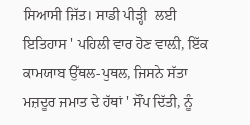ਸਿਆਸੀ ਜਿੱਤ। ਸਾਡੀ ਪੀੜ੍ਹੀ  ਲਈ ਇਤਿਹਾਸ ' ਪਹਿਲੀ ਵਾਰ ਹੋਣ ਵਾਲ਼ੀ, ਇੱਕ ਕਾਮਯਾਬ ਉੱਥਲ-ਪੁਥਲ, ਜਿਸਨੇ ਸੱਤਾ ਮਜ਼ਦੂਰ ਜਮਾਤ ਦੇ ਹੱਥਾਂ ' ਸੌਂਪ ਦਿੱਤੀ, ਨੂੰ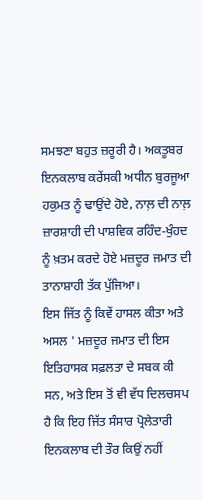ਸਮਝਣਾ ਬਹੁਤ ਜ਼ਰੂਰੀ ਹੈ। ਅਕਤੂਬਰ ਇਨਕਲਾਬ ਕਰੇਂਸਕੀ ਅਧੀਨ ਬੁਰਜੂਆ ਹਕੁਮਤ ਨੂੰ ਢਾਉਂਦੇ ਹੋਏ, ਨਾਲ਼ ਦੀ ਨਾਲ਼ ਜ਼ਾਰਸ਼ਾਹੀ ਦੀ ਪਾਸ਼ਵਿਕ ਰਹਿੰਦ-ਖੁੰਹਦ ਨੂੰ ਖ਼ਤਮ ਕਰਦੇ ਹੋਏ ਮਜ਼ਦੂਰ ਜਮਾਤ ਦੀ ਤਾਨਾਸ਼ਾਹੀ ਤੱਕ ਪੁੱਜਿਆ।
ਇਸ ਜਿੱਤ ਨੂੰ ਕਿਵੇਂ ਹਾਸਲ ਕੀਤਾ ਅਤੇ ਅਸਲ ' ਮਜ਼ਦੂਰ ਜਮਾਤ ਦੀ ਇਸ ਇਤਿਹਾਸਕ ਸਫ਼ਲਤਾ ਦੇ ਸਬਕ ਕੀ ਸਨ, ਅਤੇ ਇਸ ਤੋਂ ਵੀ ਵੱਧ ਦਿਲਚਸਪ ਹੈ ਕਿ ਇਹ ਜਿੱਤ ਸੰਸਾਰ ਪ੍ਰੋਲੇਤਾਰੀ ਇਨਕਲਾਬ ਦੀ ਤੌਰ ਕਿਉਂ ਨਹੀਂ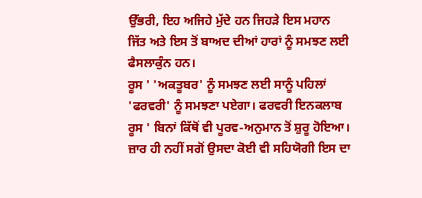ਉੱਭਰੀ, ਇਹ ਅਜਿਹੇ ਮੁੱਦੇ ਹਨ ਜਿਹੜੇ ਇਸ ਮਹਾਨ ਜਿੱਤ ਅਤੇ ਇਸ ਤੋਂ ਬਾਅਦ ਦੀਆਂ ਹਾਰਾਂ ਨੂੰ ਸਮਝਣ ਲਈ  ਫੈਸਲਾਕੁੰਨ ਹਨ।
ਰੂਸ ' 'ਅਕਤੂਬਰ' ਨੂੰ ਸਮਝਣ ਲਈ ਸਾਨੂੰ ਪਹਿਲਾਂ 'ਫਰਵਰੀ' ਨੂੰ ਸਮਝਣਾ ਪਏਗਾ। ਫਰਵਰੀ ਇਨਕਲਾਬ ਰੂਸ ' ਬਿਨਾਂ ਕਿੱਥੋਂ ਵੀ ਪੂਰਵ-ਅਨੁਮਾਨ ਤੋਂ ਸ਼ੁਰੂ ਹੋਇਆ। ਜ਼ਾਰ ਹੀ ਨਹੀਂ ਸਗੋਂ ਉਸਦਾ ਕੋਈ ਵੀ ਸਹਿਯੋਗੀ ਇਸ ਦਾ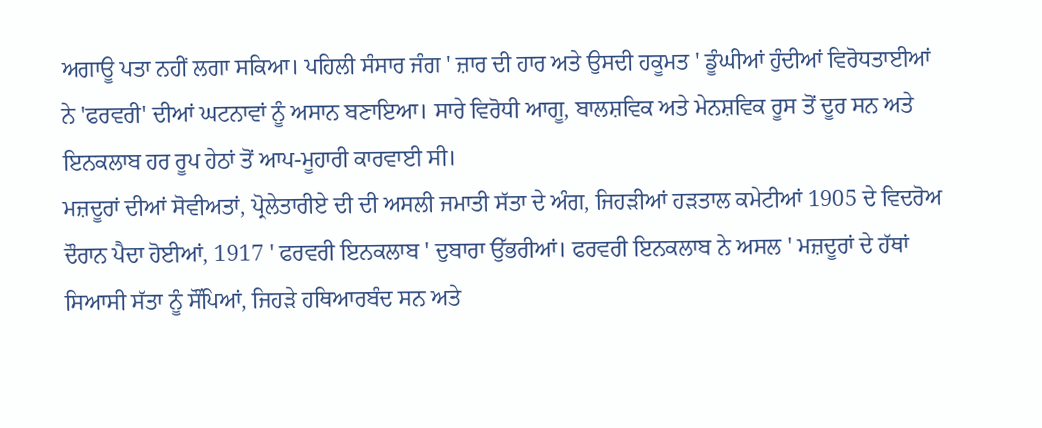ਅਗਾਊ ਪਤਾ ਨਹੀਂ ਲਗਾ ਸਕਿਆ। ਪਹਿਲੀ ਸੰਸਾਰ ਜੰਗ ' ਜ਼ਾਰ ਦੀ ਹਾਰ ਅਤੇ ਉਸਦੀ ਹਕੂਮਤ ' ਡੂੰਘੀਆਂ ਹੁੰਦੀਆਂ ਵਿਰੋਧਤਾਈਆਂ ਨੇ 'ਫਰਵਰੀ' ਦੀਆਂ ਘਟਨਾਵਾਂ ਨੂੰ ਅਸਾਨ ਬਣਾਇਆ। ਸਾਰੇ ਵਿਰੋਧੀ ਆਗੂ, ਬਾਲਸ਼ਵਿਕ ਅਤੇ ਮੇਨਸ਼ਵਿਕ ਰੂਸ ਤੋਂ ਦੂਰ ਸਨ ਅਤੇ ਇਨਕਲਾਬ ਹਰ ਰੂਪ ਹੇਠਾਂ ਤੋਂ ਆਪ-ਮੂਹਾਰੀ ਕਾਰਵਾਈ ਸੀ।
ਮਜ਼ਦੂਰਾਂ ਦੀਆਂ ਸੋਵੀਅਤਾਂ, ਪ੍ਰੋਲੇਤਾਰੀਏ ਦੀ ਦੀ ਅਸਲੀ ਜਮਾਤੀ ਸੱਤਾ ਦੇ ਅੰਗ, ਜਿਹੜੀਆਂ ਹੜਤਾਲ ਕਮੇਟੀਆਂ 1905 ਦੇ ਵਿਦਰੋਅ ਦੌਰਾਨ ਪੈਦਾ ਹੋਈਆਂ, 1917 ' ਫਰਵਰੀ ਇਨਕਲਾਬ ' ਦੁਬਾਰਾ ਉੱਭਰੀਆਂ। ਫਰਵਰੀ ਇਨਕਲਾਬ ਨੇ ਅਸਲ ' ਮਜ਼ਦੂਰਾਂ ਦੇ ਹੱਥਾਂ ਸਿਆਸੀ ਸੱਤਾ ਨੂੰ ਸੌਂਪਿਆਂ, ਜਿਹੜੇ ਹਥਿਆਰਬੰਦ ਸਨ ਅਤੇ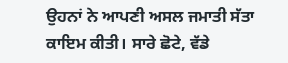ਉਹਨਾਂ ਨੇ ਆਪਣੀ ਅਸਲ ਜਮਾਤੀ ਸੱਤਾ ਕਾਇਮ ਕੀਤੀ। ਸਾਰੇ ਛੋਟੇ, ਵੱਡੇ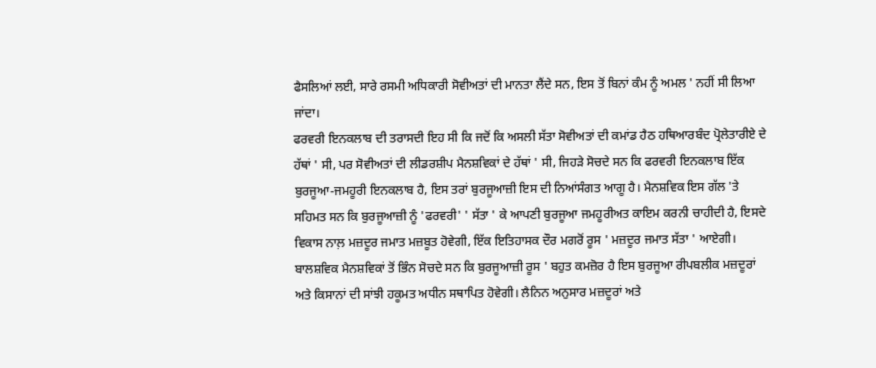ਫੈਸਲਿਆਂ ਲਈ, ਸਾਰੇ ਰਸਮੀ ਅਧਿਕਾਰੀ ਸੋਵੀਅਤਾਂ ਦੀ ਮਾਨਤਾ ਲੈਂਦੇ ਸਨ, ਇਸ ਤੋਂ ਬਿਨਾਂ ਕੰਮ ਨੂੰ ਅਮਲ ' ਨਹੀਂ ਸੀ ਲਿਆ ਜਾਂਦਾ।
ਫਰਵਰੀ ਇਨਕਲਾਬ ਦੀ ਤਰਾਸਦੀ ਇਹ ਸੀ ਕਿ ਜਦੋਂ ਕਿ ਅਸਲੀ ਸੱਤਾ ਸੋਵੀਅਤਾਂ ਦੀ ਕਮਾਂਡ ਹੈਠ ਹਥਿਆਰਬੰਦ ਪ੍ਰੋਲੇਤਾਰੀਏ ਦੇ ਹੱਥਾਂ ' ਸੀ, ਪਰ ਸੋਵੀਅਤਾਂ ਦੀ ਲੀਡਰਸ਼ੀਪ ਮੈਨਸ਼ਵਿਕਾਂ ਦੇ ਹੱਥਾਂ ' ਸੀ, ਜਿਹੜੇ ਸੋਚਦੇ ਸਨ ਕਿ ਫਰਵਰੀ ਇਨਕਲਾਬ ਇੱਕ ਬੁਰਜੂਆ-ਜਮਹੂਰੀ ਇਨਕਲਾਬ ਹੈ, ਇਸ ਤਰਾਂ ਬੁਰਜੂਆਜ਼ੀ ਇਸ ਦੀ ਨਿਆਂਸੰਗਤ ਆਗੂ ਹੈ। ਮੈਨਸ਼ਵਿਕ ਇਸ ਗੱਲ 'ਤੇ ਸਹਿਮਤ ਸਨ ਕਿ ਬੁਰਜੂਆਜ਼ੀ ਨੂੰ 'ਫਰਵਰੀ' ' ਸੱਤਾ ' ਕੇ ਆਪਣੀ ਬੁਰਜੂਆ ਜਮਹੂਰੀਅਤ ਕਾਇਮ ਕਰਨੀ ਚਾਹੀਦੀ ਹੈ, ਇਸਦੇ ਵਿਕਾਸ ਨਾਲ਼ ਮਜ਼ਦੂਰ ਜਮਾਤ ਮਜ਼ਬੂਤ ਹੋਵੇਗੀ, ਇੱਕ ਇਤਿਹਾਸਕ ਦੌਰ ਮਗਰੋਂ ਰੂਸ ' ਮਜ਼ਦੂਰ ਜਮਾਤ ਸੱਤਾ ' ਆਏਗੀ। ਬਾਲਸ਼ਵਿਕ ਮੈਨਸ਼ਵਿਕਾਂ ਤੋਂ ਭਿੰਨ ਸੋਚਦੇ ਸਨ ਕਿ ਬੁਰਜੂਆਜ਼ੀ ਰੂਸ ' ਬਹੁਤ ਕਮਜ਼ੋਰ ਹੈ ਇਸ ਬੁਰਜੂਆ ਰੀਪਬਲੀਕ ਮਜ਼ਦੂਰਾਂ ਅਤੇ ਕਿਸਾਨਾਂ ਦੀ ਸਾਂਝੀ ਹਕੂਮਤ ਅਧੀਨ ਸਥਾਪਿਤ ਹੋਵੇਗੀ। ਲੈਨਿਨ ਅਨੁਸਾਰ ਮਜ਼ਦੂਰਾਂ ਅਤੇ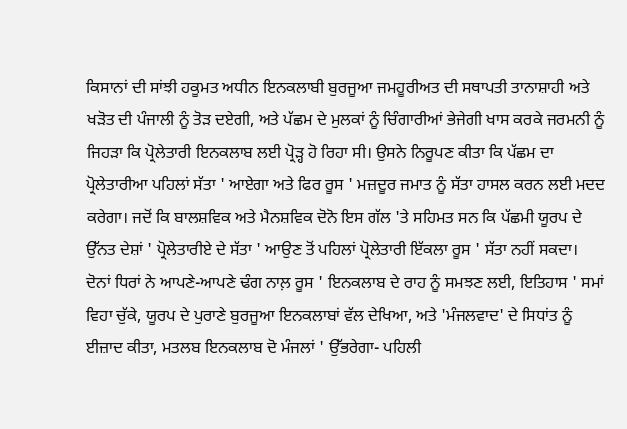ਕਿਸਾਨਾਂ ਦੀ ਸਾਂਝੀ ਹਕੂਮਤ ਅਧੀਨ ਇਨਕਲਾਬੀ ਬੁਰਜੂਆ ਜਮਹੂਰੀਅਤ ਦੀ ਸਥਾਪਤੀ ਤਾਨਾਸ਼ਾਹੀ ਅਤੇ ਖੜੋਤ ਦੀ ਪੰਜਾਲੀ ਨੂੰ ਤੋੜ ਦਏਗੀ, ਅਤੇ ਪੱਛਮ ਦੇ ਮੁਲਕਾਂ ਨੂੰ ਚਿੰਗਾਰੀਆਂ ਭੇਜੇਗੀ ਖਾਸ ਕਰਕੇ ਜਰਮਨੀ ਨੂੰ ਜਿਹੜਾ ਕਿ ਪ੍ਰੋਲੇਤਾਰੀ ਇਨਕਲਾਬ ਲਈ ਪ੍ਰੋੜ੍ਹ ਹੋ ਰਿਹਾ ਸੀ। ਉਸਨੇ ਨਿਰੂਪਣ ਕੀਤਾ ਕਿ ਪੱਛਮ ਦਾ ਪ੍ਰੋਲੇਤਾਰੀਆ ਪਹਿਲਾਂ ਸੱਤਾ ' ਆਏਗਾ ਅਤੇ ਫਿਰ ਰੂਸ ' ਮਜ਼ਦੂਰ ਜਮਾਤ ਨੂੰ ਸੱਤਾ ਹਾਸਲ ਕਰਨ ਲਈ ਮਦਦ ਕਰੇਗਾ। ਜਦੋਂ ਕਿ ਬਾਲਸ਼ਵਿਕ ਅਤੇ ਮੈਨਸ਼ਵਿਕ ਦੋਨੋ ਇਸ ਗੱਲ 'ਤੇ ਸਹਿਮਤ ਸਨ ਕਿ ਪੱਛਮੀ ਯੂਰਪ ਦੇ ਉੱਨਤ ਦੇਸ਼ਾਂ ' ਪ੍ਰੋਲੇਤਾਰੀਏ ਦੇ ਸੱਤਾ ' ਆਉਣ ਤੋਂ ਪਹਿਲਾਂ ਪ੍ਰੋਲੇਤਾਰੀ ਇੱਕਲਾ ਰੂਸ ' ਸੱਤਾ ਨਹੀਂ ਸਕਦਾ।
ਦੋਨਾਂ ਧਿਰਾਂ ਨੇ ਆਪਣੇ-ਆਪਣੇ ਢੰਗ ਨਾਲ਼ ਰੂਸ ' ਇਨਕਲਾਬ ਦੇ ਰਾਹ ਨੂੰ ਸਮਝਣ ਲਈ, ਇਤਿਹਾਸ ' ਸਮਾਂ ਵਿਹਾ ਚੁੱਕੇ, ਯੂਰਪ ਦੇ ਪੁਰਾਣੇ ਬੁਰਜੂਆ ਇਨਕਲਾਬਾਂ ਵੱਲ ਦੇਖਿਆ, ਅਤੇ 'ਮੰਜਲਵਾਦ' ਦੇ ਸਿਧਾਂਤ ਨੂੰ ਈਜ਼ਾਦ ਕੀਤਾ, ਮਤਲਬ ਇਨਕਲਾਬ ਦੋ ਮੰਜਲਾਂ ' ਉੱਭਰੇਗਾ- ਪਹਿਲੀ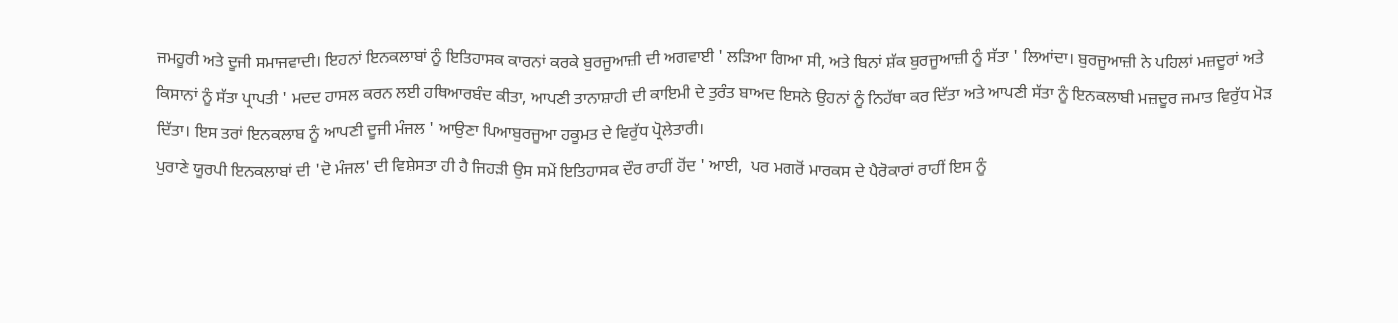ਜਮਹੂਰੀ ਅਤੇ ਦੂਜੀ ਸਮਾਜਵਾਦੀ। ਇਹਨਾਂ ਇਨਕਲਾਬਾਂ ਨੂੰ ਇਤਿਹਾਸਕ ਕਾਰਨਾਂ ਕਰਕੇ ਬੁਰਜੂਆਜ਼ੀ ਦੀ ਅਗਵਾਈ ' ਲੜਿਆ ਗਿਆ ਸੀ, ਅਤੇ ਬਿਨਾਂ ਸ਼ੱਕ ਬੁਰਜੂਆਜ਼ੀ ਨੂੰ ਸੱਤਾ ' ਲਿਆਂਦਾ। ਬੁਰਜੂਆਜ਼ੀ ਨੇ ਪਹਿਲਾਂ ਮਜ਼ਦੂਰਾਂ ਅਤੇ ਕਿਸਾਨਾਂ ਨੂੰ ਸੱਤਾ ਪ੍ਰਾਪਤੀ ' ਮਦਦ ਹਾਸਲ ਕਰਨ ਲਈ ਹਥਿਆਰਬੰਦ ਕੀਤਾ, ਆਪਣੀ ਤਾਨਾਸ਼ਾਹੀ ਦੀ ਕਾਇਮੀ ਦੇ ਤੁਰੰਤ ਬਾਅਦ ਇਸਨੇ ਉਹਨਾਂ ਨੂੰ ਨਿਹੱਥਾ ਕਰ ਦਿੱਤਾ ਅਤੇ ਆਪਣੀ ਸੱਤਾ ਨੂੰ ਇਨਕਲਾਬੀ ਮਜ਼ਦੂਰ ਜਮਾਤ ਵਿਰੁੱਧ ਮੋੜ ਦਿੱਤਾ। ਇਸ ਤਰਾਂ ਇਨਕਲਾਬ ਨੂੰ ਆਪਣੀ ਦੂਜੀ ਮੰਜਲ ' ਆਉਣਾ ਪਿਆਬੁਰਜੂਆ ਹਕੂਮਤ ਦੇ ਵਿਰੁੱਧ ਪ੍ਰੋਲੇਤਾਰੀ।
ਪੁਰਾਣੇ ਯੂਰਪੀ ਇਨਕਲਾਬਾਂ ਦੀ 'ਦੋ ਮੰਜਲ' ਦੀ ਵਿਸ਼ੇਸਤਾ ਹੀ ਹੈ ਜਿਹੜੀ ਉਸ ਸਮੇਂ ਇਤਿਹਾਸਕ ਦੌਰ ਰਾਹੀਂ ਹੋਂਦ ' ਆਈ,  ਪਰ ਮਗਰੋਂ ਮਾਰਕਸ ਦੇ ਪੈਰੋਕਾਰਾਂ ਰਾਹੀਂ ਇਸ ਨੂੰ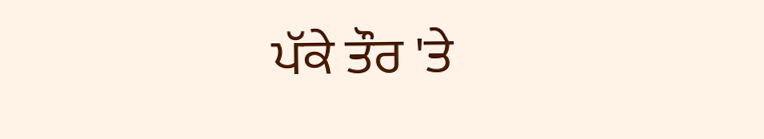ਪੱਕੇ ਤੌਰ 'ਤੇ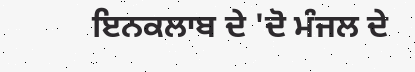ਇਨਕਲਾਬ ਦੇ 'ਦੋ ਮੰਜਲ ਦੇ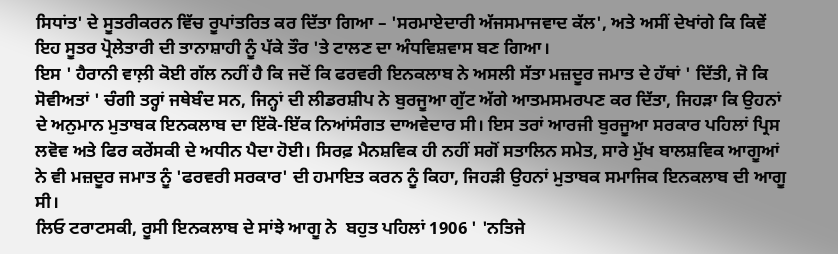ਸਿਧਾਂਤ' ਦੇ ਸੂਤਰੀਕਰਨ ਵਿੱਚ ਰੂਪਾਂਤਰਿਤ ਕਰ ਦਿੱਤਾ ਗਿਆ – 'ਸਰਮਾਏਦਾਰੀ ਅੱਜਸਮਾਜਵਾਦ ਕੱਲ', ਅਤੇ ਅਸੀਂ ਦੇਖਾਂਗੇ ਕਿ ਕਿਵੇਂ ਇਹ ਸੂਤਰ ਪ੍ਰੋਲੇਤਾਰੀ ਦੀ ਤਾਨਾਸ਼ਾਹੀ ਨੂੰ ਪੱਕੇ ਤੌਰ 'ਤੇ ਟਾਲਣ ਦਾ ਅੰਧਵਿਸ਼ਵਾਸ ਬਣ ਗਿਆ।
ਇਸ ' ਹੈਰਾਨੀ ਵਾਲ਼ੀ ਕੋਈ ਗੱਲ ਨਹੀਂ ਹੈ ਕਿ ਜਦੋਂ ਕਿ ਫਰਵਰੀ ਇਨਕਲਾਬ ਨੇ ਅਸਲੀ ਸੱਤਾ ਮਜ਼ਦੂਰ ਜਮਾਤ ਦੇ ਹੱਥਾਂ ' ਦਿੱਤੀ, ਜੋ ਕਿ ਸੋਵੀਅਤਾਂ ' ਚੰਗੀ ਤਰ੍ਹਾਂ ਜਥੇਬੰਦ ਸਨ, ਜਿਨ੍ਹਾਂ ਦੀ ਲੀਡਰਸ਼ੀਪ ਨੇ ਬੁਰਜੂਆ ਗੁੱਟ ਅੱਗੇ ਆਤਮਸਮਰਪਣ ਕਰ ਦਿੱਤਾ, ਜਿਹੜਾ ਕਿ ਉਹਨਾਂ ਦੇ ਅਨੁਮਾਨ ਮੁਤਾਬਕ ਇਨਕਲਾਬ ਦਾ ਇੱਕੋ-ਇੱਕ ਨਿਆਂਸੰਗਤ ਦਾਅਵੇਦਾਰ ਸੀ। ਇਸ ਤਰਾਂ ਆਰਜੀ ਬੁਰਜੂਆ ਸਰਕਾਰ ਪਹਿਲਾਂ ਪ੍ਰਿਸ ਲਵੋਵ ਅਤੇ ਫਿਰ ਕਰੇਂਸਕੀ ਦੇ ਅਧੀਨ ਪੈਦਾ ਹੋਈ। ਸਿਰਫ਼ ਮੈਨਸ਼ਵਿਕ ਹੀ ਨਹੀਂ ਸਗੋਂ ਸਤਾਲਿਨ ਸਮੇਤ, ਸਾਰੇ ਮੁੱਖ ਬਾਲਸ਼ਵਿਕ ਆਗੂਆਂ ਨੇ ਵੀ ਮਜ਼ਦੂਰ ਜਮਾਤ ਨੂੰ 'ਫਰਵਰੀ ਸਰਕਾਰ' ਦੀ ਹਮਾਇਤ ਕਰਨ ਨੂੰ ਕਿਹਾ, ਜਿਹੜੀ ਉਹਨਾਂ ਮੁਤਾਬਕ ਸਮਾਜਿਕ ਇਨਕਲਾਬ ਦੀ ਆਗੂ ਸੀ।
ਲਿਓ ਟਰਾਟਸਕੀ, ਰੂਸੀ ਇਨਕਲਾਬ ਦੇ ਸਾਂਝੇ ਆਗੂ ਨੇ  ਬਹੁਤ ਪਹਿਲਾਂ 1906 ' 'ਨਤਿਜੇ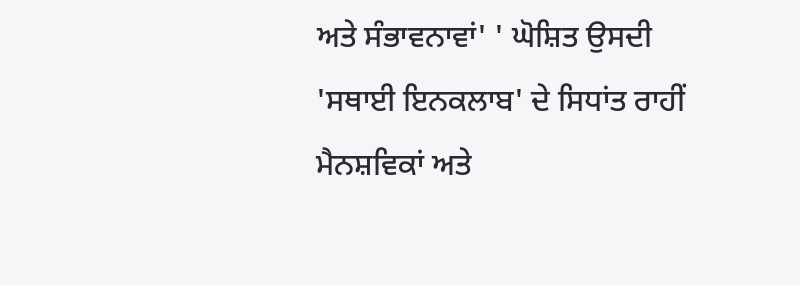ਅਤੇ ਸੰਭਾਵਨਾਵਾਂ' ' ਘੋਸ਼ਿਤ ਉਸਦੀ 'ਸਥਾਈ ਇਨਕਲਾਬ' ਦੇ ਸਿਧਾਂਤ ਰਾਹੀਂ ਮੈਨਸ਼ਵਿਕਾਂ ਅਤੇ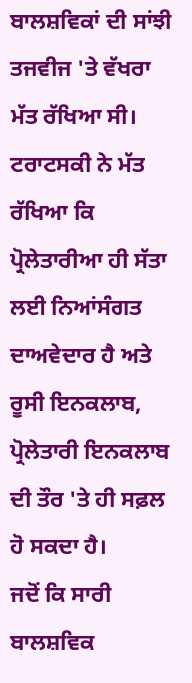ਬਾਲਸ਼ਵਿਕਾਂ ਦੀ ਸਾਂਝੀ ਤਜਵੀਜ 'ਤੇ ਵੱਖਰਾ ਮੱਤ ਰੱਖਿਆ ਸੀ। ਟਰਾਟਸਕੀ ਨੇ ਮੱਤ ਰੱਖਿਆ ਕਿ ਪ੍ਰੋਲੇਤਾਰੀਆ ਹੀ ਸੱਤਾ ਲਈ ਨਿਆਂਸੰਗਤ ਦਾਅਵੇਦਾਰ ਹੈ ਅਤੇ ਰੂਸੀ ਇਨਕਲਾਬ, ਪ੍ਰੋਲੇਤਾਰੀ ਇਨਕਲਾਬ ਦੀ ਤੌਰ 'ਤੇ ਹੀ ਸਫ਼ਲ ਹੋ ਸਕਦਾ ਹੈ।
ਜਦੋਂ ਕਿ ਸਾਰੀ ਬਾਲਸ਼ਵਿਕ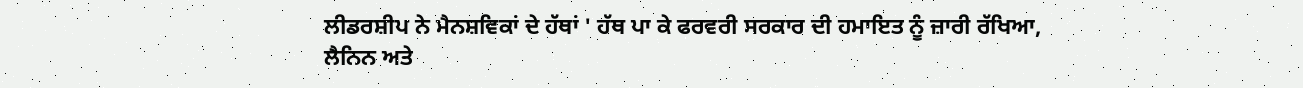ਲੀਡਰਸ਼ੀਪ ਨੇ ਮੈਨਸ਼ਵਿਕਾਂ ਦੇ ਹੱਥਾਂ ' ਹੱਥ ਪਾ ਕੇ ਫਰਵਰੀ ਸਰਕਾਰ ਦੀ ਹਮਾਇਤ ਨੂੰ ਜ਼ਾਰੀ ਰੱਖਿਆ, ਲੈਨਿਨ ਅਤੇ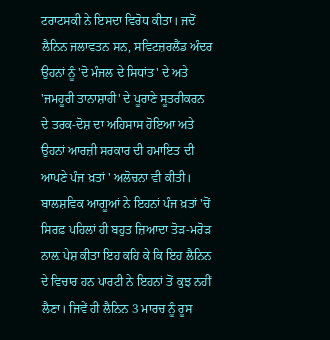ਟਰਾਟਸਕੀ ਨੇ ਇਸਦਾ ਵਿਰੋਧ ਕੀਤਾ। ਜਦੋਂ ਲੈਨਿਨ ਜਲਾਵਤਨ ਸਨ, ਸਵਿਟਜ਼ਰਲੈਂਡ ਅੰਦਰ ਉਹਨਾਂ ਨੂੰ 'ਦੋ ਮੰਜਲ ਦੇ ਸਿਧਾਂਤ' ਦੇ ਅਤੇ 'ਜਮਹੂਰੀ ਤਾਨਾਸ਼ਾਹੀ' ਦੇ ਪੂਰਾਣੇ ਸੂਤਰੀਕਰਨ ਦੇ ਤਰਕ-ਦੋਸ਼ ਦਾ ਅਹਿਸਾਸ ਹੋਇਆ ਅਤੇ ਉਹਨਾਂ ਆਰਜ਼ੀ ਸਰਕਾਰ ਦੀ ਹਮਾਇਤ ਦੀ ਆਪਣੇ ਪੰਜ ਖ਼ਤਾਂ ' ਅਲੋਚਨਾ ਵੀ ਕੀਤੀ। ਬਾਲਸ਼ਵਿਕ ਆਗੂਆਂ ਨੇ ਇਹਨਾਂ ਪੰਜ ਖ਼ਤਾਂ 'ਚੋਂ ਸਿਰਫ਼ ਪਹਿਲਾਂ ਹੀ ਬਹੁਤ ਜ਼ਿਆਦਾ ਤੋੜ-ਮਰੋੜ ਨਾਲ਼ ਪੇਸ਼ ਕੀਤਾ ਇਹ ਕਹਿ ਕੇ ਕਿ ਇਹ ਲੈਨਿਨ ਦੇ ਵਿਚਾਰ ਹਨ ਪਾਰਟੀ ਨੇ ਇਹਨਾਂ ਤੋਂ ਕੁਝ ਨਹੀਂ ਲੈਣਾ। ਜਿਵੇਂ ਹੀ ਲੈਨਿਨ 3 ਮਾਰਚ ਨੂੰ ਰੂਸ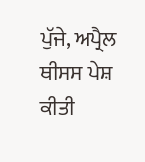ਪੁੱਜੇ, ਅਪ੍ਰੈਲ ਥੀਸਸ ਪੇਸ਼ ਕੀਤੀ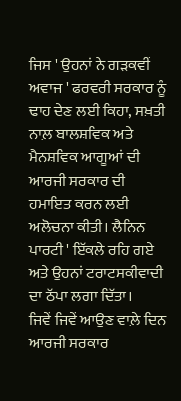ਜਿਸ ' ਉਹਨਾਂ ਨੇ ਗੜਕਵੀਂ ਅਵਾਜ ' ਫਰਵਰੀ ਸਰਕਾਰ ਨੂੰ ਢਾਹ ਦੇਣ ਲਈ ਕਿਹਾ, ਸਖ਼ਤੀ ਨਾਲ਼ ਬਾਲਸ਼ਵਿਕ ਅਤੇ ਮੈਨਸ਼ਵਿਕ ਆਗੂਆਂ ਦੀ ਆਰਜੀ ਸਰਕਾਰ ਦੀ ਹਮਾਇਤ ਕਰਨ ਲਈ ਅਲੋਚਨਾ ਕੀਤੀ। ਲੈਨਿਨ ਪਾਰਟੀ ' ਇੱਕਲੇ ਰਹਿ ਗਏ ਅਤੇ ਉਹਨਾਂ ਟਰਾਟਸਕੀਵਾਦੀ ਦਾ ਠੱਪਾ ਲਗਾ ਦਿੱਤਾ।
ਜਿਵੇਂ ਜਿਵੇਂ ਆਉਣ ਵਾਲ਼ੇ ਦਿਨ ਆਰਜੀ ਸਰਕਾਰ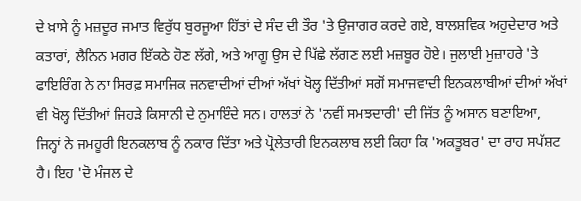ਦੇ ਖ਼ਾਸੇ ਨੂੰ ਮਜ਼ਦੂਰ ਜਮਾਤ ਵਿਰੁੱਧ ਬੁਰਜੂਆ ਹਿੱਤਾਂ ਦੇ ਸੰਦ ਦੀ ਤੌਰ 'ਤੇ ਉਜਾਗਰ ਕਰਦੇ ਗਏ, ਬਾਲਸ਼ਵਿਕ ਅਹੁਦੇਦਾਰ ਅਤੇ ਕਤਾਰਾਂ, ਲੈਨਿਨ ਮਗਰ ਇੱਕਠੇ ਹੋਣ ਲੱਗੇ, ਅਤੇ ਆਗੂ ਉਸ ਦੇ ਪਿੱਛੇ ਲੱਗਣ ਲਈ ਮਜ਼ਬੂਰ ਹੋਏ। ਜੁਲਾਈ ਮੁਜ਼ਾਹਰੇ 'ਤੇ ਫਾਇਰਿੰਗ ਨੇ ਨਾ ਸਿਰਫ਼ ਸਮਾਜਿਕ ਜਨਵਾਦੀਆਂ ਦੀਆਂ ਅੱਖਾਂ ਖੋਲ੍ਹ ਦਿੱਤੀਆਂ ਸਗੋਂ ਸਮਾਜਵਾਦੀ ਇਨਕਲਾਬੀਆਂ ਦੀਆਂ ਅੱਖਾਂ ਵੀ ਖੋਲ੍ਹ ਦਿੱਤੀਆਂ ਜਿਹੜੇ ਕਿਸਾਨੀ ਦੇ ਨੁਮਾਇੰਦੇ ਸਨ। ਹਾਲਤਾਂ ਨੇ 'ਨਵੀਂ ਸਮਝਦਾਰੀ' ਦੀ ਜਿੱਤ ਨੂੰ ਅਸਾਨ ਬਣਾਇਆ, ਜਿਨ੍ਹਾਂ ਨੇ ਜਮਹੂਰੀ ਇਨਕਲਾਬ ਨੂੰ ਨਕਾਰ ਦਿੱਤਾ ਅਤੇ ਪ੍ਰੋਲੇਤਾਰੀ ਇਨਕਲਾਬ ਲਈ ਕਿਹਾ ਕਿ 'ਅਕਤੂਬਰ' ਦਾ ਰਾਹ ਸਪੱਸ਼ਟ ਹੈ। ਇਹ 'ਦੋ ਮੰਜਲ ਦੇ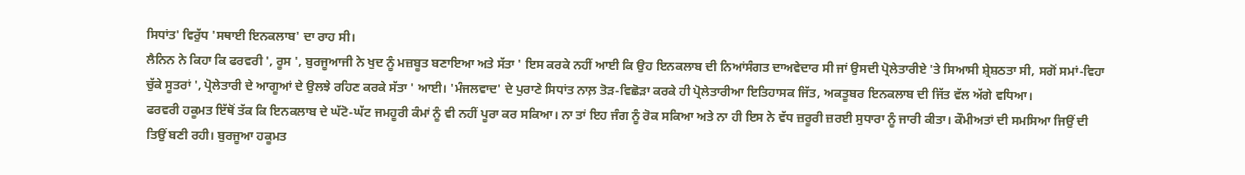ਸਿਧਾਂਤ' ਵਿਰੁੱਧ 'ਸਥਾਈ ਇਨਕਲਾਬ' ਦਾ ਰਾਹ ਸੀ।
ਲੈਨਿਨ ਨੇ ਕਿਹਾ ਕਿ ਫਰਵਰੀ ', ਰੂਸ ', ਬੁਰਜੂਆਜੀ ਨੇ ਖੁਦ ਨੂੰ ਮਜ਼ਬੂਤ ਬਣਾਇਆ ਅਤੇ ਸੱਤਾ ' ਇਸ ਕਰਕੇ ਨਹੀਂ ਆਈ ਕਿ ਉਹ ਇਨਕਲਾਬ ਦੀ ਨਿਆਂਸੰਗਤ ਦਾਅਵੇਦਾਰ ਸੀ ਜਾਂ ਉਸਦੀ ਪ੍ਰੋਲੇਤਾਰੀਏ 'ਤੇ ਸਿਆਸੀ ਸ਼੍ਰੇਸ਼ਠਤਾ ਸੀ, ਸਗੋਂ ਸਮਾਂ-ਵਿਹਾ ਚੁੱਕੇ ਸੂਤਰਾਂ ', ਪ੍ਰੋਲੇਤਾਰੀ ਦੇ ਆਗੂਆਂ ਦੇ ਉਲਝੇ ਰਹਿਣ ਕਰਕੇ ਸੱਤਾ ' ਆਈ। 'ਮੰਜਲਵਾਦ' ਦੇ ਪੁਰਾਣੇ ਸਿਧਾਂਤ ਨਾਲ਼ ਤੋੜ-ਵਿਛੋੜਾ ਕਰਕੇ ਹੀ ਪ੍ਰੋਲੇਤਾਰੀਆ ਇਤਿਹਾਸਕ ਜਿੱਤ, ਅਕਤੂਬਰ ਇਨਕਲਾਬ ਦੀ ਜਿੱਤ ਵੱਲ ਅੱਗੇ ਵਧਿਆ।
ਫਰਵਰੀ ਹਕੂਮਤ ਇੱਥੋਂ ਤੱਕ ਕਿ ਇਨਕਲਾਬ ਦੇ ਘੱਟੋ-ਘੱਟ ਜਮਹੂਰੀ ਕੰਮਾਂ ਨੂੰ ਵੀ ਨਹੀਂ ਪੂਰਾ ਕਰ ਸਕਿਆ। ਨਾ ਤਾਂ ਇਹ ਜੰਗ ਨੂੰ ਰੋਕ ਸਕਿਆ ਅਤੇ ਨਾ ਹੀ ਇਸ ਨੇ ਵੱਧ ਜ਼ਰੂਰੀ ਜ਼ਰਈ ਸੁਧਾਰਾ ਨੂੰ ਜਾਰੀ ਕੀਤਾ। ਕੌਮੀਅਤਾਂ ਦੀ ਸਮਸਿਆ ਜਿਉਂ ਦੀ ਤਿਉਂ ਬਣੀ ਰਹੀ। ਬੁਰਜੂਆ ਹਕੂਮਤ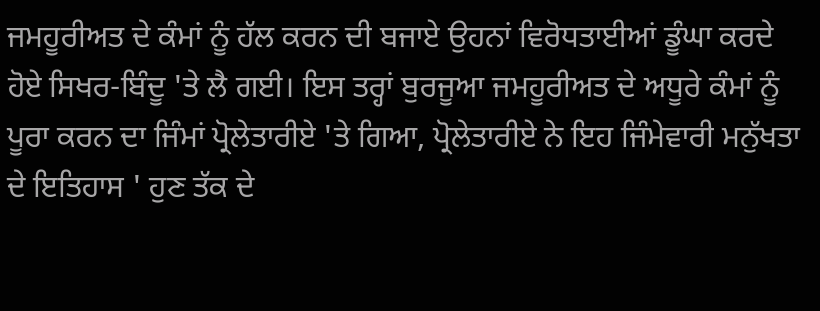ਜਮਹੂਰੀਅਤ ਦੇ ਕੰਮਾਂ ਨੂੰ ਹੱਲ ਕਰਨ ਦੀ ਬਜਾਏ ਉਹਨਾਂ ਵਿਰੋਧਤਾਈਆਂ ਡੂੰਘਾ ਕਰਦੇ ਹੋਏ ਸਿਖਰ-ਬਿੰਦੂ 'ਤੇ ਲੈ ਗਈ। ਇਸ ਤਰ੍ਹਾਂ ਬੁਰਜੂਆ ਜਮਹੂਰੀਅਤ ਦੇ ਅਧੂਰੇ ਕੰਮਾਂ ਨੂੰ ਪੂਰਾ ਕਰਨ ਦਾ ਜਿੰਮਾਂ ਪ੍ਰੋਲੇਤਾਰੀਏ 'ਤੇ ਗਿਆ, ਪ੍ਰੋਲੇਤਾਰੀਏ ਨੇ ਇਹ ਜਿੰਮੇਵਾਰੀ ਮਨੁੱਖਤਾ ਦੇ ਇਤਿਹਾਸ ' ਹੁਣ ਤੱਕ ਦੇ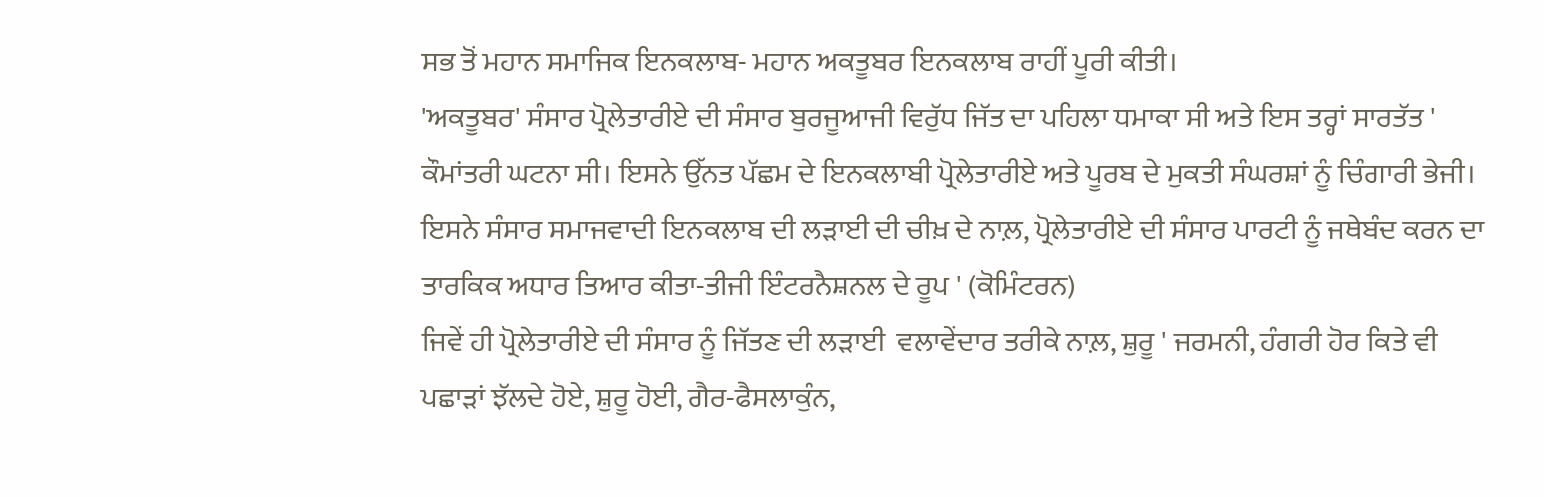ਸਭ ਤੋਂ ਮਹਾਨ ਸਮਾਜਿਕ ਇਨਕਲਾਬ- ਮਹਾਨ ਅਕਤੂਬਰ ਇਨਕਲਾਬ ਰਾਹੀਂ ਪੂਰੀ ਕੀਤੀ।
'ਅਕਤੂਬਰ' ਸੰਸਾਰ ਪ੍ਰੋਲੇਤਾਰੀਏ ਦੀ ਸੰਸਾਰ ਬੁਰਜੂਆਜੀ ਵਿਰੁੱਧ ਜਿੱਤ ਦਾ ਪਹਿਲਾ ਧਮਾਕਾ ਸੀ ਅਤੇ ਇਸ ਤਰ੍ਹਾਂ ਸਾਰਤੱਤ ' ਕੌਮਾਂਤਰੀ ਘਟਨਾ ਸੀ। ਇਸਨੇ ਉੱਨਤ ਪੱਛਮ ਦੇ ਇਨਕਲਾਬੀ ਪ੍ਰੋਲੇਤਾਰੀਏ ਅਤੇ ਪੂਰਬ ਦੇ ਮੁਕਤੀ ਸੰਘਰਸ਼ਾਂ ਨੂੰ ਚਿੰਗਾਰੀ ਭੇਜੀ।  ਇਸਨੇ ਸੰਸਾਰ ਸਮਾਜਵਾਦੀ ਇਨਕਲਾਬ ਦੀ ਲੜਾਈ ਦੀ ਚੀਖ਼ ਦੇ ਨਾਲ਼, ਪ੍ਰੋਲੇਤਾਰੀਏ ਦੀ ਸੰਸਾਰ ਪਾਰਟੀ ਨੂੰ ਜਥੇਬੰਦ ਕਰਨ ਦਾ ਤਾਰਕਿਕ ਅਧਾਰ ਤਿਆਰ ਕੀਤਾ-ਤੀਜੀ ਇੰਟਰਨੈਸ਼ਨਲ ਦੇ ਰੂਪ ' (ਕੋਮਿੰਟਰਨ)
ਜਿਵੇਂ ਹੀ ਪ੍ਰੋਲੇਤਾਰੀਏ ਦੀ ਸੰਸਾਰ ਨੂੰ ਜਿੱਤਣ ਦੀ ਲੜਾਈ  ਵਲਾਵੇਂਦਾਰ ਤਰੀਕੇ ਨਾਲ਼, ਸ਼ੁਰੂ ' ਜਰਮਨੀ, ਹੰਗਰੀ ਹੋਰ ਕਿਤੇ ਵੀ ਪਛਾੜਾਂ ਝੱਲਦੇ ਹੋਏ, ਸ਼ੁਰੂ ਹੋਈ, ਗੈਰ-ਫੈਸਲਾਕੁੰਨ,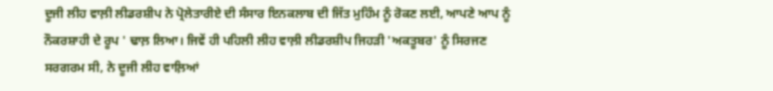ਦੂਜੀ ਲੀਹ ਵਾਲ਼ੀ ਲੀਡਰਸ਼ੀਪ ਨੇ ਪ੍ਰੋਲੇਤਾਰੀਏ ਦੀ ਸੰਸਾਰ ਇਨਕਲਾਬ ਦੀ ਜਿੱਤ ਮੁਹਿੰਮ ਨੂੰ ਰੋਕਣ ਲਈ, ਆਪਣੇ ਆਪ ਨੂੰ ਨੌਕਰਸ਼ਾਹੀ ਦੇ ਰੂਪ ' ਢਾਲ਼ ਲਿਆ। ਜਿਵੇਂ ਹੀ ਪਹਿਲੀ ਲੀਹ ਵਾਲ਼ੀ ਲੀਡਰਸ਼ੀਪ ਜਿਹੜੀ 'ਅਕਤੂਬਰ' ਨੂੰ ਸਿਰਜਣ ਸਰਗਰਮ ਸੀ, ਨੇ ਦੂਜੀ ਲੀਹ ਵਾਲ਼ਿਆਂ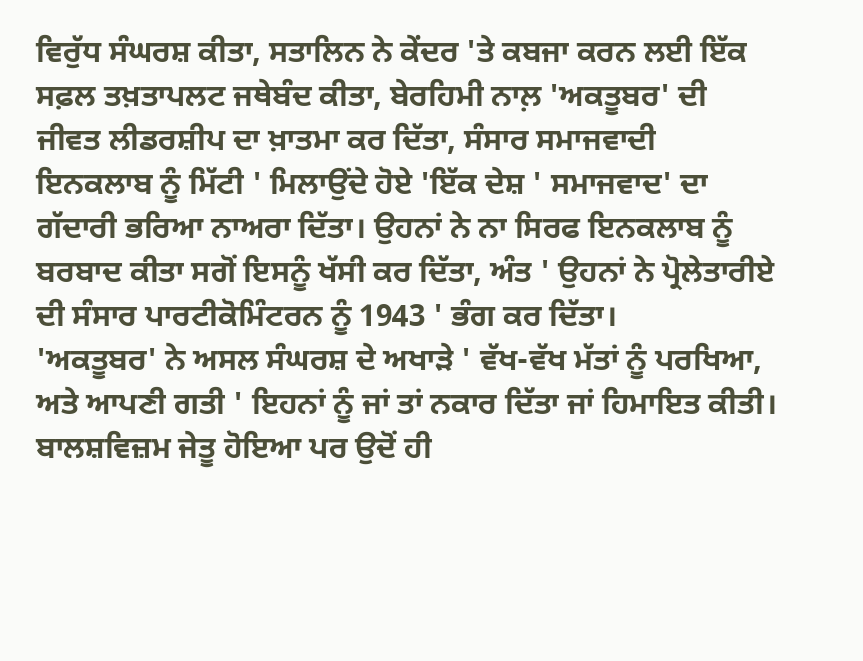ਵਿਰੁੱਧ ਸੰਘਰਸ਼ ਕੀਤਾ, ਸਤਾਲਿਨ ਨੇ ਕੇਂਦਰ 'ਤੇ ਕਬਜਾ ਕਰਨ ਲਈ ਇੱਕ ਸਫ਼ਲ ਤਖ਼ਤਾਪਲਟ ਜਥੇਬੰਦ ਕੀਤਾ, ਬੇਰਹਿਮੀ ਨਾਲ਼ 'ਅਕਤੂਬਰ' ਦੀ ਜੀਵਤ ਲੀਡਰਸ਼ੀਪ ਦਾ ਖ਼ਾਤਮਾ ਕਰ ਦਿੱਤਾ, ਸੰਸਾਰ ਸਮਾਜਵਾਦੀ ਇਨਕਲਾਬ ਨੂੰ ਮਿੱਟੀ ' ਮਿਲਾਉਂਦੇ ਹੋਏ 'ਇੱਕ ਦੇਸ਼ ' ਸਮਾਜਵਾਦ' ਦਾ ਗੱਦਾਰੀ ਭਰਿਆ ਨਾਅਰਾ ਦਿੱਤਾ। ਉਹਨਾਂ ਨੇ ਨਾ ਸਿਰਫ ਇਨਕਲਾਬ ਨੂੰ ਬਰਬਾਦ ਕੀਤਾ ਸਗੋਂ ਇਸਨੂੰ ਖੱਸੀ ਕਰ ਦਿੱਤਾ, ਅੰਤ ' ਉਹਨਾਂ ਨੇ ਪ੍ਰੋਲੇਤਾਰੀਏ ਦੀ ਸੰਸਾਰ ਪਾਰਟੀਕੋਮਿੰਟਰਨ ਨੂੰ 1943 ' ਭੰਗ ਕਰ ਦਿੱਤਾ।
'ਅਕਤੂਬਰ' ਨੇ ਅਸਲ ਸੰਘਰਸ਼ ਦੇ ਅਖਾੜੇ ' ਵੱਖ-ਵੱਖ ਮੱਤਾਂ ਨੂੰ ਪਰਖਿਆ, ਅਤੇ ਆਪਣੀ ਗਤੀ ' ਇਹਨਾਂ ਨੂੰ ਜਾਂ ਤਾਂ ਨਕਾਰ ਦਿੱਤਾ ਜਾਂ ਹਿਮਾਇਤ ਕੀਤੀ। ਬਾਲਸ਼ਵਿਜ਼ਮ ਜੇਤੂ ਹੋਇਆ ਪਰ ਉਦੋਂ ਹੀ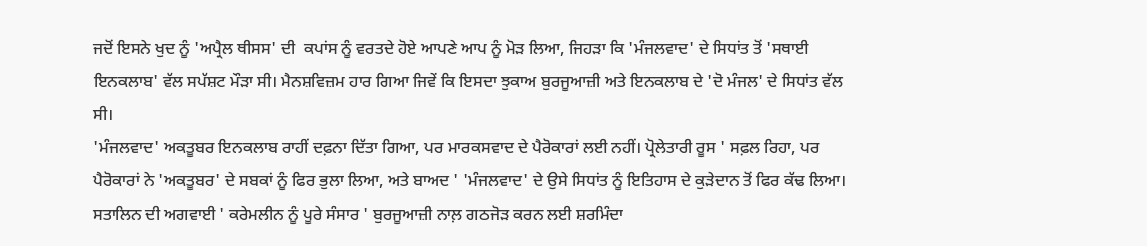ਜਦੋਂ ਇਸਨੇ ਖੁਦ ਨੂੰ 'ਅਪ੍ਰੈਲ ਥੀਸਸ' ਦੀ  ਕਪਾਂਸ ਨੂੰ ਵਰਤਦੇ ਹੋਏ ਆਪਣੇ ਆਪ ਨੂੰ ਮੋੜ ਲਿਆ, ਜਿਹੜਾ ਕਿ 'ਮੰਜਲਵਾਦ' ਦੇ ਸਿਧਾਂਤ ਤੋਂ 'ਸਥਾਈ ਇਨਕਲਾਬ' ਵੱਲ ਸਪੱਸ਼ਟ ਮੌੜਾ ਸੀ। ਮੈਨਸ਼ਵਿਜ਼ਮ ਹਾਰ ਗਿਆ ਜਿਵੇਂ ਕਿ ਇਸਦਾ ਝੁਕਾਅ ਬੁਰਜੂਆਜ਼ੀ ਅਤੇ ਇਨਕਲਾਬ ਦੇ 'ਦੋ ਮੰਜਲ' ਦੇ ਸਿਧਾਂਤ ਵੱਲ ਸੀ।
'ਮੰਜਲਵਾਦ' ਅਕਤੂਬਰ ਇਨਕਲਾਬ ਰਾਹੀਂ ਦਫ਼ਨਾ ਦਿੱਤਾ ਗਿਆ, ਪਰ ਮਾਰਕਸਵਾਦ ਦੇ ਪੈਰੋਕਾਰਾਂ ਲਈ ਨਹੀਂ। ਪ੍ਰੋਲੇਤਾਰੀ ਰੂਸ ' ਸਫ਼ਲ ਰਿਹਾ, ਪਰ ਪੈਰੋਕਾਰਾਂ ਨੇ 'ਅਕਤੂਬਰ' ਦੇ ਸਬਕਾਂ ਨੂੰ ਫਿਰ ਭੁਲਾ ਲਿਆ, ਅਤੇ ਬਾਅਦ ' 'ਮੰਜਲਵਾਦ' ਦੇ ਉਸੇ ਸਿਧਾਂਤ ਨੂੰ ਇਤਿਹਾਸ ਦੇ ਕੁੜੇਦਾਨ ਤੋਂ ਫਿਰ ਕੱਢ ਲਿਆ। ਸਤਾਲਿਨ ਦੀ ਅਗਵਾਈ ' ਕਰੇਮਲੀਨ ਨੂੰ ਪੂਰੇ ਸੰਸਾਰ ' ਬੁਰਜੂਆਜ਼ੀ ਨਾਲ਼ ਗਠਜੋੜ ਕਰਨ ਲਈ ਸ਼ਰਮਿੰਦਾ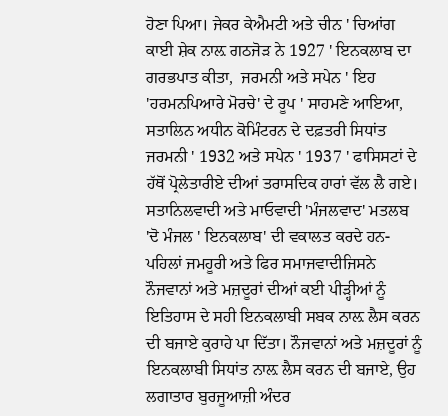ਹੋਣਾ ਪਿਆ। ਜੇਕਰ ਕੇਐਮਟੀ ਅਤੇ ਚੀਨ ' ਚਿਆਂਗ ਕਾਈ ਸ਼ੇਕ ਨਾਲ਼ ਗਠਜੋੜ ਨੇ 1927 ' ਇਨਕਲਾਬ ਦਾ ਗਰਭਪਾਤ ਕੀਤਾ,  ਜਰਮਨੀ ਅਤੇ ਸਪੇਨ ' ਇਹ 'ਹਰਮਨਪਿਆਰੇ ਮੋਰਚੇ' ਦੇ ਰੂਪ ' ਸਾਹਮਣੇ ਆਇਆ, ਸਤਾਲਿਨ ਅਧੀਨ ਕੋਮਿੰਟਰਨ ਦੇ ਦਫ਼ਤਰੀ ਸਿਧਾਂਤ ਜਰਮਨੀ ' 1932 ਅਤੇ ਸਪੇਨ ' 1937 ' ਫਾਸਿਸਟਾਂ ਦੇ ਹੱਥੋਂ ਪ੍ਰੋਲੇਤਾਰੀਏ ਦੀਆਂ ਤਰਾਸਦਿਕ ਹਾਰਾਂ ਵੱਲ ਲੈ ਗਏ।
ਸਤਾਨਿਲਵਾਦੀ ਅਤੇ ਮਾਓਵਾਦੀ 'ਮੰਜਲਵਾਦ' ਮਤਲਬ 'ਦੋ ਮੰਜਲ ' ਇਨਕਲਾਬ' ਦੀ ਵਕਾਲਤ ਕਰਦੇ ਹਨ- ਪਹਿਲਾਂ ਜਮਹੂਰੀ ਅਤੇ ਫਿਰ ਸਮਾਜਵਾਦੀਜਿਸਨੇ ਨੌਜਵਾਨਾਂ ਅਤੇ ਮਜ਼ਦੂਰਾਂ ਦੀਆਂ ਕਈ ਪੀੜ੍ਹੀਆਂ ਨੂੰ ਇਤਿਹਾਸ ਦੇ ਸਹੀ ਇਨਕਲਾਬੀ ਸਬਕ ਨਾਲ਼ ਲੈਸ ਕਰਨ ਦੀ ਬਜਾਏ ਕੁਰਾਹੇ ਪਾ ਦਿੱਤਾ। ਨੌਜਵਾਨਾਂ ਅਤੇ ਮਜ਼ਦੂਰਾਂ ਨੂੰ ਇਨਕਲਾਬੀ ਸਿਧਾਂਤ ਨਾਲ਼ ਲੈਸ ਕਰਨ ਦੀ ਬਜਾਏ, ਉਹ ਲਗਾਤਾਰ ਬੁਰਜੂਆਜ਼ੀ ਅੰਦਰ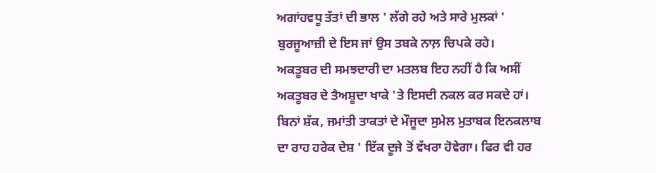ਅਗਾਂਹਵਧੂ ਤੱਤਾਂ ਦੀ ਭਾਲ ' ਲੱਗੇ ਰਹੇ ਅਤੇ ਸਾਰੇ ਮੁਲਕਾਂ ' ਬੁਰਜੂਆਜ਼ੀ ਦੇ ਇਸ ਜਾਂ ਉਸ ਤਬਕੇ ਨਾਲ਼ ਚਿਪਕੇ ਰਹੇ।
ਅਕਤੂਬਰ ਦੀ ਸਮਝਦਾਰੀ ਦਾ ਮਤਲਬ ਇਹ ਨਹੀਂ ਹੈ ਕਿ ਅਸੀਂ ਅਕਤੂਬਰ ਦੇ ਤੈਅਸ਼ੂਦਾ ਖਾਕੇ 'ਤੇ ਇਸਦੀ ਨਕਲ ਕਰ ਸਕਦੇ ਹਾਂ। ਬਿਨਾਂ ਸ਼ੱਕ, ਜਮਾਂਤੀ ਤਾਕਤਾਂ ਦੇ ਮੌਜੂਦਾ ਸੁਮੇਲ ਮੁਤਾਬਕ ਇਨਕਲਾਬ ਦਾ ਰਾਹ ਹਰੇਕ ਦੇਸ਼ ' ਇੱਕ ਦੂਜੇ ਤੋਂ ਵੱਖਰਾ ਹੋਵੇਗਾ। ਫਿਰ ਵੀ ਹਰ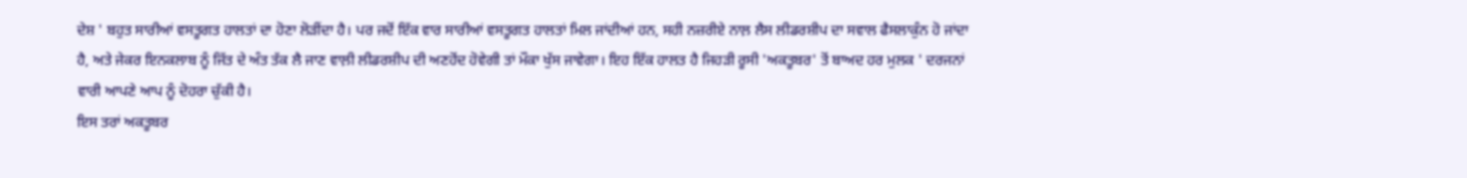ਦੇਸ਼ ' ਬਹੁਤ ਸਾਰੀਆਂ ਵਸਤੂਗਤ ਹਾਲਤਾਂ ਦਾ ਹੋਣਾ ਲੋੜੀਂਦਾ ਹੈ। ਪਰ ਜਦੋਂ ਇੱਕ ਵਾਰ ਸਾਰੀਆਂ ਵਸਤੂਗਤ ਹਾਲਤਾਂ ਮਿਲ ਜਾਂਦੀਆਂ ਹਨ, ਸਹੀ ਨਜ਼ਰੀਏ ਨਾਲ਼ ਲੈਸ ਲੀਡਰਸ਼ੀਪ ਦਾ ਸਵਾਲ ਫੈਸਲਾਕੁੰਨ ਹੋ ਜਾਂਦਾ ਹੈ, ਅਤੇ ਜੇਕਰ ਇਨਕਲਾਬ ਨੂੰ ਜਿੱਤ ਦੇ ਅੰਤ ਤੱਕ ਲੈ ਜਾਣ ਵਾਲ਼ੀ ਲੀਡਰਸ਼ੀਪ ਦੀ ਅਣਹੋਂਦ ਹੋਵੇਗੀ ਤਾਂ ਮੌਕਾ ਖੁੱਸ ਜਾਵੇਗਾ। ਇਹ ਇੱਕ ਹਾਲਤ ਹੈ ਜਿਹੜੀ ਰੂਸੀ 'ਅਕਤੂਬਰ' ਤੋਂ ਬਾਅਦ ਹਰ ਮੁਲਕ ' ਦਰਜਨਾਂ ਵਾਰੀ ਆਪਣੇ ਆਪ ਨੂੰ ਦੋਹਰਾ ਚੁੱਕੀ ਹੈ।
ਇਸ ਤਰਾਂ ਅਕਤੂਬਰ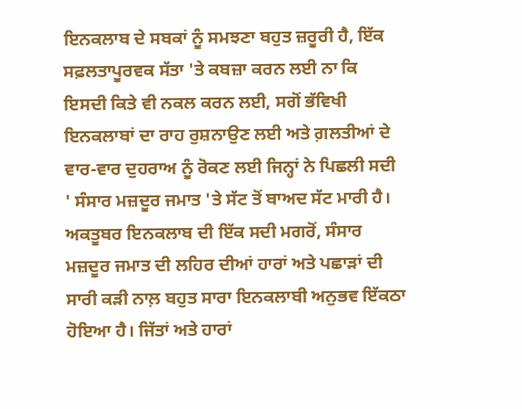ਇਨਕਲਾਬ ਦੇ ਸਬਕਾਂ ਨੂੰ ਸਮਝਣਾ ਬਹੁਤ ਜ਼ਰੂਰੀ ਹੈ, ਇੱਕ ਸਫ਼ਲਤਾਪੂਰਵਕ ਸੱਤਾ 'ਤੇ ਕਬਜ਼ਾ ਕਰਨ ਲਈ ਨਾ ਕਿ ਇਸਦੀ ਕਿਤੇ ਵੀ ਨਕਲ ਕਰਨ ਲਈ, ਸਗੋਂ ਭੱਵਿਖੀ ਇਨਕਲਾਬਾਂ ਦਾ ਰਾਹ ਰੁਸ਼ਨਾਉਣ ਲਈ ਅਤੇ ਗ਼ਲਤੀਆਂ ਦੇ ਵਾਰ-ਵਾਰ ਦੁਹਰਾਅ ਨੂੰ ਰੋਕਣ ਲਈ ਜਿਨ੍ਹਾਂ ਨੇ ਪਿਛਲੀ ਸਦੀ ' ਸੰਸਾਰ ਮਜ਼ਦੂਰ ਜਮਾਤ 'ਤੇ ਸੱਟ ਤੋਂ ਬਾਅਦ ਸੱਟ ਮਾਰੀ ਹੈ।
ਅਕਤੂਬਰ ਇਨਕਲਾਬ ਦੀ ਇੱਕ ਸਦੀ ਮਗਰੋਂ, ਸੰਸਾਰ ਮਜ਼ਦੂਰ ਜਮਾਤ ਦੀ ਲਹਿਰ ਦੀਆਂ ਹਾਰਾਂ ਅਤੇ ਪਛਾੜਾਂ ਦੀ ਸਾਰੀ ਕੜੀ ਨਾਲ਼ ਬਹੁਤ ਸਾਰਾ ਇਨਕਲਾਬੀ ਅਨੁਭਵ ਇੱਕਠਾ ਹੋਇਆ ਹੈ। ਜਿੱਤਾਂ ਅਤੇ ਹਾਰਾਂ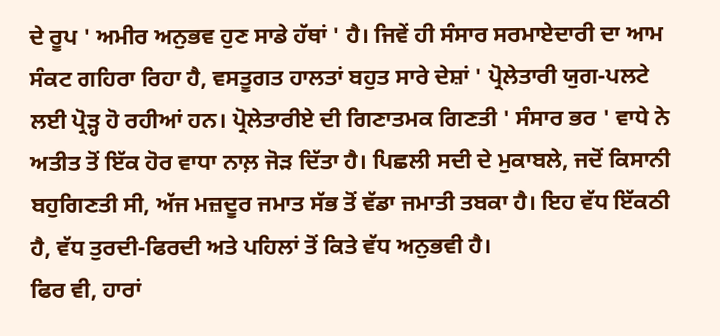ਦੇ ਰੂਪ ' ਅਮੀਰ ਅਨੁਭਵ ਹੁਣ ਸਾਡੇ ਹੱਥਾਂ ' ਹੈ। ਜਿਵੇਂ ਹੀ ਸੰਸਾਰ ਸਰਮਾਏਦਾਰੀ ਦਾ ਆਮ ਸੰਕਟ ਗਹਿਰਾ ਰਿਹਾ ਹੈ, ਵਸਤੂਗਤ ਹਾਲਤਾਂ ਬਹੁਤ ਸਾਰੇ ਦੇਸ਼ਾਂ ' ਪ੍ਰੋਲੇਤਾਰੀ ਯੁਗ-ਪਲਟੇ ਲਈ ਪ੍ਰੋੜ੍ਹ ਹੋ ਰਹੀਆਂ ਹਨ। ਪ੍ਰੋਲੇਤਾਰੀਏ ਦੀ ਗਿਣਾਤਮਕ ਗਿਣਤੀ ' ਸੰਸਾਰ ਭਰ ' ਵਾਧੇ ਨੇ ਅਤੀਤ ਤੋਂ ਇੱਕ ਹੋਰ ਵਾਧਾ ਨਾਲ਼ ਜੋੜ ਦਿੱਤਾ ਹੈ। ਪਿਛਲੀ ਸਦੀ ਦੇ ਮੁਕਾਬਲੇ, ਜਦੋਂ ਕਿਸਾਨੀ ਬਹੁਗਿਣਤੀ ਸੀ, ਅੱਜ ਮਜ਼ਦੂਰ ਜਮਾਤ ਸੱਭ ਤੋਂ ਵੱਡਾ ਜਮਾਤੀ ਤਬਕਾ ਹੈ। ਇਹ ਵੱਧ ਇੱਕਠੀ ਹੈ, ਵੱਧ ਤੁਰਦੀ-ਫਿਰਦੀ ਅਤੇ ਪਹਿਲਾਂ ਤੋਂ ਕਿਤੇ ਵੱਧ ਅਨੁਭਵੀ ਹੈ।
ਫਿਰ ਵੀ, ਹਾਰਾਂ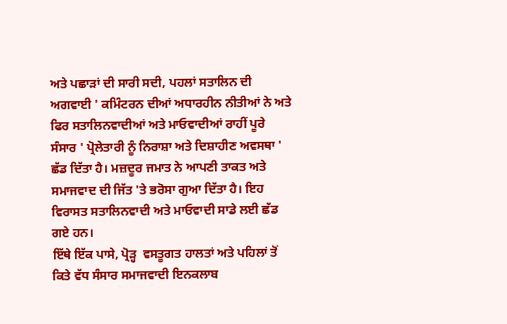ਅਤੇ ਪਛਾੜਾਂ ਦੀ ਸਾਰੀ ਸਦੀ, ਪਹਲਾਂ ਸਤਾਲਿਨ ਦੀ ਅਗਵਾਈ ' ਕਮਿੰਟਰਨ ਦੀਆਂ ਅਧਾਰਹੀਨ ਨੀਤੀਆਂ ਨੇ ਅਤੇ ਫਿਰ ਸਤਾਲਿਨਵਾਦੀਆਂ ਅਤੇ ਮਾਓਵਾਦੀਆਂ ਰਾਹੀਂ ਪੂਰੇ ਸੰਸਾਰ ' ਪ੍ਰੋਲੇਤਾਰੀ ਨੂੰ ਨਿਰਾਸ਼ਾ ਅਤੇ ਦਿਸ਼ਾਹੀਣ ਅਵਸਥਾ ' ਛੱਡ ਦਿੱਤਾ ਹੈ। ਮਜ਼ਦੂਰ ਜਮਾਤ ਨੇ ਆਪਣੀ ਤਾਕਤ ਅਤੇ ਸਮਾਜਵਾਦ ਦੀ ਜਿੱਤ 'ਤੇ ਭਰੋਸਾ ਗੁਆ ਦਿੱਤਾ ਹੈ। ਇਹ ਵਿਰਾਸਤ ਸਤਾਲਿਨਵਾਦੀ ਅਤੇ ਮਾਓਵਾਦੀ ਸਾਡੇ ਲਈ ਛੱਡ ਗਏ ਹਨ।
ਇੱਥੇ ਇੱਕ ਪਾਸੇ, ਪ੍ਰੋੜ੍ਹ  ਵਸਤੂਗਤ ਹਾਲਤਾਂ ਅਤੇ ਪਹਿਲਾਂ ਤੋਂ ਕਿਤੇ ਵੱਧ ਸੰਸਾਰ ਸਮਾਜਵਾਦੀ ਇਨਕਲਾਬ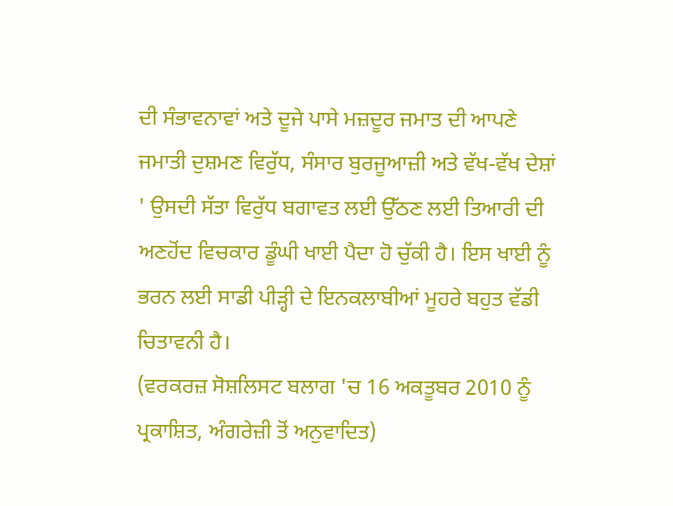ਦੀ ਸੰਭਾਵਨਾਵਾਂ ਅਤੇ ਦੂਜੇ ਪਾਸੇ ਮਜ਼ਦੂਰ ਜਮਾਤ ਦੀ ਆਪਣੇ ਜਮਾਤੀ ਦੁਸ਼ਮਣ ਵਿਰੁੱਧ, ਸੰਸਾਰ ਬੁਰਜੂਆਜ਼ੀ ਅਤੇ ਵੱਖ-ਵੱਖ ਦੇਸ਼ਾਂ ' ਉਸਦੀ ਸੱਤਾ ਵਿਰੁੱਧ ਬਗਾਵਤ ਲਈ ਉੱਠਣ ਲਈ ਤਿਆਰੀ ਦੀ ਅਣਹੋਂਦ ਵਿਚਕਾਰ ਡੂੰਘੀ ਖਾਈ ਪੈਦਾ ਹੋ ਚੁੱਕੀ ਹੈ। ਇਸ ਖਾਈ ਨੂੰ ਭਰਨ ਲਈ ਸਾਡੀ ਪੀੜ੍ਹੀ ਦੇ ਇਨਕਲਾਬੀਆਂ ਮੂਹਰੇ ਬਹੁਤ ਵੱਡੀ ਚਿਤਾਵਨੀ ਹੈ।
(ਵਰਕਰਜ਼ ਸੋਸ਼ਲਿਸਟ ਬਲਾਗ 'ਚ 16 ਅਕਤੂਬਰ 2010 ਨੂੰ ਪ੍ਰਕਾਸ਼ਿਤ, ਅੰਗਰੇਜ਼ੀ ਤੋਂ ਅਨੁਵਾਦਿਤ)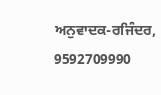ਅਨੁਵਾਦਕ-ਰਜਿੰਦਰ, 9592709990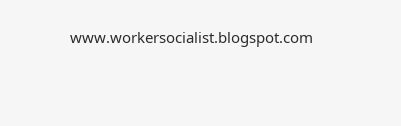www.workersocialist.blogspot.com